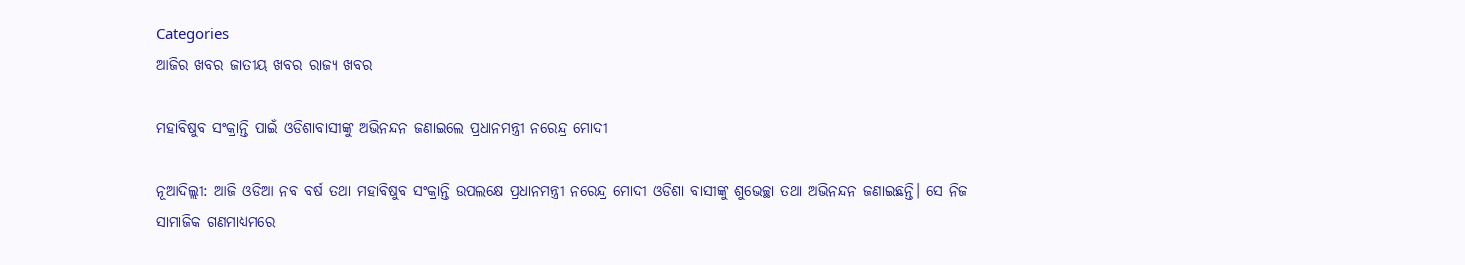Categories
ଆଜିର ଖବର ଜାତୀୟ ଖବର ରାଜ୍ୟ ଖବର

ମହାବିଷୁବ ସଂକ୍ରାନ୍ତି ପାଇଁ ଓଡିଶାବାସୀଙ୍କୁ ଅଭିନନ୍ଦନ ଜଣାଇଲେ ପ୍ରଧାନମନ୍ତ୍ରୀ ନରେନ୍ଦ୍ର ମୋଦୀ

ନୂଆଦିଲ୍ଲୀ: ଆଜି ଓଡିଆ ନବ ବର୍ଷ ତଥା ମହାବିଷୁବ ସଂକ୍ରାନ୍ତି ଉପଲକ୍ଷେ ପ୍ରଧାନମନ୍ତ୍ରୀ ନରେନ୍ଦ୍ର ମୋଦୀ ଓଡିଶା ବାସୀଙ୍କୁ ଶୁଭେଚ୍ଛା ତଥା ଅଭିନନ୍ଦନ ଜଣାଇଛନ୍ତି। ସେ ନିଜ ସାମାଜିକ ଗଣମାଧ୍ୟମରେ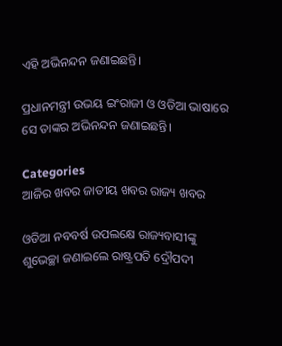ଏହି ଅଭିନନ୍ଦନ ଜଣାଇଛନ୍ତି।

ପ୍ରଧାନମନ୍ତ୍ରୀ ଉଭୟ ଇଂରାଜୀ ଓ ଓଡିଆ ଭାଷାରେ ସେ ତାଙ୍କର ଅଭିନନ୍ଦନ ଜଣାଇଛନ୍ତି।

Categories
ଆଜିର ଖବର ଜାତୀୟ ଖବର ରାଜ୍ୟ ଖବର

ଓଡିଆ ନବବର୍ଷ ଉପଲକ୍ଷେ ରାଜ୍ୟବାସୀଙ୍କୁ ଶୁଭେଚ୍ଛା ଜଣାଇଲେ ରାଷ୍ଟ୍ରପତି ଦ୍ରୌପଦୀ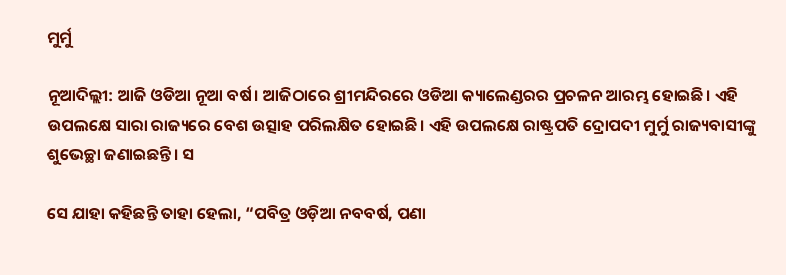ମୁର୍ମୁ

ନୂଆଦିଲ୍ଲୀ: ଆଜି ଓଡିଆ ନୂଆ ବର୍ଷ। ଆଜିଠାରେ ଶ୍ରୀମନ୍ଦିରରେ ଓଡିଆ କ୍ୟାଲେଣ୍ଡରର ପ୍ରଚଳନ ଆରମ୍ଭ ହୋଇଛି। ଏହି ଉପଲକ୍ଷେ ସାରା ରାଜ୍ୟରେ ବେଶ ଉତ୍ସାହ ପରିଲକ୍ଷିତ ହୋଇଛି। ଏହି ଉପଲକ୍ଷେ ରାଷ୍ଟ୍ରପତି ଦ୍ରୋପଦୀ ମୁର୍ମୁ ରାଜ୍ୟବାସୀଙ୍କୁ ଶୁଭେଚ୍ଛା ଜଣାଇଛନ୍ତି। ସ

ସେ ଯାହା କହିଛନ୍ତି ତାହା ହେଲା, “ପବିତ୍ର ଓଡ଼ିଆ ନବବର୍ଷ, ପଣା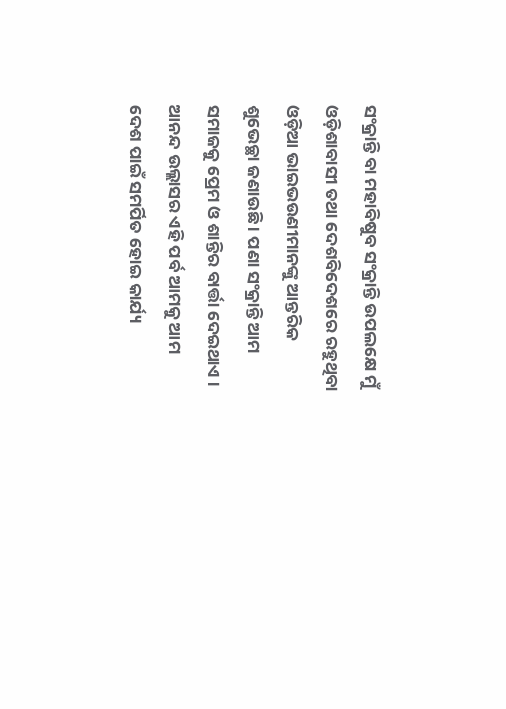ସଂକ୍ରାନ୍ତି ବା ମହାବିଷୁବ ସଂକ୍ରାନ୍ତି ଉପଲକ୍ଷେ ମୁଁ ଓଡ଼ିଶାବାସୀ ତଥା ଦେଶବିଦେଶରେ ରହୁଥିବା ଓଡ଼ିଆ ଭାଇଭଉଣୀମାନଙ୍କୁ ଆନ୍ତରିକ ଶୁଭେଚ୍ଛା ଜଣାଉଛି । ପଣା ସଂକ୍ରାନ୍ତି ଆମ ସମାଜକୁ ପ୍ରେମ ଓ ଶାନ୍ତିର ବାର୍ତ୍ତା ଦେଇଥାଏ । ଆନନ୍ଦ ଉଲ୍ଲାସର ଏହି ପର୍ବ ଆମକୁ ଆମ ଦେଶ ପାଇଁ ସମର୍ପିତ ହୋଇ କାର୍ଯ୍ୟ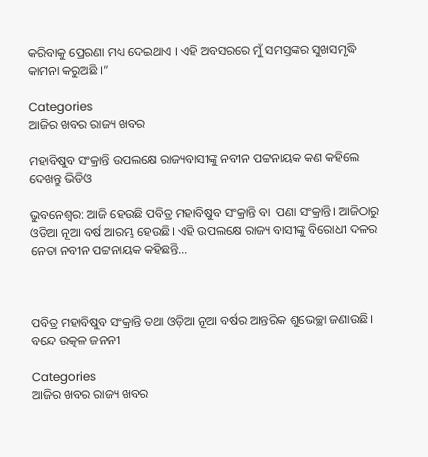କରିବାକୁ ପ୍ରେରଣା ମଧ୍ୟ ଦେଇଥାଏ । ଏହି ଅବସରରେ ମୁଁ ସମସ୍ତଙ୍କର ସୁଖସମୃଦ୍ଧି କାମନା କରୁଅଛି ।”

Categories
ଆଜିର ଖବର ରାଜ୍ୟ ଖବର

ମହାବିଷୁବ ସଂକ୍ରାନ୍ତି ଉପଲକ୍ଷେ ରାଜ୍ୟବାସୀଙ୍କୁ ନବୀନ ପଟ୍ଟନାୟକ କଣ କହିଲେ ଦେଖନ୍ତୁ ଭିଡିଓ

ଭୁବନେଶ୍ବର: ଆଜି ହେଉଛି ପବିତ୍ର ମହାବିଷୁବ ସଂକ୍ରାନ୍ତି ବା  ପଣା ସଂକ୍ରାନ୍ତି। ଆଜିଠାରୁ ଓଡିଆ ନୂଆ ବର୍ଷ ଆରମ୍ଭ ହେଉଛି। ଏହି ଉପଲକ୍ଷେ ରାଜ୍ୟ ବାସୀଙ୍କୁ ବିରୋଧୀ ଦଳର ନେତା ନବୀନ ପଟ୍ଟନାୟକ କହିଛନ୍ତି…



ପବିତ୍ର ମହାବିଷୁବ ସଂକ୍ରାନ୍ତି ତଥା ଓଡ଼ିଆ ନୂଆ ବର୍ଷର ଆନ୍ତରିକ ଶୁଭେଚ୍ଛା ଜଣାଉଛି। ବନ୍ଦେ ଉତ୍କଳ ଜନନୀ

Categories
ଆଜିର ଖବର ରାଜ୍ୟ ଖବର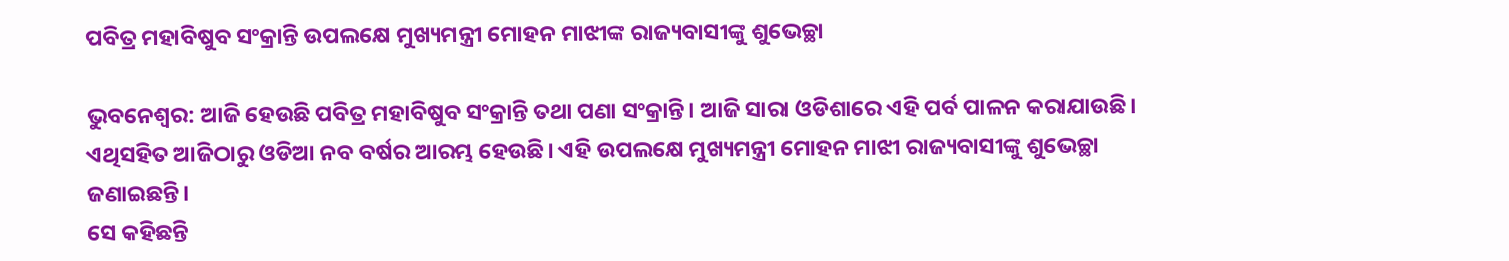ପବିତ୍ର ମହାବିଷୁବ ସଂକ୍ରାନ୍ତି ଉପଲକ୍ଷେ ମୁଖ୍ୟମନ୍ତ୍ରୀ ମୋହନ ମାଝୀଙ୍କ ରାଜ୍ୟବାସୀଙ୍କୁ ଶୁଭେଚ୍ଛା

ଭୁବନେଶ୍ବର: ଆଜି ହେଉଛି ପବିତ୍ର ମହାବିଷୁବ ସଂକ୍ରାନ୍ତି ତଥା ପଣା ସଂକ୍ରାନ୍ତି। ଆଜି ସାରା ଓଡିଶାରେ ଏହି ପର୍ବ ପାଳନ କରାଯାଉଛି। ଏଥିସହିତ ଆଜିଠାରୁ ଓଡିଆ ନବ ବର୍ଷର ଆରମ୍ଭ ହେଉଛି। ଏହି ଉପଲକ୍ଷେ ମୁଖ୍ୟମନ୍ତ୍ରୀ ମୋହନ ମାଝୀ ରାଜ୍ୟବାସୀଙ୍କୁ ଶୁଭେଚ୍ଛା ଜଣାଇଛନ୍ତି।
ସେ କହିଛନ୍ତି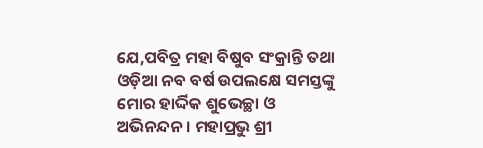ଯେ,ପବିତ୍ର ମହା ବିଷୁବ ସଂକ୍ରାନ୍ତି ତଥା ଓଡ଼ିଆ ନବ ବର୍ଷ ଉପଲକ୍ଷେ ସମସ୍ତଙ୍କୁ ମୋର ହାର୍ଦ୍ଦିକ ଶୁଭେଚ୍ଛା ଓ ଅଭିନନ୍ଦନ। ମହାପ୍ରଭୁ ଶ୍ରୀ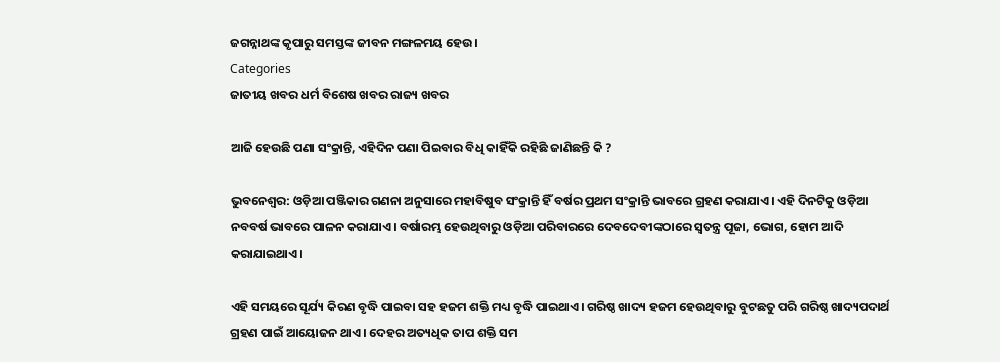ଜଗନ୍ନାଥଙ୍କ କୃପାରୁ ସମସ୍ତଙ୍କ ଜୀବନ ମଙ୍ଗଳମୟ ହେଉ।
Categories
ଜାତୀୟ ଖବର ଧର୍ମ ବିଶେଷ ଖବର ରାଜ୍ୟ ଖବର

ଆଜି ହେଉଛି ପଣା ସଂକ୍ରାନ୍ତି, ଏହିଦିନ ପଣା ପିଇବାର ବିଧି କାହିଁକି ରହିଛି ଜାଣିଛନ୍ତି କି ?

ଭୁବନେଶ୍ବର: ଓଡ଼ିଆ ପଞ୍ଜିକାର ଗଣନା ଅନୁସାରେ ମହାବିଷୁବ ସଂକ୍ରାନ୍ତି ହିଁ ବର୍ଷର ପ୍ରଥମ ସଂକ୍ରାନ୍ତି ଭାବରେ ଗ୍ରହଣ କରାଯାଏ। ଏହି ଦିନଟିକୁ ଓଡ଼ିଆ ନବବର୍ଷ ଭାବରେ ପାଳନ କରାଯାଏ। ବର୍ଷାରମ୍ଭ ହେଉଥିବାରୁ ଓଡ଼ିଆ ପରିବାରରେ ଦେବଦେବୀଙ୍କଠାରେ ସ୍ୱତନ୍ତ୍ର ପୂଜା, ଭୋଗ, ହୋମ ଆଦି କରାଯାଇଥାଏ।

ଏହି ସମୟରେ ସୂର୍ଯ୍ୟ କିରଣ ବୃଦ୍ଧି ପାଇବା ସହ ହଜମ ଶକ୍ତି ମଧ୍ୟ ବୃଦ୍ଧି ପାଇଥାଏ। ଗରିଷ୍ଠ ଖାଦ୍ୟ ହଜମ ହେଉଥିବାରୁ ବୁଟଛତୁ ପରି ଗରିଷ୍ଠ ଖାଦ୍ୟପଦାର୍ଥ ଗ୍ରହଣ ପାଇଁ ଆୟୋଜନ ଥାଏ। ଦେହର ଅତ୍ୟଧିକ ତାପ ଶକ୍ତି ସମ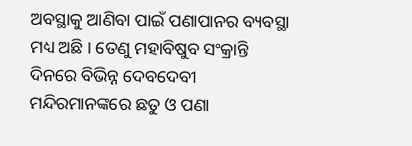ଅବସ୍ଥାକୁ ଆଣିବା ପାଇଁ ପଣାପାନର ବ୍ୟବସ୍ଥା ମଧ୍ୟ ଅଛି । ତେଣୁ ମହାବିଷୁବ ସଂକ୍ରାନ୍ତି ଦିନରେ ବିଭିନ୍ନ ଦେବଦେବୀ ମନ୍ଦିରମାନଙ୍କରେ ଛତୁ ଓ ପଣା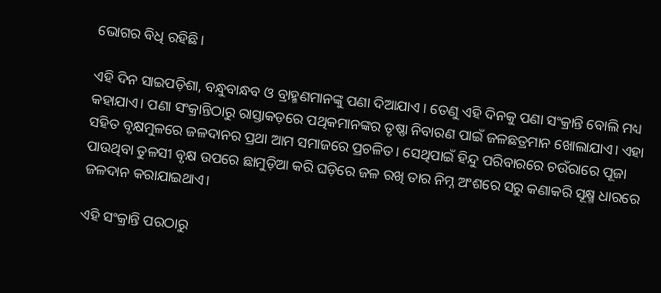ଭୋଗର ବିଧି ରହିଛି।

ଏହି ଦିନ ସାଇପଡ଼ିଶା, ବନ୍ଧୁବାନ୍ଧବ ଓ ବ୍ରାହ୍ମଣମାନଙ୍କୁ ପଣା ଦିଆଯାଏ । ତେଣୁ ଏହି ଦିନକୁ ପଣା ସଂକ୍ରାନ୍ତି ବୋଲି ମଧ୍ୟ କହାଯାଏ। ପଣା ସଂକ୍ରାନ୍ତିଠାରୁ ରାସ୍ତାକଡ଼ରେ ପଥିକମାନଙ୍କର ତୃଷ୍ଣା ନିବାରଣ ପାଇଁ ଜଳଛତ୍ରମାନ ଖୋଲାଯାଏ। ଏହା ସହିତ ବୃକ୍ଷମୁଳରେ ଜଳଦାନର ପ୍ରଥା ଆମ ସମାଜରେ ପ୍ରଚଳିତ। ସେଥିପାଇଁ ହିନ୍ଦୁ ପରିବାରରେ ଚଉଁରାରେ ପୂଜା ପାଉଥିବା ତୁଳସୀ ବୃକ୍ଷ ଉପରେ ଛାମୁଡ଼ିଆ କରି ଘଡ଼ିରେ ଜଳ ରଖି ତାର ନିମ୍ନ ଅଂଶରେ ସରୁ କଣାକରି ସୂକ୍ଷ୍ମ ଧାରରେ ଜଳଦାନ କରାଯାଇଥାଏ।

ଏହି ସଂକ୍ରାନ୍ତି ପରଠାରୁ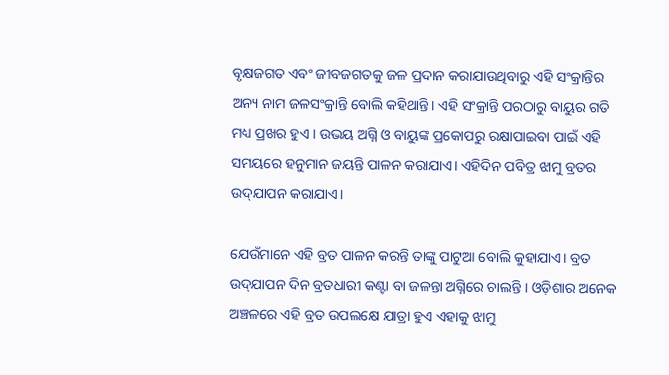ବୃକ୍ଷଜଗତ ଏବଂ ଜୀବଜଗତକୁ ଜଳ ପ୍ରଦାନ କରାଯାଉଥିବାରୁ ଏହି ସଂକ୍ରାନ୍ତିର ଅନ୍ୟ ନାମ ଜଳସଂକ୍ରାନ୍ତି ବୋଲି କହିଥାନ୍ତି। ଏହି ସଂକ୍ରାନ୍ତି ପରଠାରୁ ବାୟୁର ଗତି ମଧ୍ୟ ପ୍ରଖର ହୁଏ । ଉଭୟ ଅଗ୍ନି ଓ ବାୟୁଙ୍କ ପ୍ରକୋପରୁ ରକ୍ଷାପାଇବା ପାଇଁ ଏହି ସମୟରେ ହନୁମାନ ଜୟନ୍ତି ପାଳନ କରାଯାଏ। ଏହିଦିନ ପବିତ୍ର ଝାମୁ ବ୍ରତର ଉଦ୍‌ଯାପନ କରାଯାଏ।

ଯେଉଁମାନେ ଏହି ବ୍ରତ ପାଳନ କରନ୍ତି ତାଙ୍କୁ ପାଟୁଆ ବୋଲି କୁହାଯାଏ। ବ୍ରତ ଉଦ୍‌ଯାପନ ଦିନ ବ୍ରତଧାରୀ କଣ୍ଟା ବା ଜଳନ୍ତା ଅଗ୍ନିରେ ଚାଲନ୍ତି । ଓଡ଼ିଶାର ଅନେକ ଅଞ୍ଚଳରେ ଏହି ବ୍ରତ ଉପଲକ୍ଷେ ଯାତ୍ରା ହୁଏ ଏହାକୁ ଝାମୁ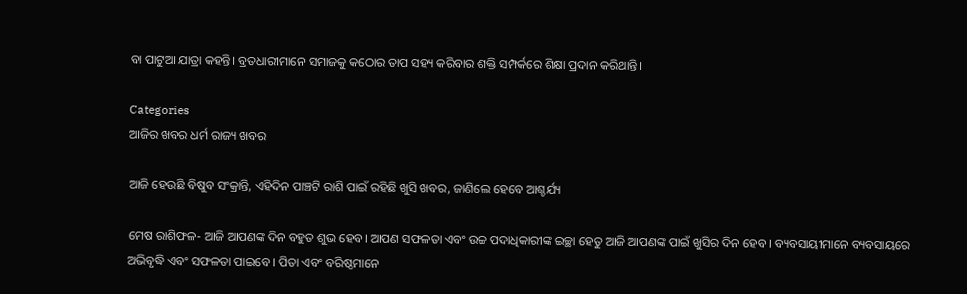ବା ପାଟୁଆ ଯାତ୍ରା କହନ୍ତି। ବ୍ରତଧାରୀମାନେ ସମାଜକୁ କଠୋର ତାପ ସହ୍ୟ କରିବାର ଶକ୍ତି ସମ୍ପର୍କରେ ଶିକ୍ଷା ପ୍ରଦାନ କରିଥାନ୍ତି।

Categories
ଆଜିର ଖବର ଧର୍ମ ରାଜ୍ୟ ଖବର

ଆଜି ହେଉଛି ବିଷୁବ ସଂକ୍ରାନ୍ତି, ଏହିଦିନ ପାଞ୍ଚଟି ରାଶି ପାଇଁ ରହିଛି ଖୁସି ଖବର, ଜାଣିଲେ ହେବେ ଆଶ୍ଚର୍ଯ୍ୟ

ମେଷ ରାଶିଫଳ- ଆଜି ଆପଣଙ୍କ ଦିନ ବହୁତ ଶୁଭ ହେବ। ଆପଣ ସଫଳତା ଏବଂ ଉଚ୍ଚ ପଦାଧିକାରୀଙ୍କ ଇଚ୍ଛା ହେତୁ ଆଜି ଆପଣଙ୍କ ପାଇଁ ଖୁସିର ଦିନ ହେବ । ବ୍ୟବସାୟୀମାନେ ବ୍ୟବସାୟରେ ଅଭିବୃଦ୍ଧି ଏବଂ ସଫଳତା ପାଇବେ । ପିତା ଏବଂ ବରିଷ୍ଠମାନେ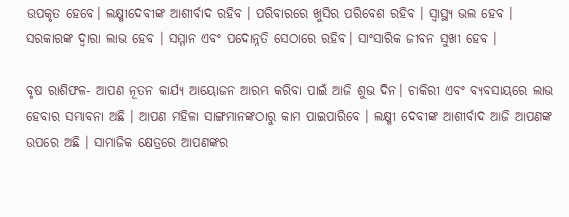ଉପକୃତ ହେବେ। ଲକ୍ଷ୍ମୀଦେବୀଙ୍କ ଆଶୀର୍ବାଦ ରହିବ । ପରିବାରରେ ଖୁସିର ପରିବେଶ ରହିବ । ସ୍ୱାସ୍ଥ୍ୟ ଭଲ ହେବ । ସରକାରଙ୍କ ଦ୍ୱାରା ଲାଭ ହେବ । ସମ୍ମାନ ଏବଂ ପଦୋନ୍ନତି ସେଠାରେ ରହିବ। ସାଂସାରିକ ଜୀବନ ସୁଖୀ ହେବ ।

ବୃଷ ରାଶିଫଳ- ଆପଣ ନୂତନ କାର୍ଯ୍ୟ ଆୟୋଜନ ଆରମ୍ଭ କରିବା ପାଇଁ ଆଜି ଶୁଭ ଦିନ। ଚାକିରୀ ଏବଂ ବ୍ୟବସାୟରେ ଲାଭ ହେବାର ସମ୍ଭାବନା ଅଛି । ଆପଣ ମହିଳା ସାଙ୍ଗମାନଙ୍କଠାରୁ କାମ ପାଇପାରିବେ । ଲକ୍ଷ୍ମୀ ଦେବୀଙ୍କ ଆଶୀର୍ବାଦ ଆଜି ଆପଣଙ୍କ ଉପରେ ଅଛି । ସାମାଜିକ କ୍ଷେତ୍ରରେ ଆପଣଙ୍କର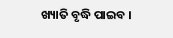ଖ୍ୟାତି ବୃଦ୍ଧି ପାଇବ ।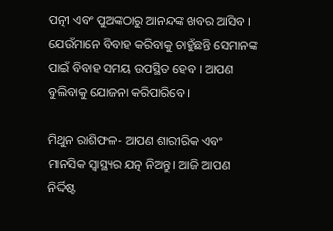ପତ୍ନୀ ଏବଂ ପୁଅଙ୍କଠାରୁ ଆନନ୍ଦଙ୍କ ଖବର ଆସିବ । ଯେଉଁମାନେ ବିବାହ କରିବାକୁ ଚାହୁଁଛନ୍ତି ସେମାନଙ୍କ ପାଇଁ ବିବାହ ସମୟ ଉପସ୍ଥିତ ହେବ । ଆପଣ ବୁଲିବାକୁ ଯୋଜନା କରିପାରିବେ ।

ମିଥୁନ ରାଶିଫଳ- ଆପଣ ଶାରୀରିକ ଏବଂ ମାନସିକ ସ୍ବାସ୍ଥ୍ୟର ଯତ୍ନ ନିଅନ୍ତୁ। ଆଜି ଆପଣ ନିର୍ଦ୍ଦିଷ୍ଟ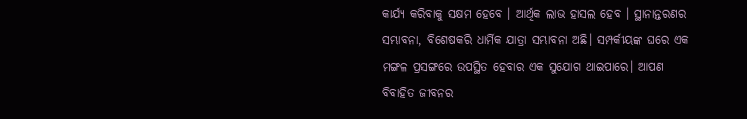କାର୍ଯ୍ୟ କରିବାକୁ ସକ୍ଷମ ହେବେ । ଆର୍ଥିକ ଲାଭ ହାସଲ ହେବ । ସ୍ଥାନାନ୍ତରଣର ସମ୍ଭାବନା, ବିଶେଷକରି ଧାର୍ମିକ ଯାତ୍ରା ସମ୍ଭାବନା ଅଛି। ସମ୍ପର୍କୀୟଙ୍କ ଘରେ ଏକ ମଙ୍ଗଳ ପ୍ରସଙ୍ଗରେ ଉପସ୍ଥିତ ହେବାର ଏକ ସୁଯୋଗ ଥାଇପାରେ। ଆପଣ ବିବାହିତ ଜୀବନର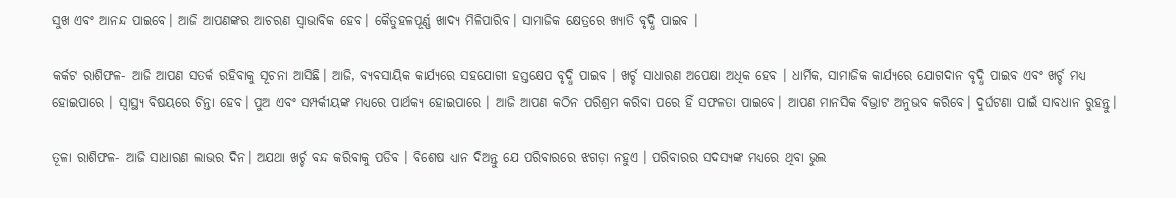ସୁଖ ଏବଂ ଆନନ୍ଦ ପାଇବେ। ଆଜି ଆପଣଙ୍କର ଆଚରଣ ସ୍ୱାଭାବିକ ହେବ। କୈତୁହଳପୂର୍ଣ୍ଣ ଖାଦ୍ୟ ମିଳିପାରିବ। ସାମାଜିକ କ୍ଷେତ୍ରରେ ଖ୍ୟାତି ବୃଦ୍ଧି ପାଇବ ।

କର୍କଟ ରାଶିଫଳ- ଆଜି ଆପଣ ସତର୍କ ରହିବାକୁ ସୂଚନା ଆସିଛି। ଆଜି, ବ୍ୟବସାୟିକ କାର୍ଯ୍ୟରେ ସହଯୋଗୀ ହସ୍ତକ୍ଷେପ ବୃଦ୍ଧି ପାଇବ । ଖର୍ଚ୍ଚ ସାଧାରଣ ଅପେକ୍ଷା ଅଧିକ ହେବ । ଧାର୍ମିକ, ସାମାଜିକ କାର୍ଯ୍ୟରେ ଯୋଗଦାନ ବୃଦ୍ଧି ପାଇବ ଏବଂ ଖର୍ଚ୍ଚ ମଧ୍ୟ ହୋଇପାରେ । ସ୍ୱାସ୍ଥ୍ୟ ବିଷୟରେ ଚିନ୍ତା ହେବ। ପୁଅ ଏବଂ ସମ୍ପର୍କୀୟଙ୍କ ମଧ୍ୟରେ ପାର୍ଥକ୍ୟ ହୋଇପାରେ । ଆଜି ଆପଣ କଠିନ ପରିଶ୍ରମ କରିବା ପରେ ହିଁ ସଫଳତା ପାଇବେ। ଆପଣ ମାନସିକ ବିଭ୍ରାଟ ଅନୁଭବ କରିବେ। ଦୁର୍ଘଟଣା ପାଇଁ ସାବଧାନ ରୁହନ୍ତୁ।

ତୂଳା ରାଶିଫଳ- ଆଜି ସାଧାରଣ ଲାଭର ଦିନ। ଅଯଥା ଖର୍ଚ୍ଚ ବନ୍ଦ କରିବାକୁ ପଡିବ । ବିଶେଷ ଧ୍ୟାନ ଦିଅନ୍ତୁ ଯେ ପରିବାରରେ ଝଗଡ଼ା ନହୁଏ । ପରିବାରର ସଦସ୍ୟଙ୍କ ମଧ୍ୟରେ ଥିବା ଭୁଲ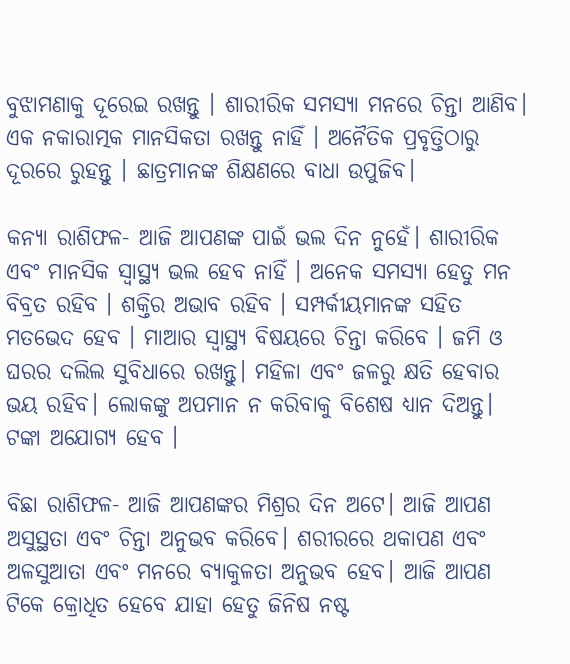ବୁଝାମଣାକୁ ଦୂରେଇ ରଖନ୍ତୁ । ଶାରୀରିକ ସମସ୍ୟା ମନରେ ଚିନ୍ତା ଆଣିବ। ଏକ ନକାରାତ୍ମକ ମାନସିକତା ରଖନ୍ତୁ ନାହିଁ । ଅନୈତିକ ପ୍ରବୃତ୍ତିଠାରୁ ଦୂରରେ ରୁହନ୍ତୁ । ଛାତ୍ରମାନଙ୍କ ଶିକ୍ଷଣରେ ବାଧା ଉପୁଜିବ।

କନ୍ୟା ରାଶିଫଳ- ଆଜି ଆପଣଙ୍କ ପାଇଁ ଭଲ ଦିନ ନୁହେଁ। ଶାରୀରିକ ଏବଂ ମାନସିକ ସ୍ୱାସ୍ଥ୍ୟ ଭଲ ହେବ ନାହିଁ । ଅନେକ ସମସ୍ୟା ହେତୁ ମନ ବିବ୍ରତ ରହିବ । ଶକ୍ତିର ଅଭାବ ରହିବ । ସମ୍ପର୍କୀୟମାନଙ୍କ ସହିତ ମତଭେଦ ହେବ । ମାଆର ସ୍ୱାସ୍ଥ୍ୟ ବିଷୟରେ ଚିନ୍ତା କରିବେ । ଜମି ଓ ଘରର ଦଲିଲ ସୁବିଧାରେ ରଖନ୍ତୁ। ମହିଳା ଏବଂ ଜଳରୁ କ୍ଷତି ହେବାର ଭୟ ରହିବ। ଲୋକଙ୍କୁ ଅପମାନ ନ କରିବାକୁ ବିଶେଷ ଧ୍ୟାନ ଦିଅନ୍ତୁ। ଟଙ୍କା ଅଯୋଗ୍ୟ ହେବ ।

ବିଛା ରାଶିଫଳ- ଆଜି ଆପଣଙ୍କର ମିଶ୍ରର ଦିନ ଅଟେ। ଆଜି ଆପଣ ଅସୁସ୍ଥତା ଏବଂ ଚିନ୍ତା ଅନୁଭବ କରିବେ। ଶରୀରରେ ଥକାପଣ ଏବଂ ଅଳସୁଆତା ଏବଂ ମନରେ ବ୍ୟାକୁଳତା ଅନୁଭବ ହେବ। ଆଜି ଆପଣ ଟିକେ କ୍ରୋଧିତ ହେବେ ଯାହା ହେତୁ ଜିନିଷ ନଷ୍ଟ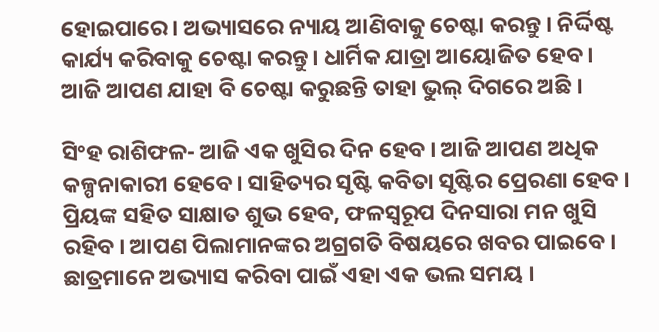ହୋଇପାରେ। ଅଭ୍ୟାସରେ ନ୍ୟାୟ ଆଣିବାକୁ ଚେଷ୍ଟା କରନ୍ତୁ । ନିର୍ଦ୍ଦିଷ୍ଟ କାର୍ଯ୍ୟ କରିବାକୁ ଚେଷ୍ଟା କରନ୍ତୁ। ଧାର୍ମିକ ଯାତ୍ରା ଆୟୋଜିତ ହେବ । ଆଜି ଆପଣ ଯାହା ବି ଚେଷ୍ଟା କରୁଛନ୍ତି ତାହା ଭୁଲ୍ ଦିଗରେ ଅଛି ।

ସିଂହ ରାଶିଫଳ- ଆଜି ଏକ ଖୁସିର ଦିନ ହେବ । ଆଜି ଆପଣ ଅଧିକ କଳ୍ପନାକାରୀ ହେବେ। ସାହିତ୍ୟର ସୃଷ୍ଟି କବିତା ସୃଷ୍ଟିର ପ୍ରେରଣା ହେବ । ପ୍ରିୟଙ୍କ ସହିତ ସାକ୍ଷାତ ଶୁଭ ହେବ, ଫଳସ୍ୱରୂପ ଦିନସାରା ମନ ଖୁସି ରହିବ । ଆପଣ ପିଲାମାନଙ୍କର ଅଗ୍ରଗତି ବିଷୟରେ ଖବର ପାଇବେ । ଛାତ୍ରମାନେ ଅଭ୍ୟାସ କରିବା ପାଇଁ ଏହା ଏକ ଭଲ ସମୟ ।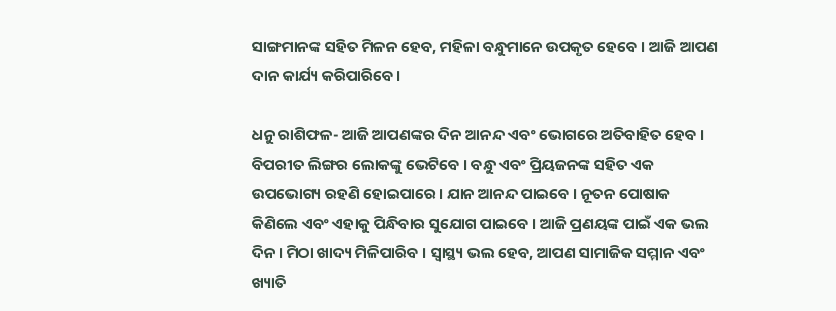ସାଙ୍ଗମାନଙ୍କ ସହିତ ମିଳନ ହେବ, ମହିଳା ବନ୍ଧୁମାନେ ଉପକୃତ ହେବେ । ଆଜି ଆପଣ ଦାନ କାର୍ଯ୍ୟ କରିପାରିବେ।

ଧନୁ ରାଶିଫଳ- ଆଜି ଆପଣଙ୍କର ଦିନ ଆନନ୍ଦ ଏବଂ ଭୋଗରେ ଅତିବାହିତ ହେବ । ବିପରୀତ ଲିଙ୍ଗର ଲୋକଙ୍କୁ ଭେଟିବେ । ବନ୍ଧୁ ଏବଂ ପ୍ରିୟଜନଙ୍କ ସହିତ ଏକ ଉପଭୋଗ୍ୟ ରହଣି ହୋଇପାରେ । ଯାନ ଆନନ୍ଦ ପାଇବେ । ନୂତନ ପୋଷାକ କିଣିଲେ ଏବଂ ଏହାକୁ ପିନ୍ଧିବାର ସୁଯୋଗ ପାଇବେ । ଆଜି ପ୍ରଣୟଙ୍କ ପାଇଁ ଏକ ଭଲ ଦିନ । ମିଠା ଖାଦ୍ୟ ମିଳିପାରିବ । ସ୍ୱାସ୍ଥ୍ୟ ଭଲ ହେବ, ଆପଣ ସାମାଜିକ ସମ୍ମାନ ଏବଂ ଖ୍ୟାତି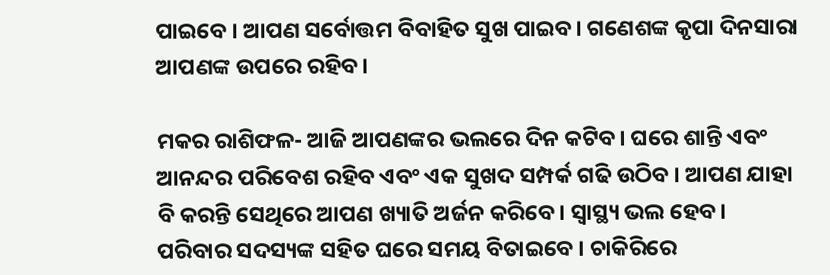ପାଇବେ । ଆପଣ ସର୍ବୋତ୍ତମ ବିବାହିତ ସୁଖ ପାଇବ। ଗଣେଶଙ୍କ କୃପା ଦିନସାରା ଆପଣଙ୍କ ଉପରେ ରହିବ।

ମକର ରାଶିଫଳ- ଆଜି ଆପଣଙ୍କର ଭଲରେ ଦିନ କଟିବ। ଘରେ ଶାନ୍ତି ଏବଂ ଆନନ୍ଦର ପରିବେଶ ରହିବ ଏବଂ ଏକ ସୁଖଦ ସମ୍ପର୍କ ଗଢି ଉଠିବ । ଆପଣ ଯାହା ବି କରନ୍ତି ସେଥିରେ ଆପଣ ଖ୍ୟାତି ଅର୍ଜନ କରିବେ। ସ୍ୱାସ୍ଥ୍ୟ ଭଲ ହେବ। ପରିବାର ସଦସ୍ୟଙ୍କ ସହିତ ଘରେ ସମୟ ବିତାଇବେ । ଚାକିରିରେ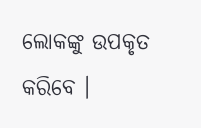ଲୋକଙ୍କୁ ଉପକୃତ କରିବେ ।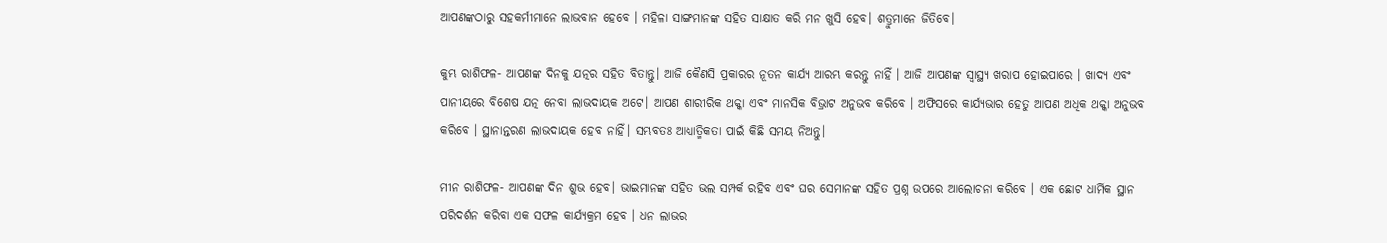ଆପଣଙ୍କଠାରୁ ସହକର୍ମୀମାନେ ଲାଭବାନ ହେବେ । ମହିଳା ସାଙ୍ଗମାନଙ୍କ ସହିତ ସାକ୍ଷାତ କରି ମନ ଖୁସି ହେବ। ଶତ୍ରୁମାନେ ଜିତିବେ।

କୁମ୍ଭ ରାଶିଫଳ- ଆପଣଙ୍କ ଦିନକୁ ଯତ୍ନର ସହିତ ବିତାନ୍ତୁ। ଆଜି କୈଣସି ପ୍ରକାରର ନୂତନ କାର୍ଯ୍ୟ ଆରମ୍ଭ କରନ୍ତୁ ନାହିଁ । ଆଜି ଆପଣଙ୍କ ସ୍ୱାସ୍ଥ୍ୟ ଖରାପ ହୋଇପାରେ । ଖାଦ୍ୟ ଏବଂ ପାନୀୟରେ ବିଶେଷ ଯତ୍ନ ନେବା ଲାଭଦାୟକ ଅଟେ। ଆପଣ ଶାରୀରିକ ଥକ୍କା ଏବଂ ମାନସିକ ବିଭ୍ରାଟ ଅନୁଭବ କରିବେ । ଅଫିସରେ କାର୍ଯ୍ୟଭାର ହେତୁ ଆପଣ ଅଧିକ ଥକ୍କା ଅନୁଭବ କରିବେ । ସ୍ଥାନାନ୍ତରଣ ଲାଭଦାୟକ ହେବ ନାହିଁ। ସମ୍ଭବତଃ ଆଧ୍ୟାତ୍ମିକତା ପାଇଁ କିଛି ସମୟ ନିଅନ୍ତୁ।

ମୀନ ରାଶିଫଳ- ଆପଣଙ୍କ ଦିନ ଶୁଭ ହେବ। ଭାଇମାନଙ୍କ ସହିତ ଭଲ ସମ୍ପର୍କ ରହିବ ଏବଂ ଘର ସେମାନଙ୍କ ସହିତ ପ୍ରଶ୍ନ ଉପରେ ଆଲୋଚନା କରିବେ । ଏକ ଛୋଟ ଧାର୍ମିକ ସ୍ଥାନ ପରିଦର୍ଶନ କରିବା ଏକ ସଫଳ କାର୍ଯ୍ୟକ୍ରମ ହେବ । ଧନ ଲାଭର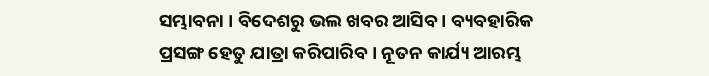ସମ୍ଭାବନା । ବିଦେଶରୁ ଭଲ ଖବର ଆସିବ । ବ୍ୟବହାରିକ ପ୍ରସଙ୍ଗ ହେତୁ ଯାତ୍ରା କରିପାରିବ । ନୂତନ କାର୍ଯ୍ୟ ଆରମ୍ଭ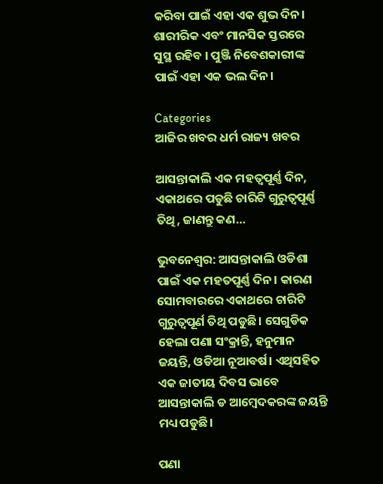କରିବା ପାଇଁ ଏହା ଏକ ଶୁଭ ଦିନ। ଶାରୀରିକ ଏବଂ ମାନସିକ ସ୍ତରରେ ସୁସ୍ଥ ରହିବ । ପୁଞ୍ଜି ନିବେଶକାରୀଙ୍କ ପାଇଁ ଏହା ଏକ ଭଲ ଦିନ।

Categories
ଆଜିର ଖବର ଧର୍ମ ରାଜ୍ୟ ଖବର

ଆସନ୍ତାକାଲି ଏକ ମହତ୍ବପୂର୍ଣ୍ଣ ଦିନ, ଏକାଥରେ ପଡୁଛି ଚାରିଟି ଗୁରୁତ୍ବପୂର୍ଣ୍ଣ ତିଥି, ଜାଣନ୍ତୁ କଣ…

ଭୁବନେଶ୍ବର: ଆସନ୍ତାକାଲି ଓଡିଶା ପାଇଁ ଏକ ମହତପୂର୍ଣ୍ଣ ଦିନ। କାରଣ ସୋମବାରରେ ଏକାଥରେ ଚାରିଟି ଗୁରୁତ୍ବପୂର୍ଣ ତିଥି ପଡୁଛି। ସେଗୁଡିକ ହେଲା ପଣା ସଂକ୍ରାନ୍ତି, ହନୁମାନ ଜୟନ୍ତି, ଓଡିଆ ନୂଆବର୍ଷ। ଏଥିସହିତ ଏକ ଜାତୀୟ ଦିବସ ଭାବେ ଆସନ୍ତାକାଲି ଡ ଆମ୍ବେଦକରଙ୍କ ଜୟନ୍ତି ମଧ୍ୟ ପଡୁଛି।

ପଣା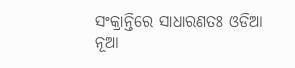ସଂକ୍ରାନ୍ତିରେ ସାଧାରଣତଃ ଓଡିଆ ନୂଆ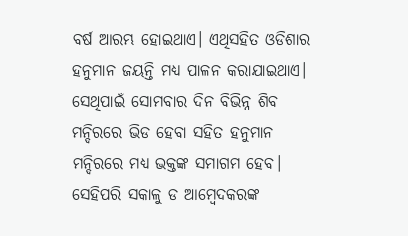ବର୍ଷ ଆରମ୍ଭ ହୋଇଥାଏ। ଏଥିସହିତ ଓଡିଶାର ହନୁମାନ ଜୟନ୍ତି ମଧ୍ୟ ପାଳନ କରାଯାଇଥାଏ। ସେଥିପାଇଁ ସୋମବାର ଦିନ ବିଭିନ୍ନ ଶିବ ମନ୍ଦିରରେ ଭିଡ ହେବା ସହିତ ହନୁମାନ ମନ୍ଦିରରେ ମଧ୍ୟ ଭକ୍ତଙ୍କ ସମାଗମ ହେବ। ସେହିପରି ସକାଳୁ ଡ ଆମ୍ବେଦକରଙ୍କ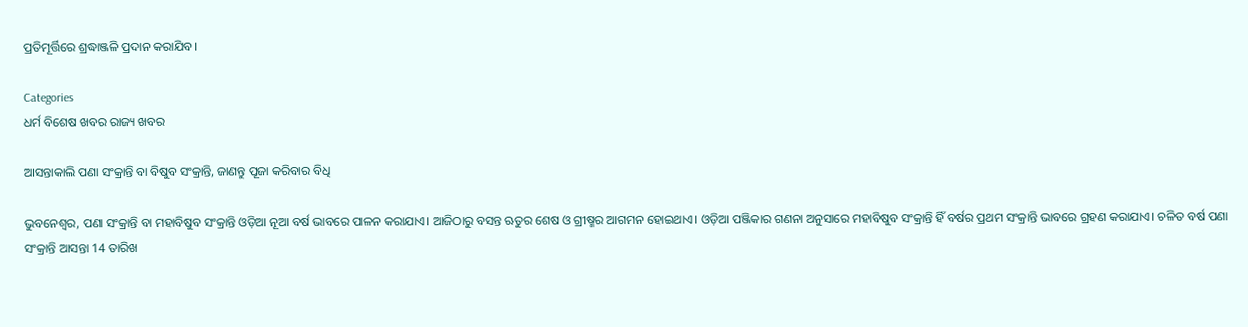ପ୍ରତିମୂର୍ତ୍ତିରେ ଶ୍ରଦ୍ଧାଞ୍ଜଳି ପ୍ରଦାନ କରାଯିବ।

Categories
ଧର୍ମ ବିଶେଷ ଖବର ରାଜ୍ୟ ଖବର

ଆସନ୍ତାକାଲି ପଣା ସଂକ୍ରାନ୍ତି ବା ବିଷୁବ ସଂକ୍ରାନ୍ତି, ଜାଣନ୍ତୁ ପୂଜା କରିବାର ବିଧି

ଭୁବନେଶ୍ବର, ପଣା ସଂକ୍ରାନ୍ତି ବା ମହାବିଷୁବ ସଂକ୍ରାନ୍ତି ଓଡ଼ିଆ ନୂଆ ବର୍ଷ ଭାବରେ ପାଳନ କରାଯାଏ। ଆଜିଠାରୁ ବସନ୍ତ ଋତୁର ଶେଷ ଓ ଗ୍ରୀଷ୍ମର ଆଗମନ ହୋଇଥାଏ। ଓଡ଼ିଆ ପଞ୍ଜିକାର ଗଣନା ଅନୁସାରେ ମହାବିଷୁବ ସଂକ୍ରାନ୍ତି ହିଁ ବର୍ଷର ପ୍ରଥମ ସଂକ୍ରାନ୍ତି ଭାବରେ ଗ୍ରହଣ କରାଯାଏ। ଚଳିତ ବର୍ଷ ପଣା ସଂକ୍ରାନ୍ତି ଆସନ୍ତା 14 ତାରିଖ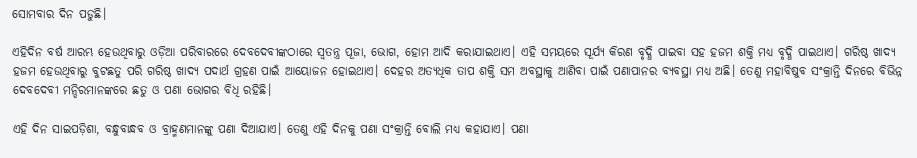ସୋମବାର ଦିନ ପଡୁଛି।

ଏହିଦିନ ବର୍ଷ ଆରମ୍ଭ ହେଉଥିବାରୁ ଓଡ଼ିଆ ପରିବାରରେ ଦେବଦେବୀଙ୍କଠାରେ ସ୍ୱତନ୍ତ୍ର ପୂଜା, ଭୋଗ, ହୋମ ଆଦି କରାଯାଇଥାଏ। ଏହି ସମୟରେ ସୂର୍ଯ୍ୟ କିରଣ ବୃଦ୍ଧି ପାଇବା ସହ ହଜମ ଶକ୍ତି ମଧ୍ୟ ବୃଦ୍ଧି ପାଇଥାଏ। ଗରିଷ୍ଠ ଖାଦ୍ୟ ହଜମ ହେଉଥିବାରୁ ବୁଟଛତୁ ପରି ଗରିଷ୍ଠ ଖାଦ୍ୟ ପଦାର୍ଥ ଗ୍ରହଣ ପାଇଁ ଆୟୋଜନ ହୋଇଥାଏ। ଦେହର ଅତ୍ୟଧିକ ତାପ ଶକ୍ତି ସମ ଅବସ୍ଥାକୁ ଆଣିବା ପାଇଁ ପଣାପାନର ବ୍ୟବସ୍ଥା ମଧ୍ୟ ଅଛି। ତେଣୁ ମହାବିଷୁବ ସଂକ୍ରାନ୍ତି ଦିନରେ ବିଭିନ୍ନ ଦେବଦେବୀ ମନ୍ଦିରମାନଙ୍କରେ ଛତୁ ଓ ପଣା ଭୋଗର ବିଧି ରହିଛି।

ଏହି ଦିନ ସାଇପଡ଼ିଶା, ବନ୍ଧୁବାନ୍ଧବ ଓ ବ୍ରାହ୍ମଣମାନଙ୍କୁ ପଣା ଦିଆଯାଏ। ତେଣୁ ଏହି ଦିନକୁ ପଣା ସଂକ୍ରାନ୍ତି ବୋଲି ମଧ୍ୟ କହାଯାଏ। ପଣା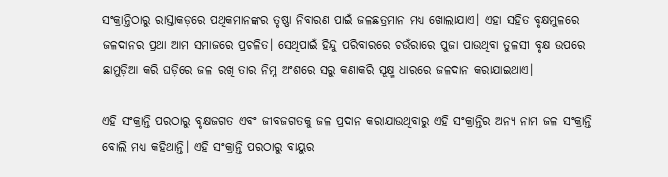ସଂକ୍ରାନ୍ତିଠାରୁ ରାସ୍ତାକଡ଼ରେ ପଥିକମାନଙ୍କର ତୃଷ୍ଣା ନିବାରଣ ପାଇଁ ଜଳଛତ୍ରମାନ ମଧ୍ୟ ଖୋଲାଯାଏ। ଏହା ସହିତ ବୃକ୍ଷମୁଳରେ ଜଳଦାନର ପ୍ରଥା ଆମ ସମାଜରେ ପ୍ରଚଳିତ। ସେଥିପାଇଁ ହିନ୍ଦୁ ପରିବାରରେ ଚଉଁରାରେ ପୁଜା ପାଉଥିବା ତୁଳସୀ ବୃକ୍ଷ ଉପରେ ଛାମୁଡ଼ିଆ କରି ଘଡ଼ିରେ ଜଳ ରଖି ତାର ନିମ୍ନ ଅଂଶରେ ସରୁ କଣାକରି ସୂକ୍ଷ୍ମ ଧାରରେ ଜଳଦାନ କରାଯାଇଥାଏ।

ଏହି ସଂକ୍ରାନ୍ତି ପରଠାରୁ ବୃକ୍ଷଜଗତ ଏବଂ ଜୀବଜଗତକୁ ଜଳ ପ୍ରଦାନ କରାଯାଉଥିବାରୁ ଏହି ସଂକ୍ରାନ୍ତିର ଅନ୍ୟ ନାମ ଜଳ ସଂକ୍ରାନ୍ତି ବୋଲି ମଧ୍ୟ କହିଥାନ୍ତି। ଏହି ସଂକ୍ରାନ୍ତି ପରଠାରୁ ବାୟୁର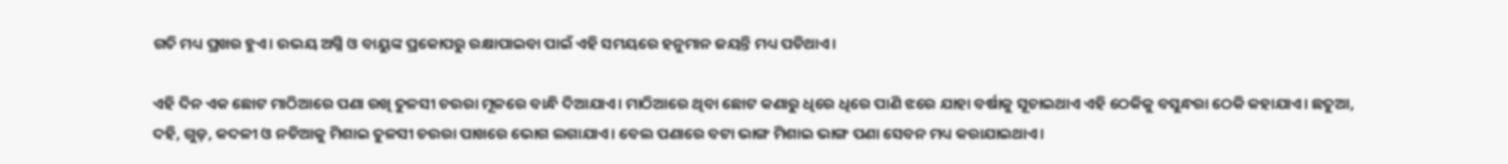ଗତି ମଧ୍ୟ ପ୍ରଖର ହୁଏ। ଉଭୟ ଅଗ୍ନି ଓ ବାୟୁଙ୍କ ପ୍ରକୋପରୁ ରକ୍ଷାପାଇବା ପାଇଁ ଏହି ସମୟରେ ହନୁମାନ ଜୟନ୍ତି ମଧ୍ୟ ପଡିଥାଏ।

ଏହି ଦିନ ଏକ ଛୋଟ ମାଠିଆରେ ପଣା ରଖି ତୁଳସୀ ଚଉରା ମୂଳରେ ବାନ୍ଧି ଦିଆଯାଏ। ମାଠିଆରେ ଥିବା ଛୋଟ କଣାରୁ ଧିରେ ଧିରେ ପାଣି ଝରେ ଯାହା ବର୍ଷାକୁ ସୂଚାଇଥାଏ ଏହି ଠେକିକୁ ବସୁନ୍ଧରା ଠେକି କହାଯାଏ। ଛତୁଆ, ଦହି, ଗୁଡ଼, କଦଳୀ ଓ ନଡିଆକୁ ମିଶାଇ ତୁଳସୀ ଚଉରା ପାଖରେ ଭୋଗ ଲଗାଯାଏ। ବେଲ ପଣାରେ ବଟା ଭାଙ୍ଗ ମିଶାଇ ଭାଙ୍ଗ ପଣା ସେବନ ମଧ୍ୟ କରାଯାଇଥାଏ।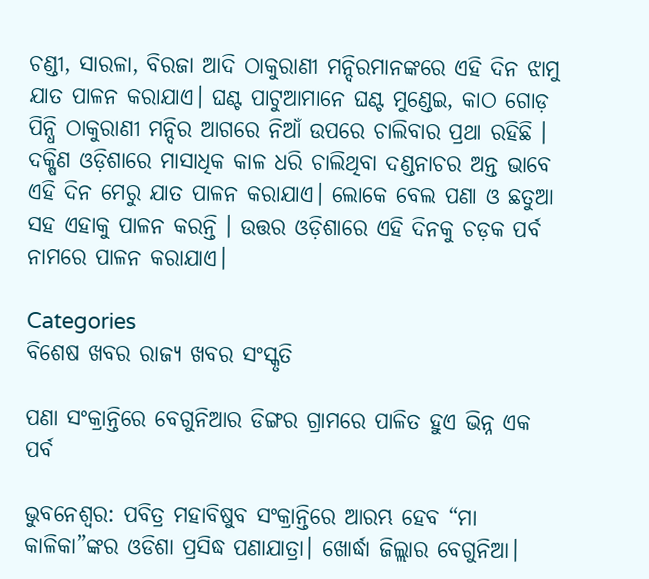ଚଣ୍ଡୀ, ସାରଳା, ବିରଜା ଆଦି ଠାକୁରାଣୀ ମନ୍ଦିରମାନଙ୍କରେ ଏହି ଦିନ ଝାମୁ ଯାତ ପାଳନ କରାଯାଏ। ଘଣ୍ଟ ପାଟୁଆମାନେ ଘଣ୍ଟ ମୁଣ୍ଡେଇ, କାଠ ଗୋଡ଼ ପିନ୍ଧି ଠାକୁରାଣୀ ମନ୍ଦିର ଆଗରେ ନିଆଁ ଉପରେ ଚାଲିବାର ପ୍ରଥା ରହିଛି । ଦକ୍ଷିଣ ଓଡ଼ିଶାରେ ମାସାଧିକ କାଳ ଧରି ଚାଲିଥିବା ଦଣ୍ଡନାଚର ଅନ୍ତ ଭାବେ ଏହି ଦିନ ମେରୁ ଯାତ ପାଳନ କରାଯାଏ। ଲୋକେ ବେଲ ପଣା ଓ ଛତୁଆ ସହ ଏହାକୁ ପାଳନ କରନ୍ତି । ଉତ୍ତର ଓଡ଼ିଶାରେ ଏହି ଦିନକୁ ଚଡ଼କ ପର୍ବ ନାମରେ ପାଳନ କରାଯାଏ।

Categories
ବିଶେଷ ଖବର ରାଜ୍ୟ ଖବର ସଂସ୍କୃତି

ପଣା ସଂକ୍ରାନ୍ତିରେ ବେଗୁନିଆର ଡିଙ୍ଗର ଗ୍ରାମରେ ପାଳିତ ହୁଏ ଭିନ୍ନ ଏକ ପର୍ବ

ଭୁବନେଶ୍ବର: ପବିତ୍ର ମହାବିଷୁବ ସଂକ୍ରାନ୍ତିରେ ଆରମ୍ଭ ହେବ “ମା କାଳିକା”ଙ୍କର ଓଡିଶା ପ୍ରସିଦ୍ଧ ପଣାଯାତ୍ରା। ଖୋର୍ଦ୍ଧା ଜିଲ୍ଲାର ବେଗୁନିଆ।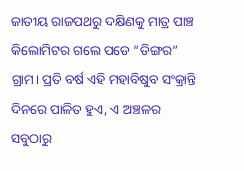ଜାତୀୟ ରାଜପଥରୁ ଦକ୍ଷିଣକୁ ମାତ୍ର ପାଞ୍ଚ କିଲୋମିଟର ଗଲେ ପଡେ “ଡିଙ୍ଗର” ଗ୍ରାମ। ପ୍ରତି ବର୍ଷ ଏହି ମହାବିଷୁବ ସଂକ୍ରାନ୍ତି ଦିନରେ ପାଳିତ ହୁଏ, ଏ ଅଞ୍ଚଳର ସବୁଠାରୁ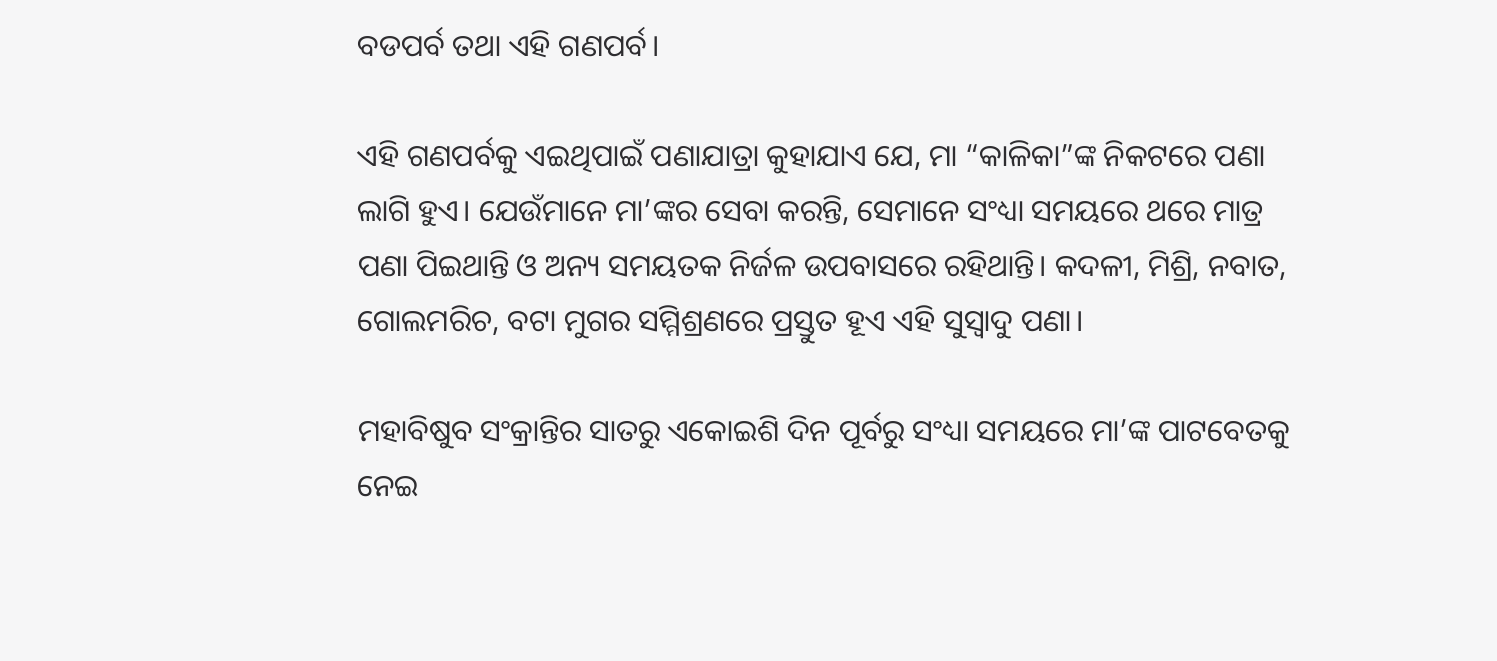ବଡପର୍ବ ତଥା ଏହି ଗଣପର୍ବ।

ଏହି ଗଣପର୍ବକୁ ଏଇଥିପାଇଁ ପଣାଯାତ୍ରା କୁହାଯାଏ ଯେ, ମା “କାଳିକା”ଙ୍କ ନିକଟରେ ପଣା ଲାଗି ହୁଏ। ଯେଉଁମାନେ ମା’ଙ୍କର ସେବା କରନ୍ତି, ସେମାନେ ସଂଧ୍ୟା ସମୟରେ ଥରେ ମାତ୍ର ପଣା ପିଇଥାନ୍ତି ଓ ଅନ୍ୟ ସମୟତକ ନିର୍ଜଳ ଉପବାସରେ ରହିଥାନ୍ତି। କଦଳୀ, ମିଶ୍ରି, ନବାତ, ଗୋଲମରିଚ, ବଟା ମୁଗର ସମ୍ମିଶ୍ରଣରେ ପ୍ରସ୍ତୁତ ହୂଏ ଏହି ସୁସ୍ୱାଦୁ ପଣା।

ମହାବିଷୁବ ସଂକ୍ରାନ୍ତିର ସାତରୁ ଏକୋଇଶି ଦିନ ପୂର୍ବରୁ ସଂଧ୍ୟା ସମୟରେ ମା’ଙ୍କ ପାଟବେତକୁ ନେଇ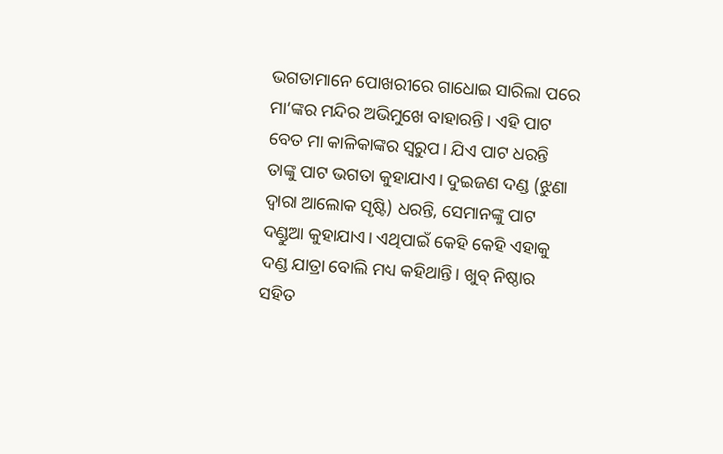ଭଗତାମାନେ ପୋଖରୀରେ ଗାଧୋଇ ସାରିଲା ପରେ ମା’ଙ୍କର ମନ୍ଦିର ଅଭିମୁଖେ ବାହାରନ୍ତି। ଏହି ପାଟ ବେତ ମା କାଳିକାଙ୍କର ସ୍ଵରୁପ। ଯିଏ ପାଟ ଧରନ୍ତି ତାଙ୍କୁ ପାଟ ଭଗତା କୁହାଯାଏ। ଦୁଇଜଣ ଦଣ୍ଡ (ଝୁଣା ଦ୍ୱାରା ଆଲୋକ ସୃଷ୍ଟି) ଧରନ୍ତି, ସେମାନଙ୍କୁ ପାଟ ଦଣ୍ଡୁଆ କୁହାଯାଏ। ଏଥିପାଇଁ କେହି କେହି ଏହାକୁ ଦଣ୍ଡ ଯାତ୍ରା ବୋଲି ମଧ୍ୟ କହିଥାନ୍ତି। ଖୁବ୍ ନିଷ୍ଠାର ସହିତ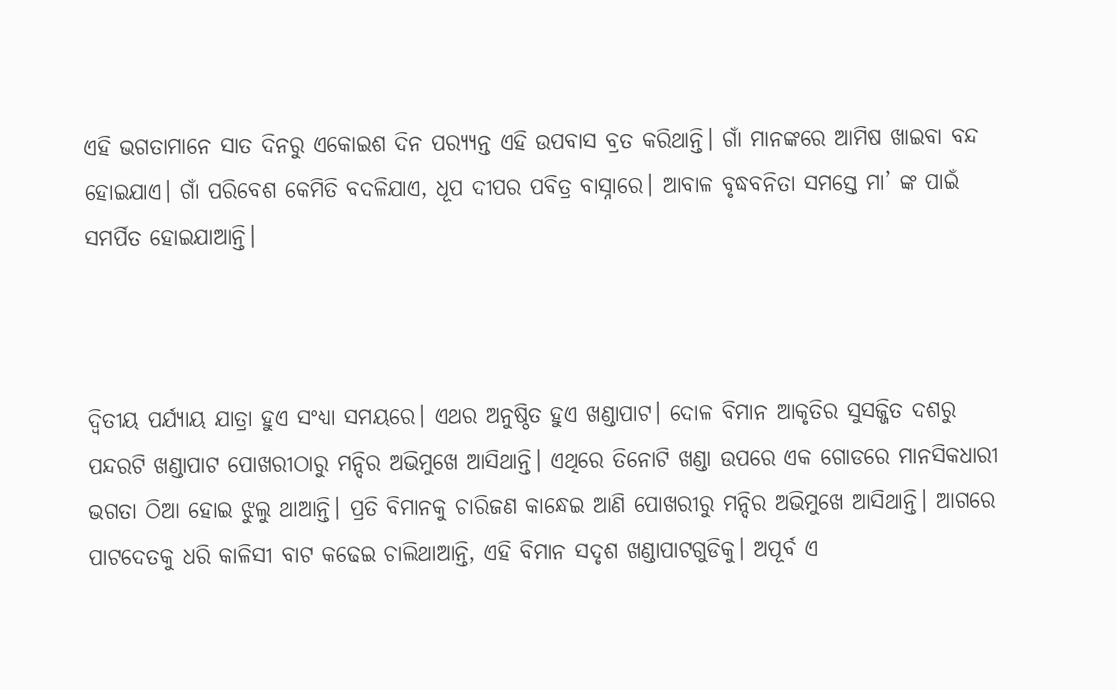ଏହି ଭଗତାମାନେ ସାତ ଦିନରୁ ଏକୋଇଶ ଦିନ ପର‌୍ୟ୍ୟନ୍ତ ଏହି ଉପବାସ ବ୍ରତ କରିଥାନ୍ତି। ଗାଁ ମାନଙ୍କରେ ଆମିଷ ଖାଇବା ବନ୍ଦ ହୋଇଯାଏ। ଗାଁ ପରିବେଶ କେମିତି ବଦଳିଯାଏ, ଧୂପ ଦୀପର ପବିତ୍ର ବାସ୍ନାରେ। ଆବାଳ ବୃଦ୍ଧବନିତା ସମସ୍ତେ ମା’ ଙ୍କ ପାଇଁ ସମର୍ପିତ ହୋଇଯାଆନ୍ତି।



ଦ୍ୱିତୀୟ ପର୍ଯ୍ୟାୟ ଯାତ୍ରା ହୁଏ ସଂଧ୍ୟା ସମୟରେ। ଏଥର ଅନୁଷ୍ଠିତ ହୁଏ ଖଣ୍ଡାପାଟ। ଦୋଳ ବିମାନ ଆକୃତିର ସୁସଜ୍ଜିତ ଦଶରୁ ପନ୍ଦରଟି ଖଣ୍ଡାପାଟ ପୋଖରୀଠାରୁ ମନ୍ଦିର ଅଭିମୁଖେ ଆସିଥାନ୍ତି। ଏଥିରେ ତିନୋଟି ଖଣ୍ଡା ଉପରେ ଏକ ଗୋଡରେ ମାନସିକଧାରୀ ଭଗତା ଠିଆ ହୋଇ ଝୁଲୁ ଥାଆନ୍ତି। ପ୍ରତି ବିମାନକୁ ଚାରିଜଣ କାନ୍ଧେଇ ଆଣି ପୋଖରୀରୁ ମନ୍ଦିର ଅଭିମୁଖେ ଆସିଥାନ୍ତି। ଆଗରେ ପାଟଦେତକୁ ଧରି କାଳିସୀ ବାଟ କଢେଇ ଚାଲିଥାଆନ୍ତି, ଏହି ବିମାନ ସଦୃଶ ଖଣ୍ଡାପାଟଗୁଡିକୁ। ଅପୂର୍ବ ଏ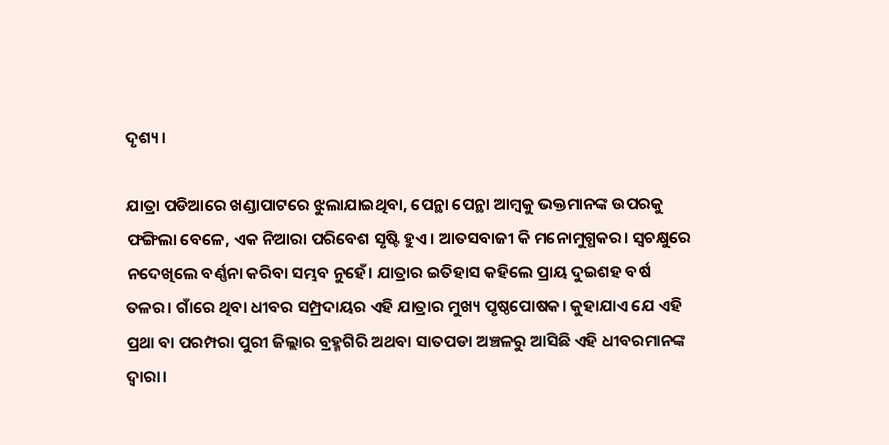ଦୃଶ୍ୟ।

ଯାତ୍ରା ପଡିଆରେ ଖଣ୍ଡାପାଟରେ ଝୁଲାଯାଇଥିବା, ପେନ୍ଥା ପେନ୍ଥା ଆମ୍ବକୁ ଭକ୍ତମାନଙ୍କ ଉପରକୁ ଫଙ୍ଗିଲା ବେଳେ, ଏକ ନିଆରା ପରିବେଶ ସୃଷ୍ଟି ହୁଏ। ଆତସବାଜୀ କି ମନୋମୁଗ୍ଧକର। ସ୍ୱଚକ୍ଷୁରେ ନଦେଖିଲେ ବର୍ଣ୍ଣନା କରିବା ସମ୍ଭବ ନୁହେଁ। ଯାତ୍ରାର ଇତିହାସ କହିଲେ ପ୍ରାୟ ଦୁଇଶହ ବର୍ଷ ତଳର। ଗାଁରେ ଥିବା ଧୀବର ସମ୍ପ୍ରଦାୟର ଏହି ଯାତ୍ରାର ମୁଖ୍ୟ ପୃଷ୍ଠପୋଷକ। କୁହାଯାଏ ଯେ ଏହି ପ୍ରଥା ବା ପରମ୍ପରା ପୁରୀ ଜିଲ୍ଲାର ବ୍ରହ୍ମଗିରି ଅଥବା ସାତପଡା ଅଞ୍ଚଳରୁ ଆସିଛି ଏହି ଧୀବରମାନଙ୍କ ଦ୍ୱାରା।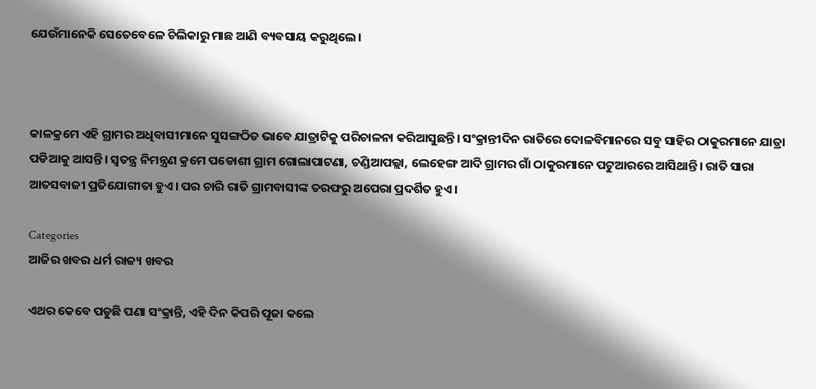ଯେଉଁମାନେକି ସେତେବେଳେ ଚିଲିକାରୁ ମାଛ ଆଣି ବ୍ୟବସାୟ କରୁଥିଲେ।



କାଳକ୍ରମେ ଏହି ଗ୍ରାମର ଅଧିବାସୀମାନେ ସୁସଙ୍ଗଠିତ ଭାବେ ଯାତ୍ରାଟିକୁ ପରିଚାଳନା କରିଆସୁଛନ୍ତି। ସଂକ୍ରାନ୍ତୀଦିନ ରାତିରେ ଦୋଳବିମାନରେ ସବୁ ସାହିର ଠାକୁରମାନେ ଯାତ୍ରା ପଡିଆକୁ ଆସନ୍ତି। ସ୍ୱତନ୍ତ୍ର ନିମନ୍ତ୍ରଣ କ୍ରମେ ପଡୋଶୀ ଗ୍ରାମ ଗୋଲାପାଟଣା, ଚଣ୍ଡିଆପଲ୍ଲା, ଲେହେଙ୍ଗ ଆଦି ଗ୍ରାମର ଗାଁ ଠାକୁରମାନେ ପଟୁଆରରେ ଆସିଥାନ୍ତି। ରାତି ସାରା ଆତସବାଜୀ ପ୍ରତିଯୋଗୀତା ହୁଏ। ପର ଚାରି ରାତି ଗ୍ରାମବାସୀଙ୍କ ତରଫରୁ ଅପେରା ପ୍ରଦର୍ଶିତ ହୁଏ।

Categories
ଆଜିର ଖବର ଧର୍ମ ରାଜ୍ୟ ଖବର

ଏଥର କେବେ ପଡୁଛି ପଣା ସଂକ୍ରାନ୍ତି, ଏହି ଦିନ କିପରି ପୂଜା କଲେ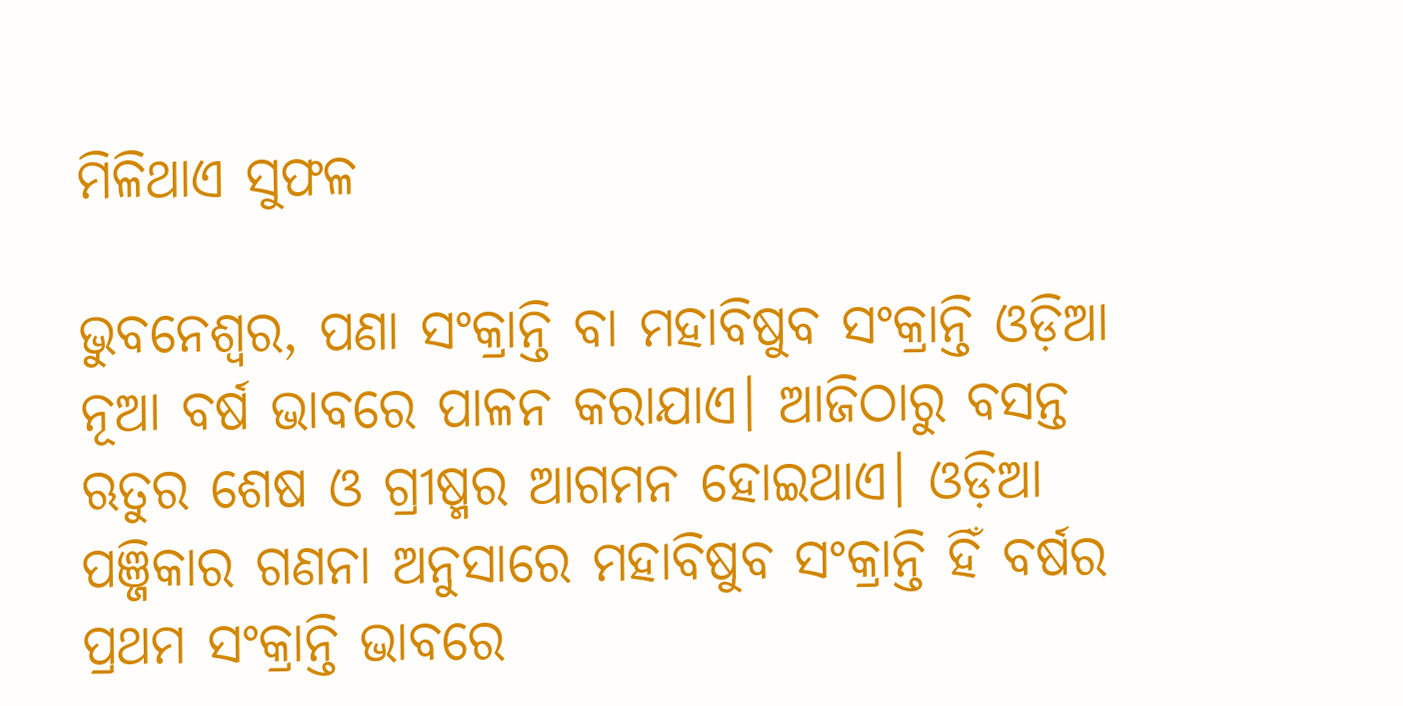ମିଳିଥାଏ ସୁଫଳ

ଭୁବନେଶ୍ବର, ପଣା ସଂକ୍ରାନ୍ତି ବା ମହାବିଷୁବ ସଂକ୍ରାନ୍ତି ଓଡ଼ିଆ ନୂଆ ବର୍ଷ ଭାବରେ ପାଳନ କରାଯାଏ। ଆଜିଠାରୁ ବସନ୍ତ ଋତୁର ଶେଷ ଓ ଗ୍ରୀଷ୍ମର ଆଗମନ ହୋଇଥାଏ। ଓଡ଼ିଆ ପଞ୍ଜିକାର ଗଣନା ଅନୁସାରେ ମହାବିଷୁବ ସଂକ୍ରାନ୍ତି ହିଁ ବର୍ଷର ପ୍ରଥମ ସଂକ୍ରାନ୍ତି ଭାବରେ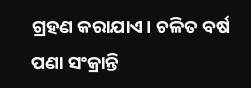ଗ୍ରହଣ କରାଯାଏ। ଚଳିତ ବର୍ଷ ପଣା ସଂକ୍ରାନ୍ତି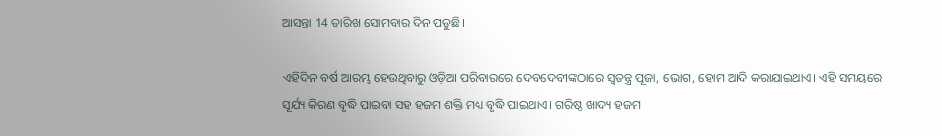ଆସନ୍ତା 14 ତାରିଖ ସୋମବାର ଦିନ ପଡୁଛି।

ଏହିଦିନ ବର୍ଷ ଆରମ୍ଭ ହେଉଥିବାରୁ ଓଡ଼ିଆ ପରିବାରରେ ଦେବଦେବୀଙ୍କଠାରେ ସ୍ୱତନ୍ତ୍ର ପୂଜା, ଭୋଗ, ହୋମ ଆଦି କରାଯାଇଥାଏ। ଏହି ସମୟରେ ସୂର୍ଯ୍ୟ କିରଣ ବୃଦ୍ଧି ପାଇବା ସହ ହଜମ ଶକ୍ତି ମଧ୍ୟ ବୃଦ୍ଧି ପାଇଥାଏ। ଗରିଷ୍ଠ ଖାଦ୍ୟ ହଜମ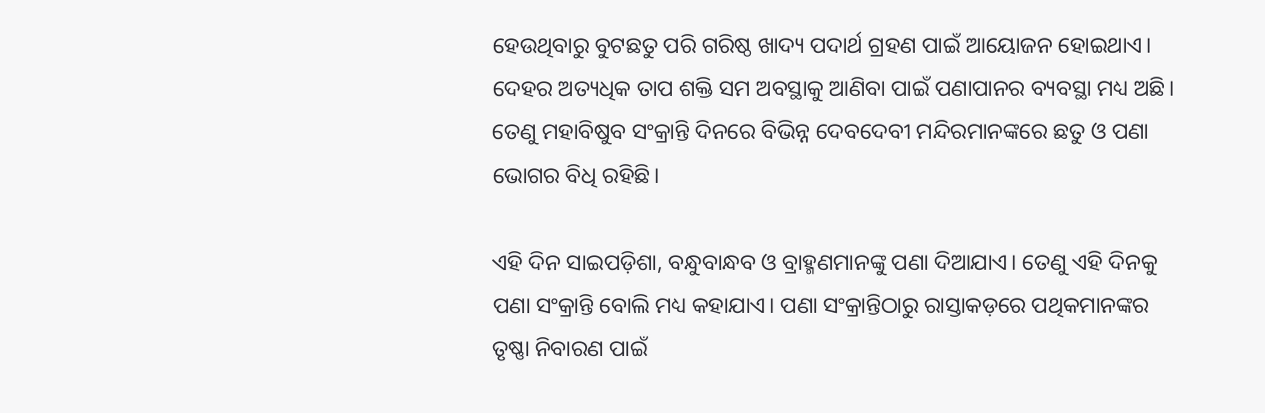ହେଉଥିବାରୁ ବୁଟଛତୁ ପରି ଗରିଷ୍ଠ ଖାଦ୍ୟ ପଦାର୍ଥ ଗ୍ରହଣ ପାଇଁ ଆୟୋଜନ ହୋଇଥାଏ। ଦେହର ଅତ୍ୟଧିକ ତାପ ଶକ୍ତି ସମ ଅବସ୍ଥାକୁ ଆଣିବା ପାଇଁ ପଣାପାନର ବ୍ୟବସ୍ଥା ମଧ୍ୟ ଅଛି। ତେଣୁ ମହାବିଷୁବ ସଂକ୍ରାନ୍ତି ଦିନରେ ବିଭିନ୍ନ ଦେବଦେବୀ ମନ୍ଦିରମାନଙ୍କରେ ଛତୁ ଓ ପଣା ଭୋଗର ବିଧି ରହିଛି।

ଏହି ଦିନ ସାଇପଡ଼ିଶା, ବନ୍ଧୁବାନ୍ଧବ ଓ ବ୍ରାହ୍ମଣମାନଙ୍କୁ ପଣା ଦିଆଯାଏ। ତେଣୁ ଏହି ଦିନକୁ ପଣା ସଂକ୍ରାନ୍ତି ବୋଲି ମଧ୍ୟ କହାଯାଏ। ପଣା ସଂକ୍ରାନ୍ତିଠାରୁ ରାସ୍ତାକଡ଼ରେ ପଥିକମାନଙ୍କର ତୃଷ୍ଣା ନିବାରଣ ପାଇଁ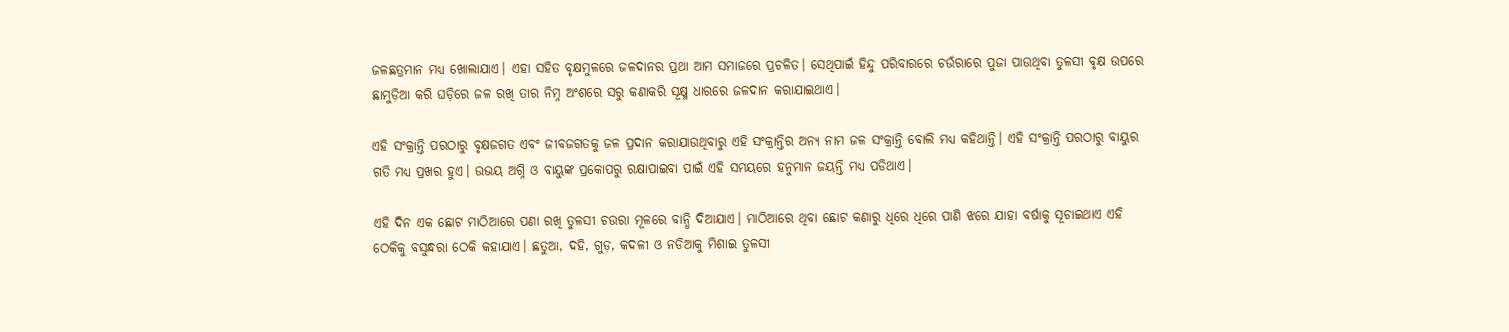ଜଳଛତ୍ରମାନ ମଧ୍ୟ ଖୋଲାଯାଏ। ଏହା ସହିତ ବୃକ୍ଷମୁଳରେ ଜଳଦାନର ପ୍ରଥା ଆମ ସମାଜରେ ପ୍ରଚଳିତ। ସେଥିପାଇଁ ହିନ୍ଦୁ ପରିବାରରେ ଚଉଁରାରେ ପୁଜା ପାଉଥିବା ତୁଳସୀ ବୃକ୍ଷ ଉପରେ ଛାମୁଡ଼ିଆ କରି ଘଡ଼ିରେ ଜଳ ରଖି ତାର ନିମ୍ନ ଅଂଶରେ ସରୁ କଣାକରି ସୂକ୍ଷ୍ମ ଧାରରେ ଜଳଦାନ କରାଯାଇଥାଏ।

ଏହି ସଂକ୍ରାନ୍ତି ପରଠାରୁ ବୃକ୍ଷଜଗତ ଏବଂ ଜୀବଜଗତକୁ ଜଳ ପ୍ରଦାନ କରାଯାଉଥିବାରୁ ଏହି ସଂକ୍ରାନ୍ତିର ଅନ୍ୟ ନାମ ଜଳ ସଂକ୍ରାନ୍ତି ବୋଲି ମଧ୍ୟ କହିଥାନ୍ତି। ଏହି ସଂକ୍ରାନ୍ତି ପରଠାରୁ ବାୟୁର ଗତି ମଧ୍ୟ ପ୍ରଖର ହୁଏ। ଉଭୟ ଅଗ୍ନି ଓ ବାୟୁଙ୍କ ପ୍ରକୋପରୁ ରକ୍ଷାପାଇବା ପାଇଁ ଏହି ସମୟରେ ହନୁମାନ ଜୟନ୍ତି ମଧ୍ୟ ପଡିଥାଏ।

ଏହି ଦିନ ଏକ ଛୋଟ ମାଠିଆରେ ପଣା ରଖି ତୁଳସୀ ଚଉରା ମୂଳରେ ବାନ୍ଧି ଦିଆଯାଏ। ମାଠିଆରେ ଥିବା ଛୋଟ କଣାରୁ ଧିରେ ଧିରେ ପାଣି ଝରେ ଯାହା ବର୍ଷାକୁ ସୂଚାଇଥାଏ ଏହି ଠେକିକୁ ବସୁନ୍ଧରା ଠେକି କହାଯାଏ। ଛତୁଆ, ଦହି, ଗୁଡ଼, କଦଳୀ ଓ ନଡିଆକୁ ମିଶାଇ ତୁଳସୀ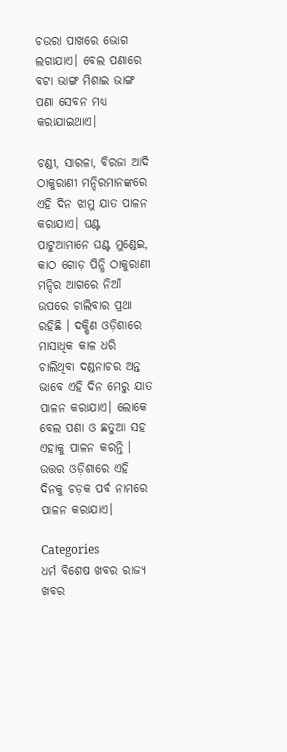ଚଉରା ପାଖରେ ଭୋଗ ଲଗାଯାଏ। ବେଲ ପଣାରେ ବଟା ଭାଙ୍ଗ ମିଶାଇ ଭାଙ୍ଗ ପଣା ସେବନ ମଧ୍ୟ କରାଯାଇଥାଏ।

ଚଣ୍ଡୀ, ସାରଳା, ବିରଜା ଆଦି ଠାକୁରାଣୀ ମନ୍ଦିରମାନଙ୍କରେ ଏହି ଦିନ ଝାମୁ ଯାତ ପାଳନ କରାଯାଏ। ଘଣ୍ଟ ପାଟୁଆମାନେ ଘଣ୍ଟ ମୁଣ୍ଡେଇ, କାଠ ଗୋଡ଼ ପିନ୍ଧି ଠାକୁରାଣୀ ମନ୍ଦିର ଆଗରେ ନିଆଁ ଉପରେ ଚାଲିବାର ପ୍ରଥା ରହିଛି । ଦକ୍ଷିଣ ଓଡ଼ିଶାରେ ମାସାଧିକ କାଳ ଧରି ଚାଲିଥିବା ଦଣ୍ଡନାଚର ଅନ୍ତ ଭାବେ ଏହି ଦିନ ମେରୁ ଯାତ ପାଳନ କରାଯାଏ। ଲୋକେ ବେଲ ପଣା ଓ ଛତୁଆ ସହ ଏହାକୁ ପାଳନ କରନ୍ତି । ଉତ୍ତର ଓଡ଼ିଶାରେ ଏହି ଦିନକୁ ଚଡ଼କ ପର୍ବ ନାମରେ ପାଳନ କରାଯାଏ।

Categories
ଧର୍ମ ବିଶେଷ ଖବର ରାଜ୍ୟ ଖବର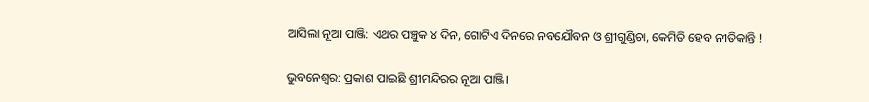ଆସିଲା ନୂଆ ପାଞ୍ଜି: ଏଥର ପଞ୍ଚୁକ ୪ ଦିନ, ଗୋଟିଏ ଦିନରେ ନବଯୌବନ ଓ ଶ୍ରୀଗୁଣ୍ଡିଚା, କେମିତି ହେବ ନୀତିକାନ୍ତି !

ଭୁବନେଶ୍ବର: ପ୍ରକାଶ ପାଇଛି ଶ୍ରୀମନ୍ଦିରର ନୂଆ ପାଞ୍ଜି।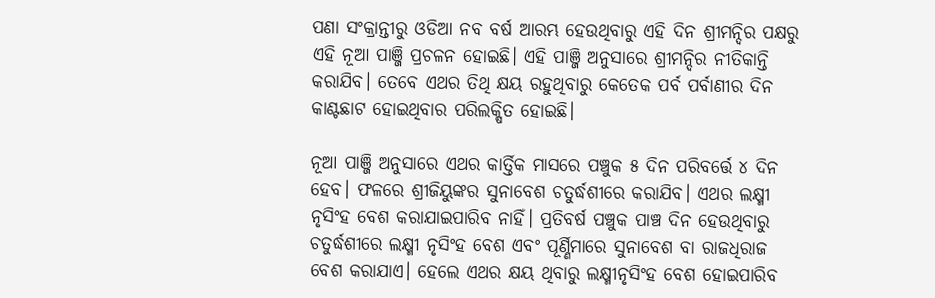ପଣା ସଂକ୍ରାନ୍ତୀରୁ ଓଡିଆ ନବ ବର୍ଷ ଆରମ୍ଭ ହେଉଥିବାରୁ ଏହି ଦିନ ଶ୍ରୀମନ୍ଦିର ପକ୍ଷରୁ ଏହି ନୂଆ ପାଞ୍ଜି ପ୍ରଚଳନ ହୋଇଛି। ଏହି ପାଞ୍ଜି ଅନୁସାରେ ଶ୍ରୀମନ୍ଦିର ନୀତିକାନ୍ତି କରାଯିବ। ତେବେ ଏଥର ତିଥି କ୍ଷୟ ରହୁଥିବାରୁ କେତେକ ପର୍ବ ପର୍ବାଣୀର ଦିନ କାଣ୍ଟଛାଟ ହୋଇଥିବାର ପରିଲକ୍ଷିତ ହୋଇଛି।

ନୂଆ ପାଞ୍ଜି ଅନୁସାରେ ଏଥର କାର୍ତ୍ତିକ ମାସରେ ପଞ୍ଚୁକ ୫ ଦିନ ପରିବର୍ତ୍ତେ ୪ ଦିନ ହେବ। ଫଳରେ ଶ୍ରୀଜିୟୁଙ୍କର ସୁନାବେଶ ଚତୁର୍ଦ୍ଧଶୀରେ କରାଯିବ। ଏଥର ଲକ୍ଷ୍ମୀ ନୃସିଂହ ବେଶ କରାଯାଇପାରିବ ନାହିଁ। ପ୍ରତିବର୍ଷ ପଞ୍ଚୁକ ପାଞ୍ଚ ଦିନ ହେଉଥିବାରୁ ଚତୁର୍ଦ୍ଧଶୀରେ ଲକ୍ଷ୍ମୀ ନୃସିଂହ ବେଶ ଏବଂ ପୂର୍ଣ୍ଣିମାରେ ସୁନାବେଶ ବା ରାଜଧିରାଜ ବେଶ କରାଯାଏ। ହେଲେ ଏଥର କ୍ଷୟ ଥିବାରୁ ଲକ୍ଷ୍ମୀନୃସିଂହ ବେଶ ହୋଇପାରିବ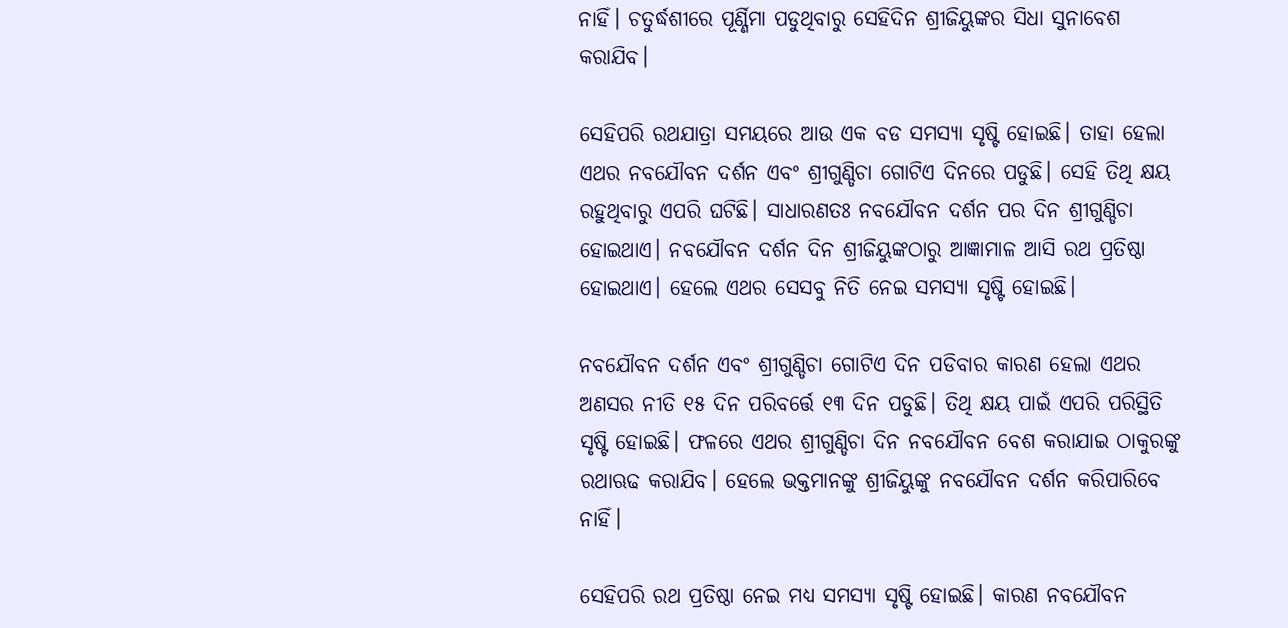ନାହିଁ। ଚତୁର୍ଦ୍ଧଶୀରେ ପୂର୍ଣ୍ଣିମା ପଡୁଥିବାରୁ ସେହିଦିନ ଶ୍ରୀଜିୟୁଙ୍କର ସିଧା ସୁନାବେଶ କରାଯିବ।

ସେହିପରି ରଥଯାତ୍ରା ସମୟରେ ଆଉ ଏକ ବଡ ସମସ୍ୟା ସୃଷ୍ଟି ହୋଇଛି। ତାହା ହେଲା ଏଥର ନବଯୌବନ ଦର୍ଶନ ଏବଂ ଶ୍ରୀଗୁଣ୍ଡିଚା ଗୋଟିଏ ଦିନରେ ପଡୁଛି। ସେହି ତିଥି କ୍ଷୟ ରହୁଥିବାରୁ ଏପରି ଘଟିଛି। ସାଧାରଣତଃ ନବଯୌବନ ଦର୍ଶନ ପର ଦିନ ଶ୍ରୀଗୁଣ୍ଡିଚା ହୋଇଥାଏ। ନବଯୌବନ ଦର୍ଶନ ଦିନ ଶ୍ରୀଜିୟୁଙ୍କଠାରୁ ଆଜ୍ଞାମାଳ ଆସି ରଥ ପ୍ରତିଷ୍ଠା ହୋଇଥାଏ। ହେଲେ ଏଥର ସେସବୁ ନିତି ନେଇ ସମସ୍ୟା ସୃଷ୍ଟି ହୋଇଛି।

ନବଯୌବନ ଦର୍ଶନ ଏବଂ ଶ୍ରୀଗୁଣ୍ଡିଚା ଗୋଟିଏ ଦିନ ପଡିବାର କାରଣ ହେଲା ଏଥର ଅଣସର ନୀତି ୧୫ ଦିନ ପରିବର୍ତ୍ତେ ୧୩ ଦିନ ପଡୁଛି। ତିଥି କ୍ଷୟ ପାଇଁ ଏପରି ପରିସ୍ଥିତି ସୃଷ୍ଟି ହୋଇଛି। ଫଳରେ ଏଥର ଶ୍ରୀଗୁଣ୍ଡିଚା ଦିନ ନବଯୌବନ ବେଶ କରାଯାଇ ଠାକୁରଙ୍କୁ ରଥାଋଢ କରାଯିବ। ହେଲେ ଭକ୍ତମାନଙ୍କୁ ଶ୍ରୀଜିୟୁଙ୍କୁ ନବଯୌବନ ଦର୍ଶନ କରିପାରିବେ ନାହିଁ।

ସେହିପରି ରଥ ପ୍ରତିଷ୍ଠା ନେଇ ମଧ୍ୟ ସମସ୍ୟା ସୃଷ୍ଟି ହୋଇଛି। କାରଣ ନବଯୌବନ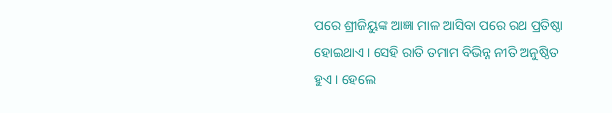ପରେ ଶ୍ରୀଜିୟୁଙ୍କ ଆଜ୍ଞା ମାଳ ଆସିବା ପରେ ରଥ ପ୍ରତିଷ୍ଠା ହୋଇଥାଏ। ସେହି ରାତି ତମାମ ବିଭିନ୍ନ ନୀତି ଅନୁଷ୍ଠିତ ହୁଏ। ହେଲେ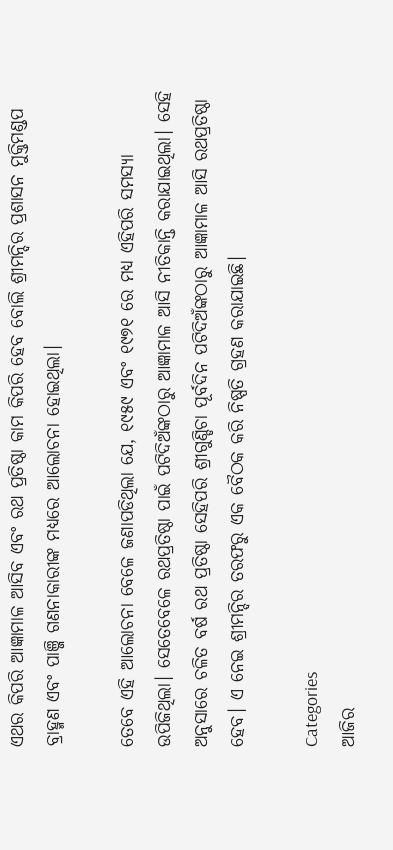ଏଥର କିପରି ଆଜ୍ଞାମାଳ ଆସିବ ଏବଂ ରଥ ପ୍ରତିଷ୍ଠା କାମ କିପରି ହେବ ବୋଲି ଶ୍ରୀମନ୍ଦିର ପ୍ରଶାସନ ମୁକ୍ତିମଣ୍ଡପ ବ୍ରାହ୍ମଣ ଏବଂ ପାଞ୍ଜି ଗଣନାକାରୀଙ୍କ ମଧ୍ୟରେ ଆଲୋଚନା ହୋଇଥିଲା।

ତେବେ ଏହି ଆଲୋଚନା ବେଳେ ଜଣାପଡିଥିଲା ଯେ, ୧୯୫୯ ଏବଂ ୧୯୭୧ ରେ ମଧ୍ୟ ଏହିପରି ସମସ୍ୟା ଉପିଜିଥିଲା। ସେତେବେଳେ ରଥପ୍ରତିଷ୍ଠା ପାଇଁ ପଟିଦିଅଁଙ୍କଠାରୁ ଆଜ୍ଞାମାଳ ଆସି ନୀତିକାନ୍ତି କରାଯାଇଥିଲା। ସେହି ଅନୁସାରେ ଚଳିତ ବର୍ଷ ରଥ ପ୍ରତିଷ୍ଠା ସେହିପରି ଶ୍ରୀଗୁଣ୍ଡିଚା ପୂର୍ବଦିନ ପଟିଦିଅଁଙ୍କଠାରୁ ଆଜ୍ଞାମାଳ ଆସି ରଥପ୍ରତିଷ୍ଠା ହେବ। ଏ ନେଇ ଶ୍ରୀମନ୍ଦିର ତରଫରୁ ଏକ ବୈଠକ କରି ନିଷ୍ପତି ଗ୍ରହଣ କରାଯାଇଛି।

Categories
ଆଜିର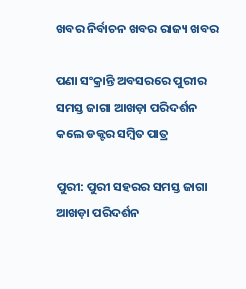ଖବର ନିର୍ବାଚନ ଖବର ରାଜ୍ୟ ଖବର

ପଣା ସଂକ୍ରାନ୍ତି ଅବସରରେ ପୁରୀର ସମସ୍ତ ଜାଗା ଆଖଡ଼ା ପରିଦର୍ଶନ କଲେ ଡକ୍ଟର ସମ୍ବିତ ପାତ୍ର

ପୁରୀ: ପୁରୀ ସହରର ସମସ୍ତ ଜାଗା ଆଖଡ଼ା ପରିଦର୍ଶନ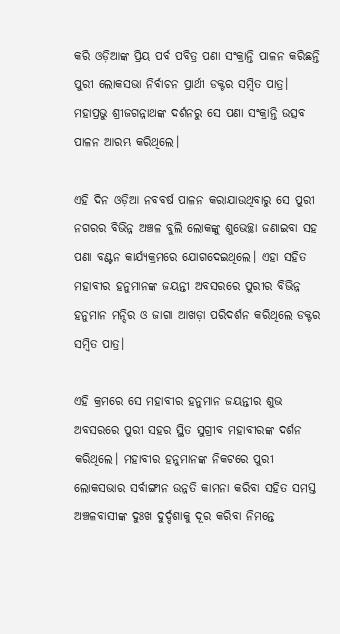କରି ଓଡ଼ିଆଙ୍କ ପ୍ରିୟ ପର୍ବ ପବିତ୍ର ପଣା ସଂକ୍ରାନ୍ତି ପାଳନ କରିଛନ୍ତି ପୁରୀ ଲୋକସଭା ନିର୍ବାଚନ ପ୍ରାର୍ଥୀ ଡକ୍ଟର ସମ୍ବିତ ପାତ୍ର। ମହାପ୍ରଭୁ ଶ୍ରୀଜଗନ୍ନାଥଙ୍କ ଦର୍ଶନରୁ ସେ ପଣା ସଂକ୍ରାନ୍ତି ଉତ୍ସବ ପାଳନ ଆରମ୍ଭ କରିଥିଲେ।

ଏହି ଦିନ ଓଡ଼ିଆ ନବବର୍ଷ ପାଳନ କରାଯାଉଥିବାରୁ ସେ ପୁରୀ ନଗରର ବିଭିନ୍ନ ଅଞ୍ଚଳ ବୁଲି ଲୋକଙ୍କୁ ଶୁଭେଚ୍ଛା ଜଣାଇବା ସହ ପଣା ବଣ୍ଟନ କାର୍ଯ୍ୟକ୍ରମରେ ଯୋଗଦେଇଥିଲେ। ଏହା ସହିତ ମହାବୀର ହନୁମାନଙ୍କ ଜୟନ୍ତୀ ଅବସରରେ ପୁରୀର ବିଭିନ୍ନ ହନୁମାନ ମନ୍ଦିର ଓ ଜାଗା ଆଖଡ଼ା ପରିଦର୍ଶନ କରିଥିଲେ ଡକ୍ଟର ସମ୍ବିତ ପାତ୍ର।

ଏହି କ୍ରମରେ ସେ ମହାବୀର ହନୁମାନ ଜୟନ୍ତୀର ଶୁଭ ଅବସରରେ ପୁରୀ ସହର ସ୍ଥିତ ସୁଗ୍ରୀବ ମହାବୀରଙ୍କ ଦର୍ଶନ କରିଥିଲେ। ମହାବୀର ହନୁମାନଙ୍କ ନିକଟରେ ପୁରୀ ଲୋକସଭାର ସର୍ବାଙ୍ଗୀନ ଉନ୍ନତି କାମନା କରିବା ସହିତ ସମସ୍ତ ଅଞ୍ଚଳବାସୀଙ୍କ ଦୁଃଖ ଦୁର୍ଦ୍ଦଶାକୁ ଦୂର କରିବା ନିମନ୍ତେ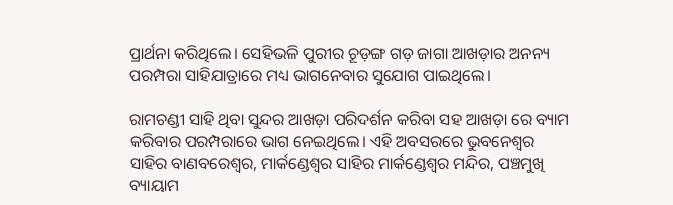ପ୍ରାର୍ଥନା କରିଥିଲେ। ସେହିଭଳି ପୁରୀର ଚୂଡ଼ଙ୍ଗ ଗଡ଼ ଜାଗା ଆଖଡ଼ାର ଅନନ୍ୟ ପରମ୍ପରା ସାହିଯାତ୍ରାରେ ମଧ୍ୟ ଭାଗନେବାର ସୁଯୋଗ ପାଇଥିଲେ।

ରାମଚଣ୍ଡୀ ସାହି ଥିବା ସୁନ୍ଦର ଆଖଡ଼ା ପରିଦର୍ଶନ କରିବା ସହ ଆଖଡ଼ା ରେ ବ୍ୟାମ କରିବାର ପରମ୍ପରାରେ ଭାଗ ନେଇଥିଲେ। ଏହି ଅବସରରେ ଭୁବନେଶ୍ୱର ସାହିର ବାଣବରେଶ୍ୱର, ମାର୍କଣ୍ଡେଶ୍ୱର ସାହିର ମାର୍କଣ୍ଡେଶ୍ୱର ମନ୍ଦିର, ପଞ୍ଚମୁଖି ବ୍ୟାୟାମ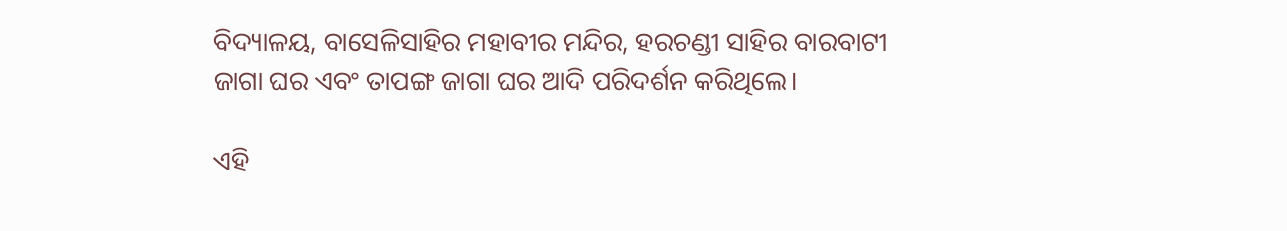ବିଦ୍ୟାଳୟ, ବାସେଳିସାହିର ମହାବୀର ମନ୍ଦିର, ହରଚଣ୍ଡୀ ସାହିର ବାରବାଟୀ ଜାଗା ଘର ଏବଂ ତାପଙ୍ଗ ଜାଗା ଘର ଆଦି ପରିଦର୍ଶନ କରିଥିଲେ।

ଏହି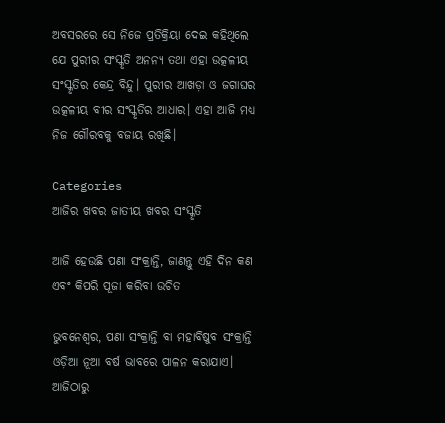ଅବସରରେ ସେ ନିଜେ ପ୍ରତିକ୍ରିୟା ଦେଇ କହିଥିଲେ ଯେ ପୁରୀର ସଂସ୍କୃତି ଅନନ୍ୟ ତଥା ଏହା ଉତ୍କଳୀୟ ସଂସ୍କୃତିର କେନ୍ଦ୍ର ବିନ୍ଦୁ। ପୁରୀର ଆଖଡ଼ା ଓ ଜଗାଘର ଉତ୍କଳୀୟ ବୀର ସଂସ୍କୃତିର ଆଧାର। ଏହା ଆଜି ମଧ୍ୟ ନିଜ ଗୌରବକୁ ବଜାୟ ରଖିଛି।

Categories
ଆଜିର ଖବର ଜାତୀୟ ଖବର ସଂସ୍କୃତି

ଆଜି ହେଉଛି ପଣା ସଂକ୍ରାନ୍ତି, ଜାଣନ୍ତୁ ଏହି ଦିନ କଣ ଏବଂ କିପରି ପୂଜା କରିବା ଉଚିତ

ଭୁବନେଶ୍ବର, ପଣା ସଂକ୍ରାନ୍ତି ବା ମହାବିଷୁବ ସଂକ୍ରାନ୍ତି ଓଡ଼ିଆ ନୂଆ ବର୍ଷ ଭାବରେ ପାଳନ କରାଯାଏ। ଆଜିଠାରୁ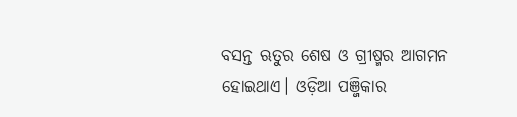ବସନ୍ତ ଋତୁର ଶେଷ ଓ ଗ୍ରୀଷ୍ମର ଆଗମନ ହୋଇଥାଏ। ଓଡ଼ିଆ ପଞ୍ଜିକାର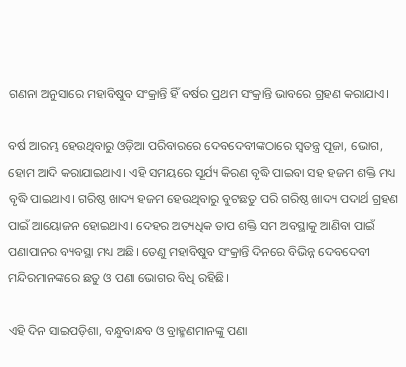ଗଣନା ଅନୁସାରେ ମହାବିଷୁବ ସଂକ୍ରାନ୍ତି ହିଁ ବର୍ଷର ପ୍ରଥମ ସଂକ୍ରାନ୍ତି ଭାବରେ ଗ୍ରହଣ କରାଯାଏ।

ବର୍ଷ ଆରମ୍ଭ ହେଉଥିବାରୁ ଓଡ଼ିଆ ପରିବାରରେ ଦେବଦେବୀଙ୍କଠାରେ ସ୍ୱତନ୍ତ୍ର ପୂଜା, ଭୋଗ, ହୋମ ଆଦି କରାଯାଇଥାଏ। ଏହି ସମୟରେ ସୂର୍ଯ୍ୟ କିରଣ ବୃଦ୍ଧି ପାଇବା ସହ ହଜମ ଶକ୍ତି ମଧ୍ୟ ବୃଦ୍ଧି ପାଇଥାଏ। ଗରିଷ୍ଠ ଖାଦ୍ୟ ହଜମ ହେଉଥିବାରୁ ବୁଟଛତୁ ପରି ଗରିଷ୍ଠ ଖାଦ୍ୟ ପଦାର୍ଥ ଗ୍ରହଣ ପାଇଁ ଆୟୋଜନ ହୋଇଥାଏ। ଦେହର ଅତ୍ୟଧିକ ତାପ ଶକ୍ତି ସମ ଅବସ୍ଥାକୁ ଆଣିବା ପାଇଁ ପଣାପାନର ବ୍ୟବସ୍ଥା ମଧ୍ୟ ଅଛି। ତେଣୁ ମହାବିଷୁବ ସଂକ୍ରାନ୍ତି ଦିନରେ ବିଭିନ୍ନ ଦେବଦେବୀ ମନ୍ଦିରମାନଙ୍କରେ ଛତୁ ଓ ପଣା ଭୋଗର ବିଧି ରହିଛି।

ଏହି ଦିନ ସାଇପଡ଼ିଶା, ବନ୍ଧୁବାନ୍ଧବ ଓ ବ୍ରାହ୍ମଣମାନଙ୍କୁ ପଣା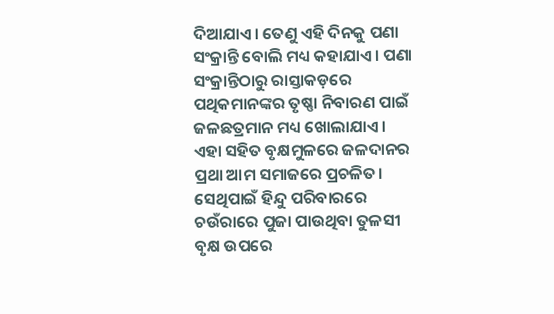ଦିଆଯାଏ। ତେଣୁ ଏହି ଦିନକୁ ପଣା ସଂକ୍ରାନ୍ତି ବୋଲି ମଧ୍ୟ କହାଯାଏ। ପଣା ସଂକ୍ରାନ୍ତିଠାରୁ ରାସ୍ତାକଡ଼ରେ ପଥିକମାନଙ୍କର ତୃଷ୍ଣା ନିବାରଣ ପାଇଁ ଜଳଛତ୍ରମାନ ମଧ୍ୟ ଖୋଲାଯାଏ। ଏହା ସହିତ ବୃକ୍ଷମୁଳରେ ଜଳଦାନର ପ୍ରଥା ଆମ ସମାଜରେ ପ୍ରଚଳିତ। ସେଥିପାଇଁ ହିନ୍ଦୁ ପରିବାରରେ ଚଉଁରାରେ ପୁଜା ପାଉଥିବା ତୁଳସୀ ବୃକ୍ଷ ଉପରେ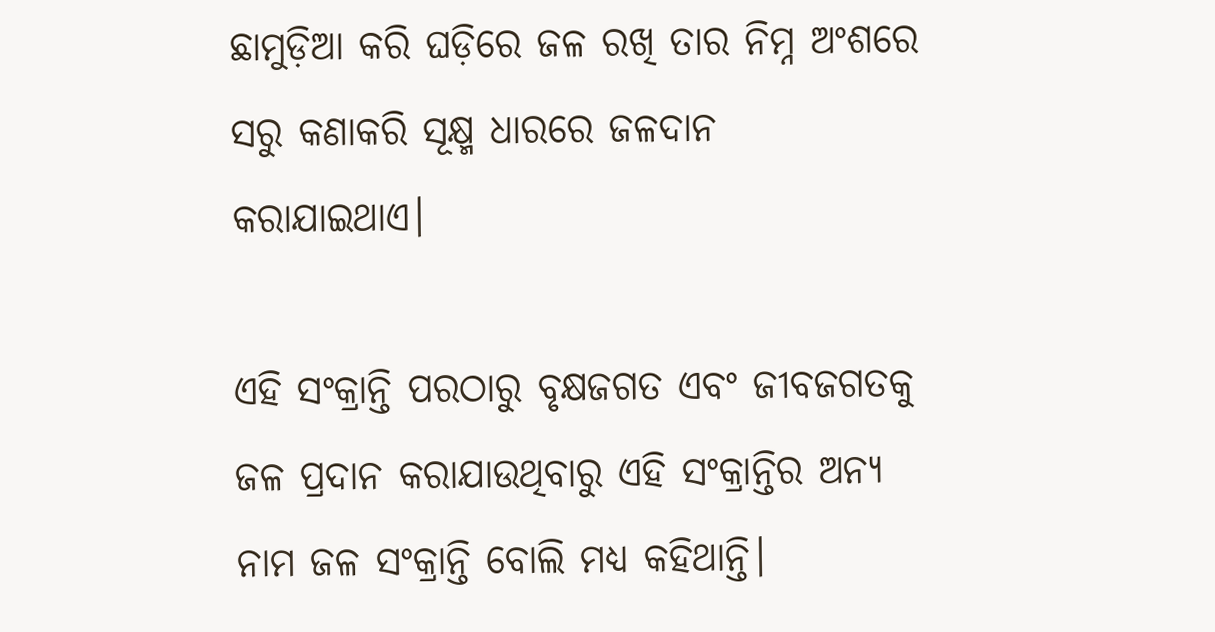ଛାମୁଡ଼ିଆ କରି ଘଡ଼ିରେ ଜଳ ରଖି ତାର ନିମ୍ନ ଅଂଶରେ ସରୁ କଣାକରି ସୂକ୍ଷ୍ମ ଧାରରେ ଜଳଦାନ କରାଯାଇଥାଏ।

ଏହି ସଂକ୍ରାନ୍ତି ପରଠାରୁ ବୃକ୍ଷଜଗତ ଏବଂ ଜୀବଜଗତକୁ ଜଳ ପ୍ରଦାନ କରାଯାଉଥିବାରୁ ଏହି ସଂକ୍ରାନ୍ତିର ଅନ୍ୟ ନାମ ଜଳ ସଂକ୍ରାନ୍ତି ବୋଲି ମଧ୍ୟ କହିଥାନ୍ତି।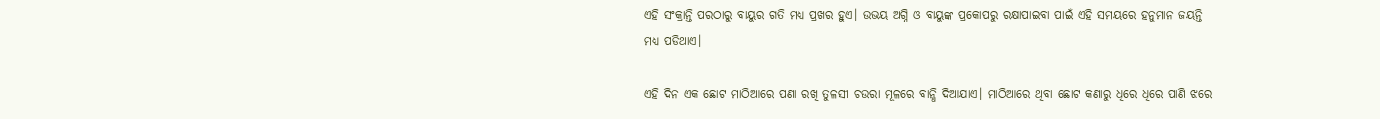ଏହି ସଂକ୍ରାନ୍ତି ପରଠାରୁ ବାୟୁର ଗତି ମଧ୍ୟ ପ୍ରଖର ହୁଏ। ଉଭୟ ଅଗ୍ନି ଓ ବାୟୁଙ୍କ ପ୍ରକୋପରୁ ରକ୍ଷାପାଇବା ପାଇଁ ଏହି ସମୟରେ ହନୁମାନ ଜୟନ୍ତି ମଧ୍ୟ ପଡିଥାଏ।

ଏହି ଦିନ ଏକ ଛୋଟ ମାଠିଆରେ ପଣା ରଖି ତୁଳସୀ ଚଉରା ମୂଳରେ ବାନ୍ଧି ଦିଆଯାଏ। ମାଠିଆରେ ଥିବା ଛୋଟ କଣାରୁ ଧିରେ ଧିରେ ପାଣି ଝରେ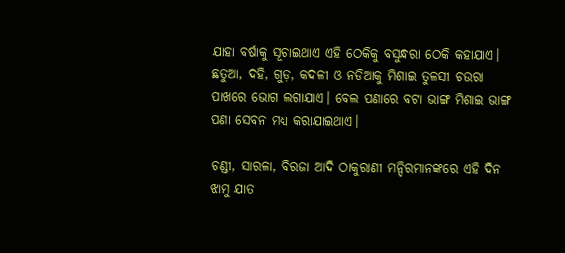ଯାହା ବର୍ଷାକୁ ସୂଚାଇଥାଏ ଏହି ଠେକିକୁ ବସୁନ୍ଧରା ଠେକି କହାଯାଏ। ଛତୁଆ, ଦହି, ଗୁଡ଼, କଦଳୀ ଓ ନଡିଆକୁ ମିଶାଇ ତୁଳସୀ ଚଉରା ପାଖରେ ଭୋଗ ଲଗାଯାଏ। ବେଲ ପଣାରେ ବଟା ଭାଙ୍ଗ ମିଶାଇ ଭାଙ୍ଗ ପଣା ସେବନ ମଧ୍ୟ କରାଯାଇଥାଏ।

ଚଣ୍ଡୀ, ସାରଳା, ବିରଜା ଆଦି ଠାକୁରାଣୀ ମନ୍ଦିରମାନଙ୍କରେ ଏହି ଦିନ ଝାମୁ ଯାତ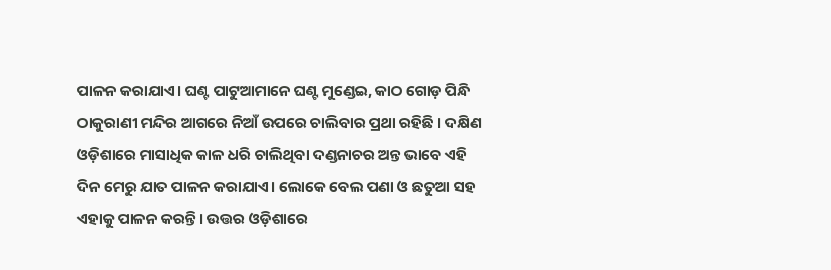ପାଳନ କରାଯାଏ। ଘଣ୍ଟ ପାଟୁଆମାନେ ଘଣ୍ଟ ମୁଣ୍ଡେଇ, କାଠ ଗୋଡ଼ ପିନ୍ଧି ଠାକୁରାଣୀ ମନ୍ଦିର ଆଗରେ ନିଆଁ ଉପରେ ଚାଲିବାର ପ୍ରଥା ରହିଛି । ଦକ୍ଷିଣ ଓଡ଼ିଶାରେ ମାସାଧିକ କାଳ ଧରି ଚାଲିଥିବା ଦଣ୍ଡନାଚର ଅନ୍ତ ଭାବେ ଏହି ଦିନ ମେରୁ ଯାତ ପାଳନ କରାଯାଏ। ଲୋକେ ବେଲ ପଣା ଓ ଛତୁଆ ସହ ଏହାକୁ ପାଳନ କରନ୍ତି । ଉତ୍ତର ଓଡ଼ିଶାରେ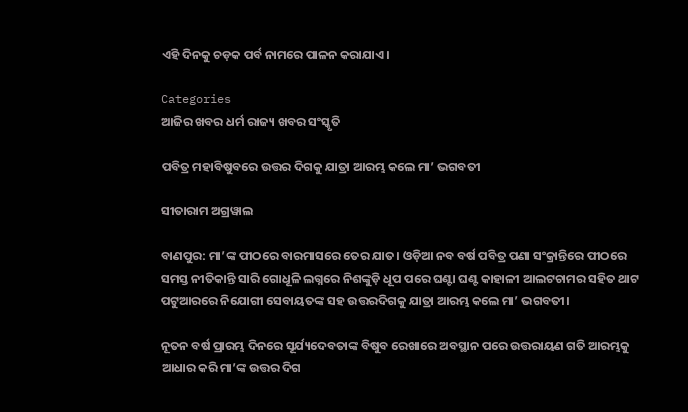ଏହି ଦିନକୁ ଚଡ଼କ ପର୍ବ ନାମରେ ପାଳନ କରାଯାଏ।

Categories
ଆଜିର ଖବର ଧର୍ମ ରାଜ୍ୟ ଖବର ସଂସ୍କୃତି

ପବିତ୍ର ମହାବିଷୁବରେ ଉତ୍ତର ଦିଗକୁ ଯାତ୍ରା ଆରମ୍ଭ କଲେ ମା’ ଭଗବତୀ

ସୀତାରାମ ଅଗ୍ରୱାଲ

ବାଣପୁର: ମା’ଙ୍କ ପୀଠରେ ବାରମାସରେ ତେର ଯାତ। ଓଡ଼ିଆ ନବ ବର୍ଷ ପବିତ୍ର ପଣା ସଂକ୍ରାନ୍ତିରେ ପୀଠରେ ସମସ୍ତ ନୀତିକାନ୍ତି ସାରି ଗୋଧୂଳି ଲଗ୍ନରେ ନିଶଙ୍କୁଡ଼ି ଧୂପ ପରେ ଘଣ୍ଟା ଘଣ୍ଟ କାହାଳୀ ଆଲଟଚାମର ସହିତ ଥାଟ ପଟୁଆରରେ ନିଯୋଗୀ ସେବାୟତଙ୍କ ସହ ଉତ୍ତରଦିଗକୁ ଯାତ୍ରା ଆରମ୍ଭ କଲେ ମା’ ଭଗବତୀ।

ନୂତନ ବର୍ଷ ପ୍ରାରମ୍ଭ ଦିନରେ ସୂର୍ଯ୍ୟଦେବତାଙ୍କ ବିଷୁବ ରେଖାରେ ଅବସ୍ଥାନ ପରେ ଉତ୍ତରାୟଣ ଗତି ଆରମ୍ଭକୁ ଆଧାର କରି ମା’ଙ୍କ ଉତ୍ତର ଦିଗ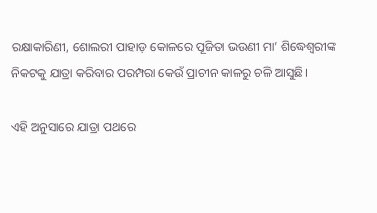ରକ୍ଷାକାରିଣୀ, ଶୋଲରୀ ପାହାଡ଼ କୋଳରେ ପୂଜିତା ଭଉଣୀ ମା’ ଶିଦ୍ଧେଶ୍ଵରୀଙ୍କ ନିକଟକୁ ଯାତ୍ରା କରିବାର ପରମ୍ପରା କେଉଁ ପ୍ରାଚୀନ କାଳରୁ ଚଳି ଆସୁଛି।

ଏହି ଅନୁସାରେ ଯାତ୍ରା ପଥରେ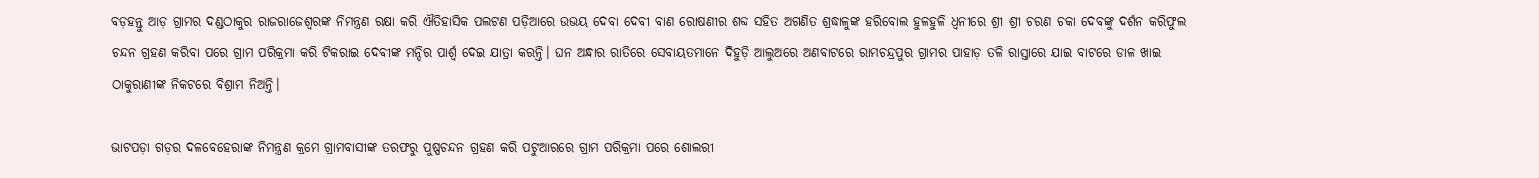ବଡ଼ହନ୍ତୁ ଆଡ଼ ଗ୍ରାମର ଦଣ୍ଡଠାକୁର ରାଜରାଜେଶ୍ଵରଙ୍କ ନିମନ୍ତ୍ରଣ ରକ୍ଷା କରି ଐତିହାସିକ ପଲଟଣ ପଡ଼ିଆରେ ଉଭୟ ଦେବା ଦେବୀ ବାଣ ରୋଷଣୀର ଶବ୍ଦ ସହିତ ଅଗଣିତ ଶ୍ରଦ୍ଧାଳୁଙ୍କ ହରିବୋଲ ହୁଳହୁଳି ଧ୍ବନୀରେ ଶ୍ରୀ ଶ୍ରୀ ଚରଣ ଚକା ଦେବଙ୍କୁ ଦର୍ଶନ କରିଫୁଲ ଚନ୍ଦନ ଗ୍ରହଣ କରିବା ପରେ ଗ୍ରାମ ପରିକ୍ରମା କରି ଟିକରାଇ ଦେବୀଙ୍କ ମନ୍ଦିର ପାର୍ଶ୍ଵ ଦେଇ ଯାତ୍ରା କରନ୍ତି। ଘନ ଅନ୍ଧାର ରାତିରେ ସେବାୟତମାନେ ଦିହୁଡ଼ି ଆଲୁଅରେ ଅଣବାଟରେ ରାମଚନ୍ଦ୍ରପୁର ଗ୍ରାମର ପାହାଡ଼ ତଳି ରାସ୍ତାରେ ଯାଇ ବାଟରେ ଡାଳ ଖାଇ ଠାକୁରାଣୀଙ୍କ ନିକଟରେ ବିଶ୍ରାମ ନିଅନ୍ତି।

ଭାଟପଡ଼ା ଗଡ଼ର ଦଳବେହେରାଙ୍କ ନିମନ୍ତ୍ରଣ କ୍ରମେ ଗ୍ରାମବାସୀଙ୍କ ତରଫରୁ ପୁଷ୍ପଚନ୍ଦନ ଗ୍ରହଣ କରି ପଟୁଆରରେ ଗ୍ରାମ ପରିକ୍ରମା ପରେ ଶୋଲରୀ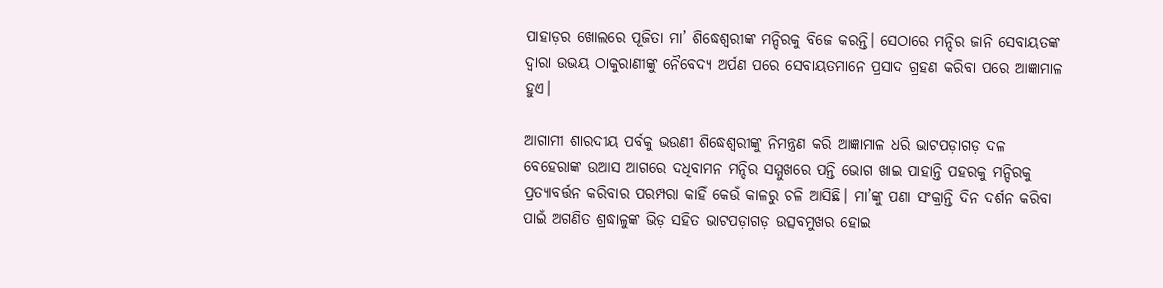ପାହାଡ଼ର ଖୋଲରେ ପୂଜିତା ମା’ ଶିଦ୍ଧେଶ୍ଵରୀଙ୍କ ମନ୍ଦିରକୁ ବିଜେ କରନ୍ତି। ସେଠାରେ ମନ୍ଦିର ଜାନି ସେବାୟତଙ୍କ ଦ୍ଵାରା ଉଭୟ ଠାକୁରାଣୀଙ୍କୁ ନୈବେଦ୍ୟ ଅର୍ପଣ ପରେ ସେବାୟତମାନେ ପ୍ରସାଦ ଗ୍ରହଣ କରିବା ପରେ ଆଜ୍ଞାମାଳ ହୁଏ।

ଆଗାମୀ ଶାରଦୀୟ ପର୍ବକୁ ଭଉଣୀ ଶିଦ୍ଧେଶ୍ଵରୀଙ୍କୁ ନିମନ୍ତ୍ରଣ କରି ଆଜ୍ଞାମାଳ ଧରି ଭାଟପଡ଼ାଗଡ଼ ଦଳ ବେହେରାଙ୍କ ଉଆସ ଆଗରେ ଦଧିବାମନ ମନ୍ଦିର ସମ୍ମୁଖରେ ପନ୍ତି ଭୋଗ ଖାଇ ପାହାନ୍ତି ପହରକୁ ମନ୍ଦିରକୁ ପ୍ରତ୍ୟାବର୍ତ୍ତନ କରିବାର ପରମ୍ପରା କାହିଁ କେଉଁ କାଳରୁ ଚଳି ଆସିଛି। ମା’ଙ୍କୁ ପଣା ସଂକ୍ରାନ୍ତି ଦିନ ଦର୍ଶନ କରିବା ପାଇଁ ଅଗଣିତ ଶ୍ରଦ୍ଧାଳୁଙ୍କ ଭିଡ଼ ସହିତ ଭାଟପଡ଼ାଗଡ଼ ଉତ୍ସବମୁଖର ହୋଇ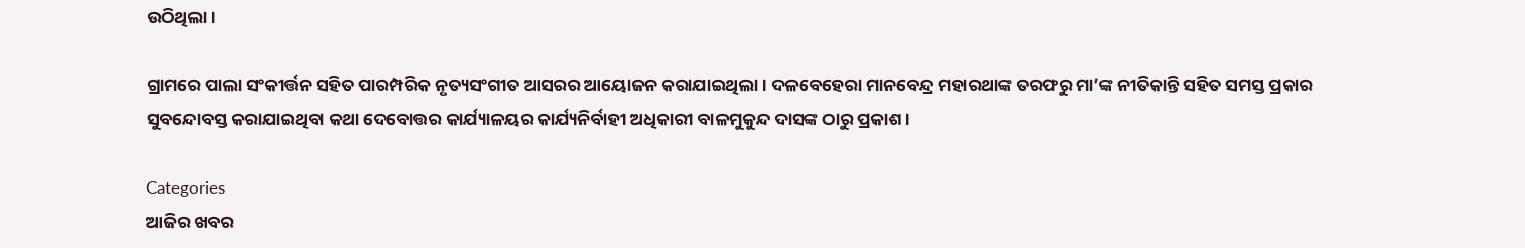ଉଠିଥିଲା।

ଗ୍ରାମରେ ପାଲା ସଂକୀର୍ତ୍ତନ ସହିତ ପାରମ୍ପରିକ ନୃତ୍ୟସଂଗୀତ ଆସରର ଆୟୋଜନ କରାଯାଇଥିଲା। ଦଳବେହେରା ମାନବେନ୍ଦ୍ର ମହାରଥାଙ୍କ ତରଫରୁ ମା’ଙ୍କ ନୀତିକାନ୍ତି ସହିତ ସମସ୍ତ ପ୍ରକାର ସୁବନ୍ଦୋବସ୍ତ କରାଯାଇଥିବା କଥା ଦେବୋତ୍ତର କାର୍ଯ୍ୟାଳୟର କାର୍ଯ୍ୟନିର୍ବାହୀ ଅଧିକାରୀ ବାଳମୁକୁନ୍ଦ ଦାସଙ୍କ ଠାରୁ ପ୍ରକାଶ।

Categories
ଆଜିର ଖବର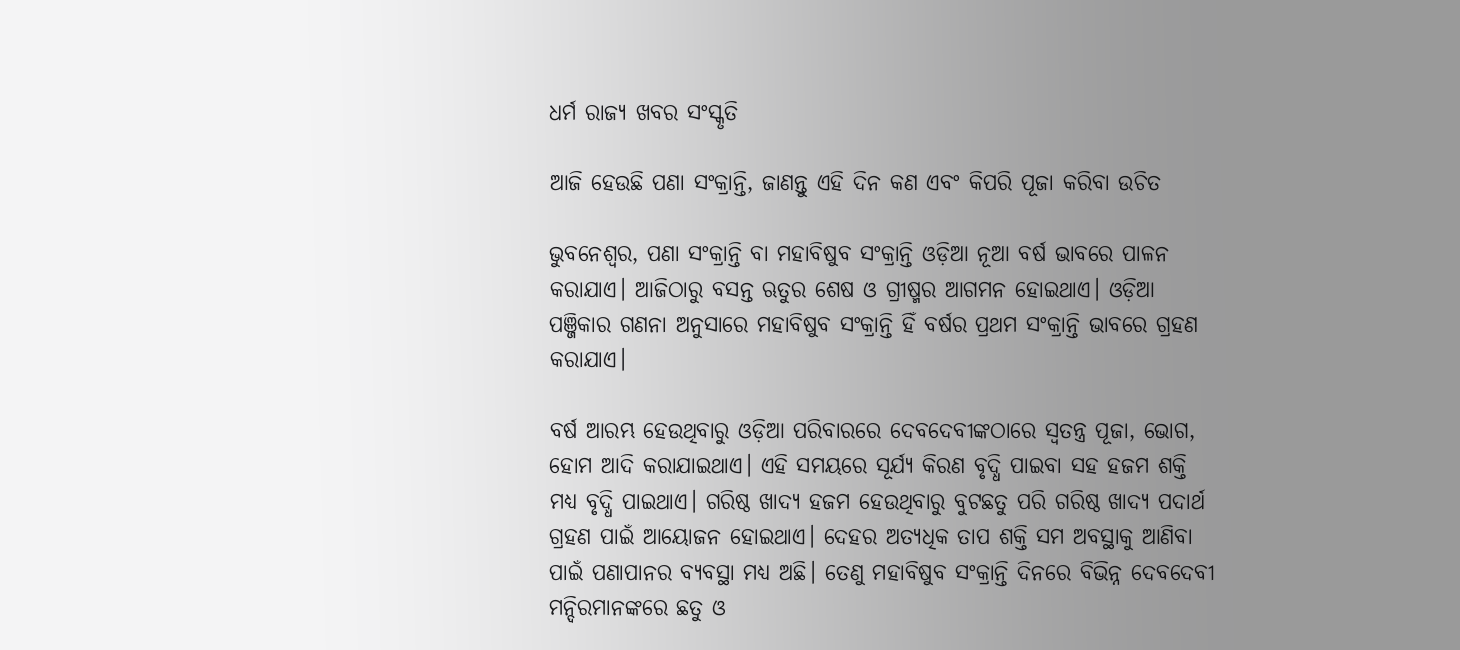ଧର୍ମ ରାଜ୍ୟ ଖବର ସଂସ୍କୃତି

ଆଜି ହେଉଛି ପଣା ସଂକ୍ରାନ୍ତି, ଜାଣନ୍ତୁ ଏହି ଦିନ କଣ ଏବଂ କିପରି ପୂଜା କରିବା ଉଚିତ

ଭୁବନେଶ୍ବର, ପଣା ସଂକ୍ରାନ୍ତି ବା ମହାବିଷୁବ ସଂକ୍ରାନ୍ତି ଓଡ଼ିଆ ନୂଆ ବର୍ଷ ଭାବରେ ପାଳନ କରାଯାଏ। ଆଜିଠାରୁ ବସନ୍ତ ଋତୁର ଶେଷ ଓ ଗ୍ରୀଷ୍ମର ଆଗମନ ହୋଇଥାଏ। ଓଡ଼ିଆ ପଞ୍ଜିକାର ଗଣନା ଅନୁସାରେ ମହାବିଷୁବ ସଂକ୍ରାନ୍ତି ହିଁ ବର୍ଷର ପ୍ରଥମ ସଂକ୍ରାନ୍ତି ଭାବରେ ଗ୍ରହଣ କରାଯାଏ।

ବର୍ଷ ଆରମ୍ଭ ହେଉଥିବାରୁ ଓଡ଼ିଆ ପରିବାରରେ ଦେବଦେବୀଙ୍କଠାରେ ସ୍ୱତନ୍ତ୍ର ପୂଜା, ଭୋଗ, ହୋମ ଆଦି କରାଯାଇଥାଏ। ଏହି ସମୟରେ ସୂର୍ଯ୍ୟ କିରଣ ବୃଦ୍ଧି ପାଇବା ସହ ହଜମ ଶକ୍ତି ମଧ୍ୟ ବୃଦ୍ଧି ପାଇଥାଏ। ଗରିଷ୍ଠ ଖାଦ୍ୟ ହଜମ ହେଉଥିବାରୁ ବୁଟଛତୁ ପରି ଗରିଷ୍ଠ ଖାଦ୍ୟ ପଦାର୍ଥ ଗ୍ରହଣ ପାଇଁ ଆୟୋଜନ ହୋଇଥାଏ। ଦେହର ଅତ୍ୟଧିକ ତାପ ଶକ୍ତି ସମ ଅବସ୍ଥାକୁ ଆଣିବା ପାଇଁ ପଣାପାନର ବ୍ୟବସ୍ଥା ମଧ୍ୟ ଅଛି। ତେଣୁ ମହାବିଷୁବ ସଂକ୍ରାନ୍ତି ଦିନରେ ବିଭିନ୍ନ ଦେବଦେବୀ ମନ୍ଦିରମାନଙ୍କରେ ଛତୁ ଓ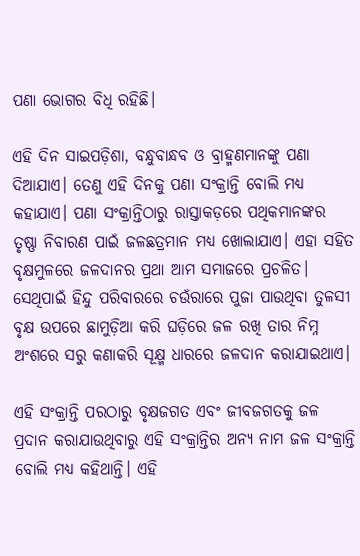ପଣା ଭୋଗର ବିଧି ରହିଛି।

ଏହି ଦିନ ସାଇପଡ଼ିଶା, ବନ୍ଧୁବାନ୍ଧବ ଓ ବ୍ରାହ୍ମଣମାନଙ୍କୁ ପଣା ଦିଆଯାଏ। ତେଣୁ ଏହି ଦିନକୁ ପଣା ସଂକ୍ରାନ୍ତି ବୋଲି ମଧ୍ୟ କହାଯାଏ। ପଣା ସଂକ୍ରାନ୍ତିଠାରୁ ରାସ୍ତାକଡ଼ରେ ପଥିକମାନଙ୍କର ତୃଷ୍ଣା ନିବାରଣ ପାଇଁ ଜଳଛତ୍ରମାନ ମଧ୍ୟ ଖୋଲାଯାଏ। ଏହା ସହିତ ବୃକ୍ଷମୁଳରେ ଜଳଦାନର ପ୍ରଥା ଆମ ସମାଜରେ ପ୍ରଚଳିତ। ସେଥିପାଇଁ ହିନ୍ଦୁ ପରିବାରରେ ଚଉଁରାରେ ପୁଜା ପାଉଥିବା ତୁଳସୀ ବୃକ୍ଷ ଉପରେ ଛାମୁଡ଼ିଆ କରି ଘଡ଼ିରେ ଜଳ ରଖି ତାର ନିମ୍ନ ଅଂଶରେ ସରୁ କଣାକରି ସୂକ୍ଷ୍ମ ଧାରରେ ଜଳଦାନ କରାଯାଇଥାଏ।

ଏହି ସଂକ୍ରାନ୍ତି ପରଠାରୁ ବୃକ୍ଷଜଗତ ଏବଂ ଜୀବଜଗତକୁ ଜଳ ପ୍ରଦାନ କରାଯାଉଥିବାରୁ ଏହି ସଂକ୍ରାନ୍ତିର ଅନ୍ୟ ନାମ ଜଳ ସଂକ୍ରାନ୍ତି ବୋଲି ମଧ୍ୟ କହିଥାନ୍ତି। ଏହି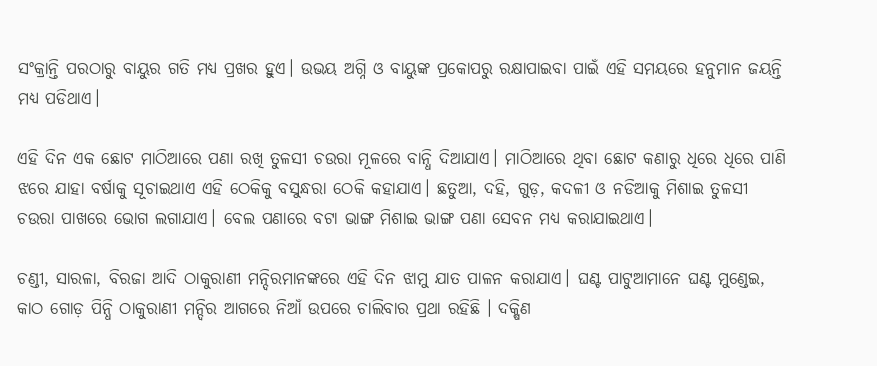ସଂକ୍ରାନ୍ତି ପରଠାରୁ ବାୟୁର ଗତି ମଧ୍ୟ ପ୍ରଖର ହୁଏ। ଉଭୟ ଅଗ୍ନି ଓ ବାୟୁଙ୍କ ପ୍ରକୋପରୁ ରକ୍ଷାପାଇବା ପାଇଁ ଏହି ସମୟରେ ହନୁମାନ ଜୟନ୍ତି ମଧ୍ୟ ପଡିଥାଏ।

ଏହି ଦିନ ଏକ ଛୋଟ ମାଠିଆରେ ପଣା ରଖି ତୁଳସୀ ଚଉରା ମୂଳରେ ବାନ୍ଧି ଦିଆଯାଏ। ମାଠିଆରେ ଥିବା ଛୋଟ କଣାରୁ ଧିରେ ଧିରେ ପାଣି ଝରେ ଯାହା ବର୍ଷାକୁ ସୂଚାଇଥାଏ ଏହି ଠେକିକୁ ବସୁନ୍ଧରା ଠେକି କହାଯାଏ। ଛତୁଆ, ଦହି, ଗୁଡ଼, କଦଳୀ ଓ ନଡିଆକୁ ମିଶାଇ ତୁଳସୀ ଚଉରା ପାଖରେ ଭୋଗ ଲଗାଯାଏ। ବେଲ ପଣାରେ ବଟା ଭାଙ୍ଗ ମିଶାଇ ଭାଙ୍ଗ ପଣା ସେବନ ମଧ୍ୟ କରାଯାଇଥାଏ।

ଚଣ୍ଡୀ, ସାରଳା, ବିରଜା ଆଦି ଠାକୁରାଣୀ ମନ୍ଦିରମାନଙ୍କରେ ଏହି ଦିନ ଝାମୁ ଯାତ ପାଳନ କରାଯାଏ। ଘଣ୍ଟ ପାଟୁଆମାନେ ଘଣ୍ଟ ମୁଣ୍ଡେଇ, କାଠ ଗୋଡ଼ ପିନ୍ଧି ଠାକୁରାଣୀ ମନ୍ଦିର ଆଗରେ ନିଆଁ ଉପରେ ଚାଲିବାର ପ୍ରଥା ରହିଛି । ଦକ୍ଷିଣ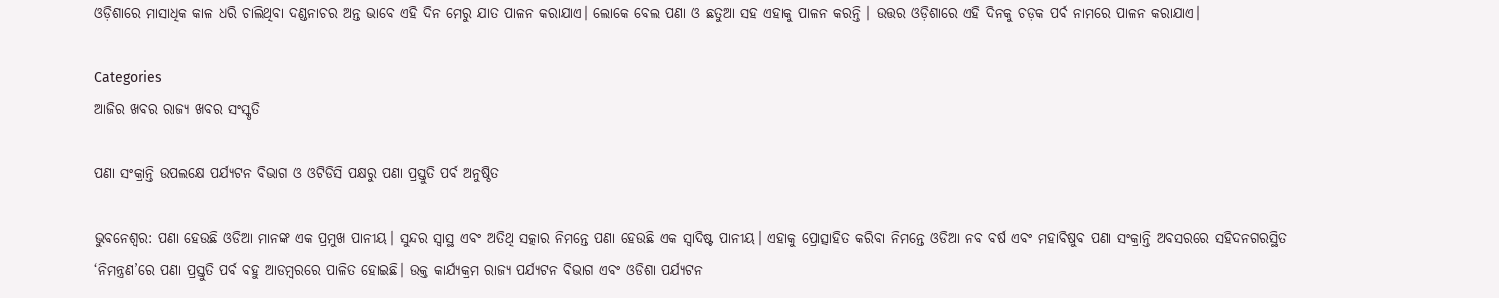ଓଡ଼ିଶାରେ ମାସାଧିକ କାଳ ଧରି ଚାଲିଥିବା ଦଣ୍ଡନାଚର ଅନ୍ତ ଭାବେ ଏହି ଦିନ ମେରୁ ଯାତ ପାଳନ କରାଯାଏ। ଲୋକେ ବେଲ ପଣା ଓ ଛତୁଆ ସହ ଏହାକୁ ପାଳନ କରନ୍ତି । ଉତ୍ତର ଓଡ଼ିଶାରେ ଏହି ଦିନକୁ ଚଡ଼କ ପର୍ବ ନାମରେ ପାଳନ କରାଯାଏ।

Categories
ଆଜିର ଖବର ରାଜ୍ୟ ଖବର ସଂସ୍କୃତି

ପଣା ସଂକ୍ରାନ୍ତି ଉପଲକ୍ଷେ ପର୍ଯ୍ୟଟନ ବିଭାଗ ଓ ଓଟିଡିସି ପକ୍ଷରୁ ପଣା ପ୍ରସ୍ତୁତି ପର୍ବ ଅନୁଷ୍ଠିତ

ଭୁବନେଶ୍ବର: ପଣା ହେଉଛି ଓଡିଆ ମାନଙ୍କ ଏକ ପ୍ରମୁଖ ପାନୀୟ। ସୁନ୍ଦର ସ୍ବାସ୍ଥ ଏବଂ ଅତିଥି ସତ୍କାର ନିମନ୍ତେ ପଣା ହେଉଛି ଏକ ସ୍ବାଦିଷ୍ଟ ପାନୀୟ। ଏହାକୁ ପ୍ରୋତ୍ସାହିତ କରିବା ନିମନ୍ତେ ଓଡିଆ ନବ ବର୍ଷ ଏବଂ ମହାବିଷୁବ ପଣା ସଂକ୍ରାନ୍ତି ଅବସରରେ ସହିଦନଗରସ୍ଥିତ ‘ନିମନ୍ତ୍ରଣ’ରେ ପଣା ପ୍ରସ୍ତୁତି ପର୍ବ ବହୁ ଆଡମ୍ବରରେ ପାଳିତ ହୋଇଛି। ଉକ୍ତ କାର୍ଯ୍ୟକ୍ରମ ରାଜ୍ୟ ପର୍ଯ୍ୟଟନ ବିଭାଗ ଏବଂ ଓଡିଶା ପର୍ଯ୍ୟଟନ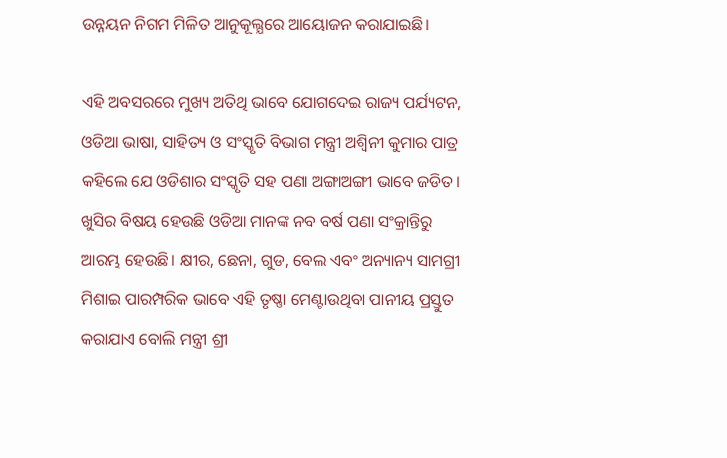ଉନ୍ନୟନ ନିଗମ ମିଳିତ ଆନୁକୂଲ୍ଯରେ ଆୟୋଜନ କରାଯାଇଛି।

ଏହି ଅବସରରେ ମୁଖ୍ୟ ଅତିଥି ଭାବେ ଯୋଗଦେଇ ରାଜ୍ୟ ପର୍ଯ୍ୟଟନ, ଓଡିଆ ଭାଷା, ସାହିତ୍ୟ ଓ ସଂସ୍କୃତି ବିଭାଗ ମନ୍ତ୍ରୀ ଅଶ୍ବିନୀ କୁମାର ପାତ୍ର କହିଲେ ଯେ ଓଡିଶାର ସଂସ୍କୃତି ସହ ପଣା ଅଙ୍ଗାଅଙ୍ଗୀ ଭାବେ ଜଡିତ। ଖୁସିର ବିଷୟ ହେଉଛି ଓଡିଆ ମାନଙ୍କ ନବ ବର୍ଷ ପଣା ସଂକ୍ରାନ୍ତିରୁ ଆରମ୍ଭ ହେଉଛି। କ୍ଷୀର, ଛେନା, ଗୁଡ, ବେଲ ଏବଂ ଅନ୍ୟାନ୍ୟ ସାମଗ୍ରୀ ମିଶାଇ ପାରମ୍ପରିକ ଭାବେ ଏହି ତୃଷ୍ଣା ମେଣ୍ଟାଉଥିବା ପାନୀୟ ପ୍ରସ୍ତୁତ କରାଯାଏ ବୋଲି ମନ୍ତ୍ରୀ ଶ୍ରୀ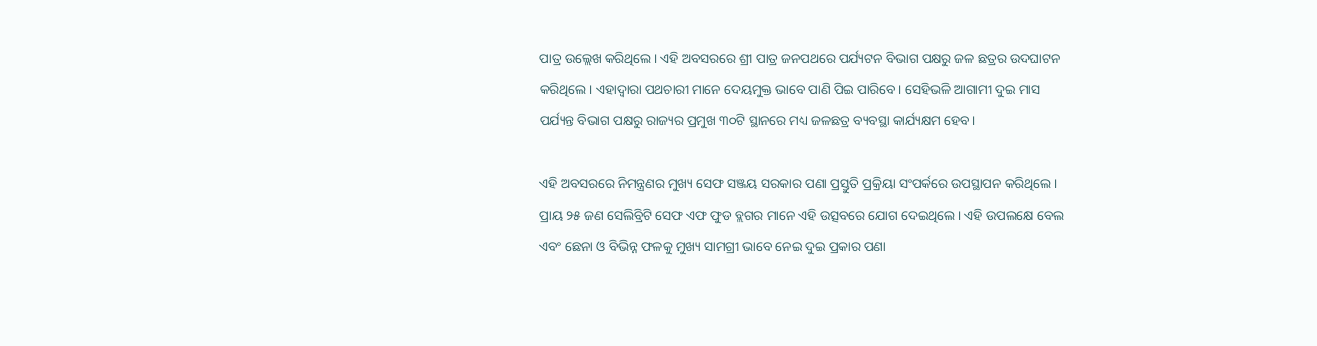ପାତ୍ର ଉଲ୍ଲେଖ କରିଥିଲେ। ଏହି ଅବସରରେ ଶ୍ରୀ ପାତ୍ର ଜନପଥରେ ପର୍ଯ୍ୟଟନ ବିଭାଗ ପକ୍ଷରୁ ଜଳ ଛତ୍ରର ଉଦଘାଟନ କରିଥିଲେ। ଏହାଦ୍ବାରା ପଥଚାରୀ ମାନେ ଦେୟମୁକ୍ତ ଭାବେ ପାଣି ପିଇ ପାରିବେ। ସେହିଭଳି ଆଗାମୀ ଦୁଇ ମାସ ପର୍ଯ୍ୟନ୍ତ ବିଭାଗ ପକ୍ଷରୁ ରାଜ୍ୟର ପ୍ରମୁଖ ୩୦ଟି ସ୍ଥାନରେ ମଧ୍ୟ ଜଳଛତ୍ର ବ୍ୟବସ୍ଥା କାର୍ଯ୍ୟକ୍ଷମ ହେବ।

ଏହି ଅବସରରେ ନିମନ୍ତ୍ରଣର ମୁଖ୍ୟ ସେଫ ସଞ୍ଜୟ ସରକାର ପଣା ପ୍ରସ୍ତୁତି ପ୍ରକ୍ରିୟା ସଂପର୍କରେ ଉପସ୍ଥାପନ କରିଥିଲେ। ପ୍ରାୟ ୨୫ ଜଣ ସେଲିବ୍ରିଟି ସେଫ ଏଫ ଫୁଡ ବ୍ଲଗର ମାନେ ଏହି ଉତ୍ସବରେ ଯୋଗ ଦେଇଥିଲେ। ଏହି ଉପଲକ୍ଷେ ବେଲ ଏବଂ ଛେନା ଓ ବିଭିନ୍ନ ଫଳକୁ ମୁଖ୍ୟ ସାମଗ୍ରୀ ଭାବେ ନେଇ ଦୁଇ ପ୍ରକାର ପଣା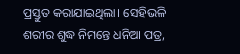ପ୍ରସ୍ତୁତ କରାଯାଇଥିଲା। ସେହିଭଳି ଶରୀର ଶୁଦ୍ଧ ନିମନ୍ତେ ଧନିଆ ପତ୍ର,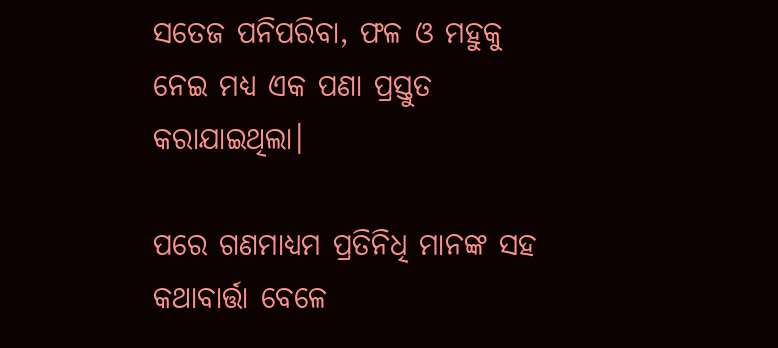ସତେଜ ପନିପରିବା, ଫଳ ଓ ମହୁକୁ ନେଇ ମଧ୍ୟ ଏକ ପଣା ପ୍ରସ୍ତୁତ କରାଯାଇଥିଲା।

ପରେ ଗଣମାଧ୍ୟମ ପ୍ରତିନିଧି ମାନଙ୍କ ସହ କଥାବାର୍ତ୍ତା ବେଳେ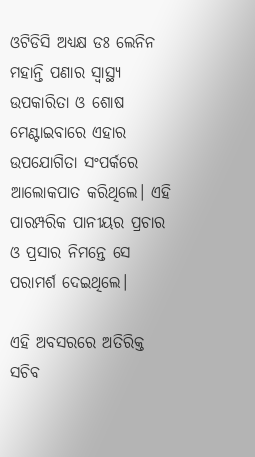ଓଟିଡିସି ଅଧ୍ୟକ୍ଷ ଡଃ ଲେନିନ ମହାନ୍ତି ପଣାର ସ୍ବାସ୍ଥ୍ୟ ଉପକାରିତା ଓ ଶୋଷ ମେଣ୍ଟାଇବାରେ ଏହାର ଉପଯୋଗିତା ସଂପର୍କରେ ଆଲୋକପାତ କରିଥିଲେ। ଏହି ପାରମ୍ପରିକ ପାନୀୟର ପ୍ରଚାର ଓ ପ୍ରସାର ନିମନ୍ତେ ସେ ପରାମର୍ଶ ଦେଇଥିଲେ।

ଏହି ଅବସରରେ ଅତିରିକ୍ତ ସଚିବ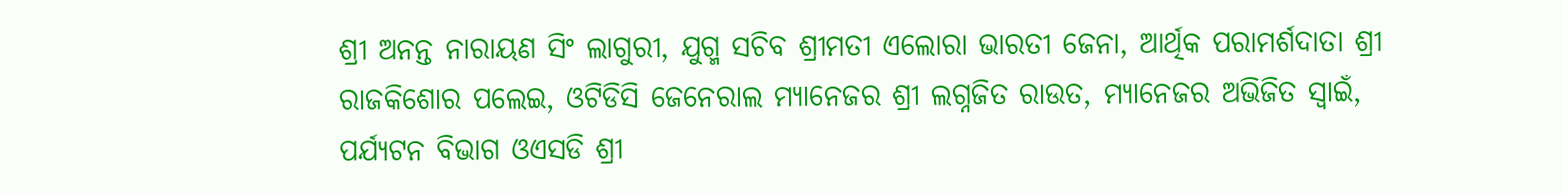ଶ୍ରୀ ଅନନ୍ତ ନାରାୟଣ ସିଂ ଲାଗୁରୀ, ଯୁଗ୍ମ ସଚିବ ଶ୍ରୀମତୀ ଏଲୋରା ଭାରତୀ ଜେନା, ଆର୍ଥିକ ପରାମର୍ଶଦାତା ଶ୍ରୀ ରାଜକିଶୋର ପଲେଇ, ଓଟିଡିସି ଜେନେରାଲ ମ୍ୟାନେଜର ଶ୍ରୀ ଲଗ୍ନଜିତ ରାଉତ, ମ୍ୟାନେଜର ଅଭିଜିତ ସ୍ବାଇଁ, ପର୍ଯ୍ୟଟନ ବିଭାଗ ଓଏସଡି ଶ୍ରୀ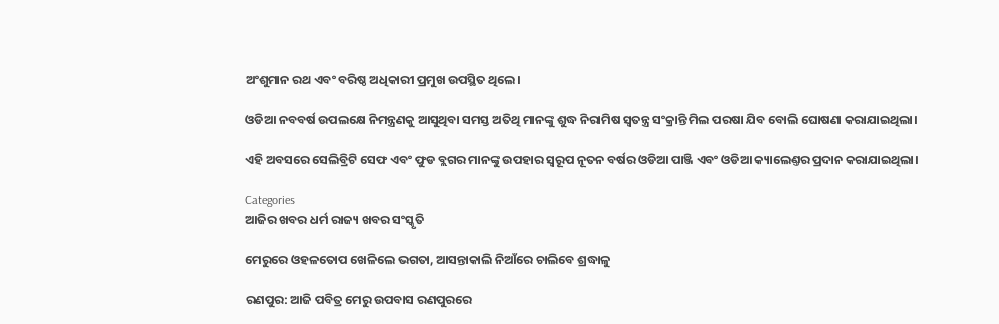ଅଂଶୁମାନ ରଥ ଏବଂ ବରିଷ୍ଠ ଅଧିକାରୀ ପ୍ରମୁଖ ଉପସ୍ଥିତ ଥିଲେ।

ଓଡିଆ ନବବର୍ଷ ଉପଲକ୍ଷେ ନିମନ୍ତ୍ରଣକୁ ଆସୁଥିବା ସମସ୍ତ ଅତିଥି ମାନଙ୍କୁ ଶୁଦ୍ଧ ନିରାମିଷ ସ୍ବତନ୍ତ୍ର ସଂକ୍ରାନ୍ତି ମିଲ ପରଷା ଯିବ ବୋଲି ଘୋଷଣା କରାଯାଇଥିଲା।

ଏହି ଅବସରେ ସେଲିବ୍ରିଟି ସେଫ ଏବଂ ଫୁଡ ବ୍ଲଗର ମାନଙ୍କୁ ଉପହାର ସ୍ବରୂପ ନୂତନ ବର୍ଷର ଓଡିଆ ପାଞ୍ଜି ଏବଂ ଓଡିଆ କ୍ୟାଲେଣ୍ତର ପ୍ରଦାନ କରାଯାଇଥିଲା।

Categories
ଆଜିର ଖବର ଧର୍ମ ରାଜ୍ୟ ଖବର ସଂସ୍କୃତି

ମେରୁରେ ଓହଳତୋପ ଖେଳିଲେ ଭଗତା, ଆସନ୍ତାକାଲି ନିଆଁରେ ଚାଲିବେ ଶ୍ରଦ୍ଧାଳୁ

ରଣପୁର: ଆଜି ପବିତ୍ର ମେରୁ ଉପବାସ ରଣପୁରରେ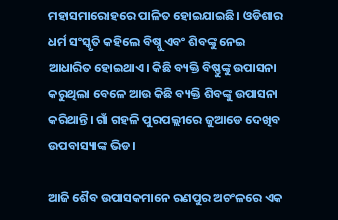ମହାସମାରୋହରେ ପାଳିତ ହୋଇଯାଇଛି। ଓଡିଶାର ଧର୍ମ ସଂସ୍କୃତି କହିଲେ ବିଷ୍ନୁ ଏବଂ ଶିବଙ୍କୁ ନେଇ ଆଧାରିତ ହୋଇଥାଏ। କିଛି ବ୍ୟକ୍ତି ବିଷ୍ଣୁଙ୍କୁ ଉପାସନା କରୁଥିଲା ବେଳେ ଆଉ କିଛି ବ୍ୟକ୍ତି ଶିବଙ୍କୁ ଉପାସନା କରିଥାନ୍ତି। ଗାଁ ଗହଳି ପୁରପଲ୍ଲୀରେ ଜୁଆଡେ ଦେଖିବ ଉପବାସ୍ୟାଙ୍କ ଭିଡ।

ଆଜି ଶୈବ ଉପାସକମାନେ ରଣପୁର ଅଚଂଳରେ ଏକ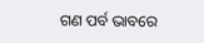ଗଣ ପର୍ବ ଭାବରେ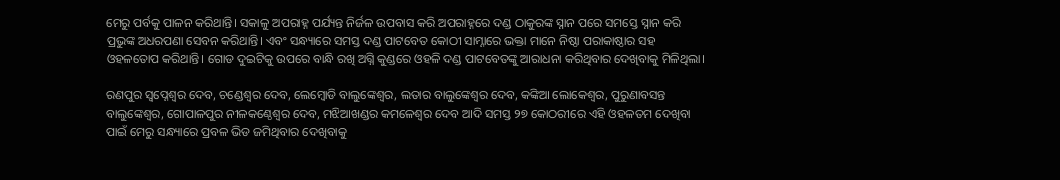ମେରୁ ପର୍ବକୁ ପାଳନ କରିଥାନ୍ତି। ସକାଳୁ ଅପରାହ୍ନ ପର୍ଯ୍ୟନ୍ତ ନିର୍ଜଳ ଉପବାସ କରି ଅପରାହ୍ନରେ ଦଣ୍ଡ ଠାକୁରଙ୍କ ସ୍ନାନ ପରେ ସମସ୍ତେ ସ୍ନାନ କରି ପ୍ରଭୁଙ୍କ ଅଧରପଣା ସେବନ କରିଥାନ୍ତି। ଏବଂ ସନ୍ଧ୍ୟାରେ ସମସ୍ତ ଦଣ୍ଡ ପାଟବେତ କୋଠୀ ସାମ୍ନାରେ ଭକ୍ତା ମାନେ ନିଷ୍ଠା ପରାକାଷ୍ଠାର ସହ ଓହଳତୋପ କରିଥାନ୍ତି। ଗୋଡ ଦୁଇଟିକୁ ଉପରେ ବାନ୍ଧି ରଖି ଅଗ୍ନି କୁଣ୍ଡରେ ଓହଳି ଦଣ୍ଡ ପାଟବେତଙ୍କୁ ଆରାଧନା କରିଥିବାର ଦେଖିବାକୁ ମିଳିଥିଲା।

ରଣପୁର ସ୍ୱପ୍ନେଶ୍ୱର ଦେବ, ଚଣ୍ଡେଶ୍ୱର ଦେବ, ଲେମ୍ବୋଡି ବାଲୁଙ୍କେଶ୍ୱର, ଲତାର ବାଲୁଙ୍କେଶ୍ୱର ଦେବ, କଙ୍କିଆ ଲୋକେଶ୍ୱର, ପୁରୁଣାବସନ୍ତ ବାଲୁଙ୍କେଶ୍ୱର, ଗୋପାଳପୁର ନୀଳକଣ୍ଠେଶ୍ୱର ଦେବ, ମଝିଆଖଣ୍ଡର କମଳେଶ୍ୱର ଦେବ ଆଦି ସମସ୍ତ ୨୭ କୋଠରୀରେ ଏହି ଓହଳତମ ଦେଖିବା ପାଇଁ ମେରୁ ସନ୍ଧ୍ୟାରେ ପ୍ରବଳ ଭିଡ ଜମିଥିବାର ଦେଖିବାକୁ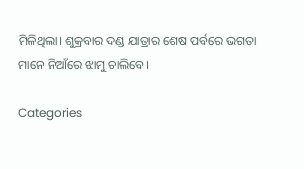ମିଳିଥିଲା। ଶୁକ୍ରବାର ଦଣ୍ଡ ଯାତ୍ରାର ଶେଷ ପର୍ବରେ ଭଗତା ମାନେ ନିଆଁରେ ଝାମୁ ଚାଲିବେ।

Categories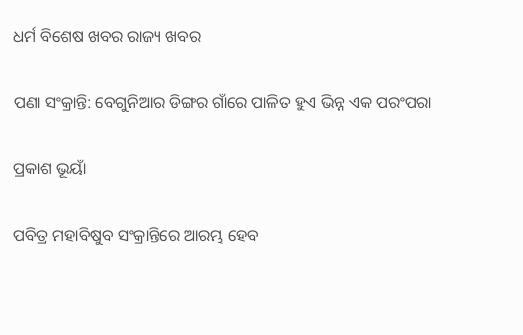ଧର୍ମ ବିଶେଷ ଖବର ରାଜ୍ୟ ଖବର

ପଣା ସଂକ୍ରାନ୍ତି: ବେଗୁନିଆର ଡିଙ୍ଗର ଗାଁରେ ପାଳିତ ହୁଏ ଭିନ୍ନ ଏକ ପରଂପରା

ପ୍ରକାଶ ଭୂୟାଁ

ପବିତ୍ର ମହାବିଷୁବ ସଂକ୍ରାନ୍ତିରେ ଆରମ୍ଭ ହେବ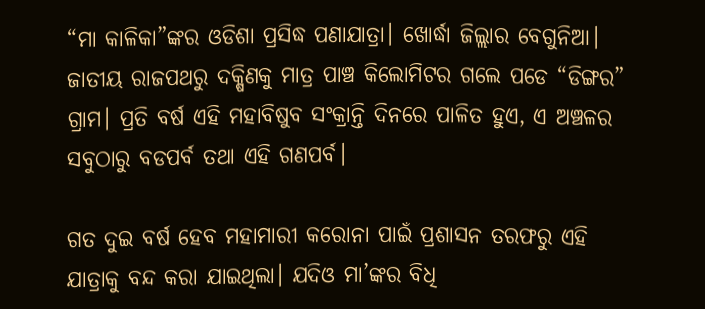“ମା କାଳିକା”ଙ୍କର ଓଡିଶା ପ୍ରସିଦ୍ଧ ପଣାଯାତ୍ରା। ଖୋର୍ଦ୍ଧା ଜିଲ୍ଲାର ବେଗୁନିଆ। ଜାତୀୟ ରାଜପଥରୁ ଦକ୍ଷିଣକୁ ମାତ୍ର ପାଞ୍ଚ କିଲୋମିଟର ଗଲେ ପଡେ “ଡିଙ୍ଗର” ଗ୍ରାମ। ପ୍ରତି ବର୍ଷ ଏହି ମହାବିଷୁବ ସଂକ୍ରାନ୍ତି ଦିନରେ ପାଳିତ ହୁଏ, ଏ ଅଞ୍ଚଳର ସବୁଠାରୁ ବଡପର୍ବ ତଥା ଏହି ଗଣପର୍ବ।

ଗତ ଦୁଇ ବର୍ଷ ହେବ ମହାମାରୀ କରୋନା ପାଇଁ ପ୍ରଶାସନ ତରଫରୁ ଏହି ଯାତ୍ରାକୁ ବନ୍ଦ କରା ଯାଇଥିଲା। ଯଦିଓ ମା’ଙ୍କର ବିଧି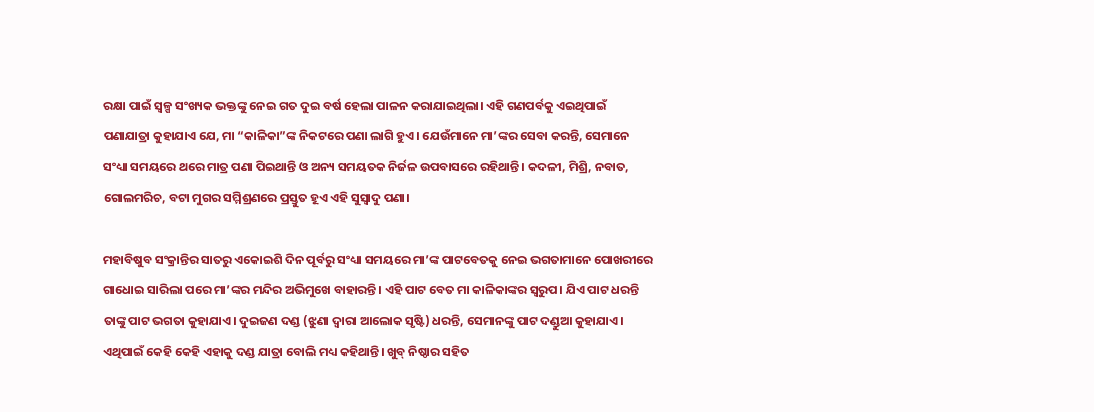ରକ୍ଷା ପାଇଁ ସ୍ବଳ୍ପ ସଂଖ୍ୟକ ଭକ୍ତଙ୍କୁ ନେଇ ଗତ ଦୁଇ ବର୍ଷ ହେଲା ପାଳନ କରାଯାଇଥିଲା। ଏହି ଗଣପର୍ବକୁ ଏଇଥିପାଇଁ ପଣାଯାତ୍ରା କୁହାଯାଏ ଯେ, ମା “କାଳିକା”ଙ୍କ ନିକଟରେ ପଣା ଲାଗି ହୁଏ। ଯେଉଁମାନେ ମା’ଙ୍କର ସେବା କରନ୍ତି, ସେମାନେ ସଂଧ୍ୟା ସମୟରେ ଥରେ ମାତ୍ର ପଣା ପିଇଥାନ୍ତି ଓ ଅନ୍ୟ ସମୟତକ ନିର୍ଜଳ ଉପବାସରେ ରହିଥାନ୍ତି। କଦଳୀ, ମିଶ୍ରି, ନବାତ, ଗୋଲମରିଚ, ବଟା ମୁଗର ସମ୍ମିଶ୍ରଣରେ ପ୍ରସ୍ତୁତ ହୂଏ ଏହି ସୁସ୍ୱାଦୁ ପଣା।

ମହାବିଷୁବ ସଂକ୍ରାନ୍ତିର ସାତରୁ ଏକୋଇଶି ଦିନ ପୂର୍ବରୁ ସଂଧ୍ୟା ସମୟରେ ମା’ଙ୍କ ପାଟବେତକୁ ନେଇ ଭଗତାମାନେ ପୋଖରୀରେ ଗାଧୋଇ ସାରିଲା ପରେ ମା’ଙ୍କର ମନ୍ଦିର ଅଭିମୁଖେ ବାହାରନ୍ତି। ଏହି ପାଟ ବେତ ମା କାଳିକାଙ୍କର ସ୍ଵରୁପ। ଯିଏ ପାଟ ଧରନ୍ତି ତାଙ୍କୁ ପାଟ ଭଗତା କୁହାଯାଏ। ଦୁଇଜଣ ଦଣ୍ଡ (ଝୁଣା ଦ୍ୱାରା ଆଲୋକ ସୃଷ୍ଟି) ଧରନ୍ତି, ସେମାନଙ୍କୁ ପାଟ ଦଣ୍ଡୁଆ କୁହାଯାଏ। ଏଥିପାଇଁ କେହି କେହି ଏହାକୁ ଦଣ୍ଡ ଯାତ୍ରା ବୋଲି ମଧ୍ୟ କହିଥାନ୍ତି। ଖୁବ୍ ନିଷ୍ଠାର ସହିତ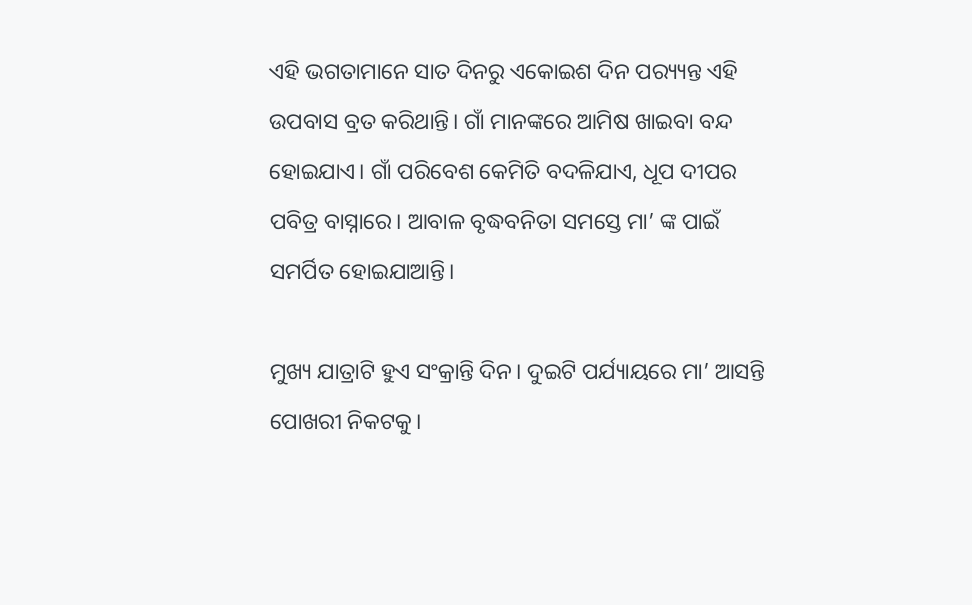ଏହି ଭଗତାମାନେ ସାତ ଦିନରୁ ଏକୋଇଶ ଦିନ ପର‌୍ୟ୍ୟନ୍ତ ଏହି ଉପବାସ ବ୍ରତ କରିଥାନ୍ତି। ଗାଁ ମାନଙ୍କରେ ଆମିଷ ଖାଇବା ବନ୍ଦ ହୋଇଯାଏ। ଗାଁ ପରିବେଶ କେମିତି ବଦଳିଯାଏ, ଧୂପ ଦୀପର ପବିତ୍ର ବାସ୍ନାରେ। ଆବାଳ ବୃଦ୍ଧବନିତା ସମସ୍ତେ ମା’ ଙ୍କ ପାଇଁ ସମର୍ପିତ ହୋଇଯାଆନ୍ତି।

ମୁଖ୍ୟ ଯାତ୍ରାଟି ହୁଏ ସଂକ୍ରାନ୍ତି ଦିନ। ଦୁଇଟି ପର୍ଯ୍ୟାୟରେ ମା’ ଆସନ୍ତି ପୋଖରୀ ନିକଟକୁ।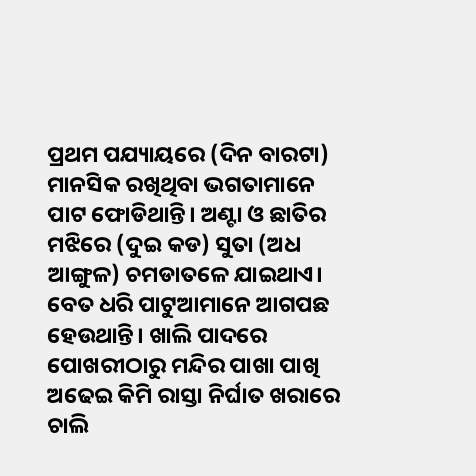ପ୍ରଥମ ପଯ୍ୟାୟରେ (ଦିନ ବାରଟା) ମାନସିକ ରଖିଥିବା ଭଗତାମାନେ ପାଟ ଫୋଡିଥାନ୍ତି। ଅଣ୍ଟା ଓ ଛାତିର ମଝିରେ (ଦୁଇ କଡ) ସୁତା (ଅଧ ଆଙ୍ଗୁଳ) ଚମଡାତଳେ ଯାଇଥାଏ। ବେତ ଧରି ପାଟୁଆମାନେ ଆଗପଛ ହେଉଥାନ୍ତି। ଖାଲି ପାଦରେ ପୋଖରୀଠାରୁ ମନ୍ଦିର ପାଖା ପାଖି ଅଢେଇ କିମି ରାସ୍ତା ନିର୍ଘାତ ଖରାରେ ଚାଲି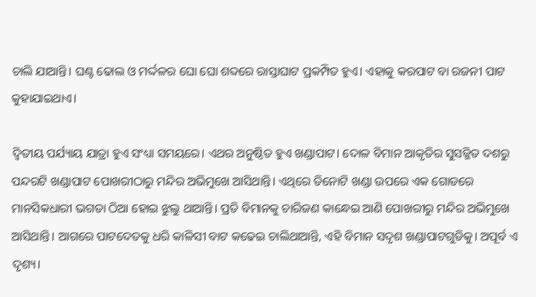ଚାଲି ଯାଆନ୍ତି। ଘଣ୍ଟ ଢୋଲ ଓ ମର୍ଦ୍ଦଳର ଘୋ ଘୋ ଶବ୍ଦରେ ରାସ୍ତାଘାଟ ପ୍ରକମ୍ପିତ ହୁଏ। ଏହାକୁ କରପାଟ ବା ରଜନୀ ପାଟ କୁହାଯାଇଥାଏ।

ଦ୍ୱିତୀୟ ପର୍ଯ୍ୟାୟ ଯାତ୍ରା ହୁଏ ସଂଧ୍ୟା ସମୟରେ। ଏଥର ଅନୁଷ୍ଠିତ ହୁଏ ଖଣ୍ଡାପାଟ। ଦୋଳ ବିମାନ ଆକୃତିର ସୁସଜ୍ଜିତ ଦଶରୁ ପନ୍ଦରଟି ଖଣ୍ଡାପାଟ ପୋଖରୀଠାରୁ ମନ୍ଦିର ଅଭିମୁଖେ ଆସିଥାନ୍ତି। ଏଥିରେ ତିନୋଟି ଖଣ୍ଡା ଉପରେ ଏକ ଗୋଡରେ ମାନସିକଧାରୀ ଭଗତା ଠିଆ ହୋଇ ଝୁଲୁ ଥାଆନ୍ତି। ପ୍ରତି ବିମାନକୁ ଚାରିଜଣ କାନ୍ଧେଇ ଆଣି ପୋଖରୀରୁ ମନ୍ଦିର ଅଭିମୁଖେ ଆସିଥାନ୍ତି। ଆଗରେ ପାଟଦେତକୁ ଧରି କାଳିସୀ ବାଟ କଢେଇ ଚାଲିଥାଆନ୍ତି, ଏହି ବିମାନ ସଦୃଶ ଖଣ୍ଡାପାଟଗୁଡିକୁ। ଅପୂର୍ବ ଏ ଦୃଶ୍ୟ।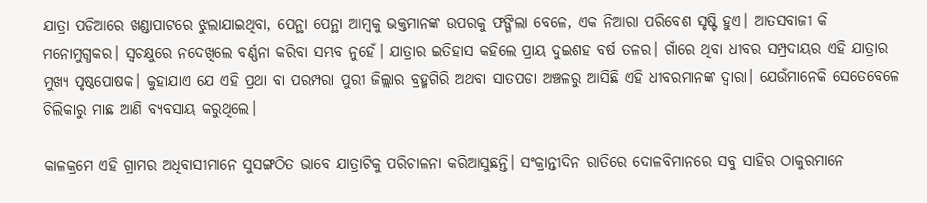ଯାତ୍ରା ପଡିଆରେ ଖଣ୍ଡାପାଟରେ ଝୁଲାଯାଇଥିବା, ପେନ୍ଥା ପେନ୍ଥା ଆମ୍ବକୁ ଭକ୍ତମାନଙ୍କ ଉପରକୁ ଫଙ୍ଗିଲା ବେଳେ, ଏକ ନିଆରା ପରିବେଶ ସୃଷ୍ଟି ହୁଏ। ଆତସବାଜୀ କି ମନୋମୁଗ୍ଧକର। ସ୍ୱଚକ୍ଷୁରେ ନଦେଖିଲେ ବର୍ଣ୍ଣନା କରିବା ସମ୍ଭବ ନୁହେଁ। ଯାତ୍ରାର ଇତିହାସ କହିଲେ ପ୍ରାୟ ଦୁଇଶହ ବର୍ଷ ତଳର। ଗାଁରେ ଥିବା ଧୀବର ସମ୍ପ୍ରଦାୟର ଏହି ଯାତ୍ରାର ମୁଖ୍ୟ ପୃଷ୍ଠପୋଷକ। କୁହାଯାଏ ଯେ ଏହି ପ୍ରଥା ବା ପରମ୍ପରା ପୁରୀ ଜିଲ୍ଲାର ବ୍ରହ୍ମଗିରି ଅଥବା ସାତପଡା ଅଞ୍ଚଳରୁ ଆସିଛି ଏହି ଧୀବରମାନଙ୍କ ଦ୍ୱାରା। ଯେଉଁମାନେକି ସେତେବେଳେ ଚିଲିକାରୁ ମାଛ ଆଣି ବ୍ୟବସାୟ କରୁଥିଲେ।

କାଳକ୍ରମେ ଏହି ଗ୍ରାମର ଅଧିବାସୀମାନେ ସୁସଙ୍ଗଠିତ ଭାବେ ଯାତ୍ରାଟିକୁ ପରିଚାଳନା କରିଆସୁଛନ୍ତି। ସଂକ୍ରାନ୍ତୀଦିନ ରାତିରେ ଦୋଳବିମାନରେ ସବୁ ସାହିର ଠାକୁରମାନେ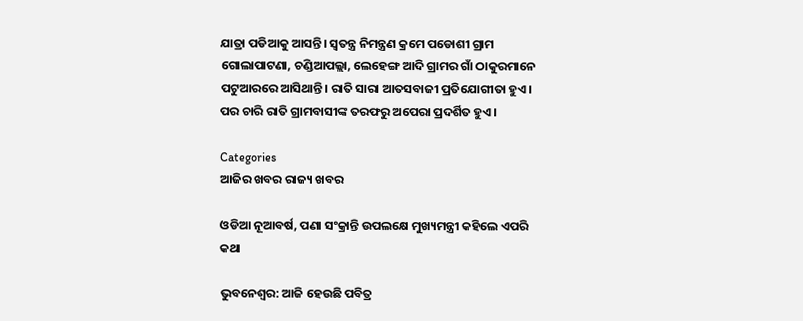ଯାତ୍ରା ପଡିଆକୁ ଆସନ୍ତି। ସ୍ୱତନ୍ତ୍ର ନିମନ୍ତ୍ରଣ କ୍ରମେ ପଡୋଶୀ ଗ୍ରାମ ଗୋଲାପାଟଣା, ଚଣ୍ଡିଆପଲ୍ଲା, ଲେହେଙ୍ଗ ଆଦି ଗ୍ରାମର ଗାଁ ଠାକୁରମାନେ ପଟୁଆରରେ ଆସିଥାନ୍ତି। ରାତି ସାରା ଆତସବାଜୀ ପ୍ରତିଯୋଗୀତା ହୁଏ। ପର ଚାରି ରାତି ଗ୍ରାମବାସୀଙ୍କ ତରଫରୁ ଅପେରା ପ୍ରଦର୍ଶିତ ହୁଏ।

Categories
ଆଜିର ଖବର ରାଜ୍ୟ ଖବର

ଓଡିଆ ନୂଆବର୍ଷ, ପଣା ସଂକ୍ରାନ୍ତି ଉପଲକ୍ଷେ ମୁଖ୍ୟମନ୍ତ୍ରୀ କହିଲେ ଏପରି କଥା

ଭୁବନେଶ୍ବର: ଆଜି ହେଉଛି ପବିତ୍ର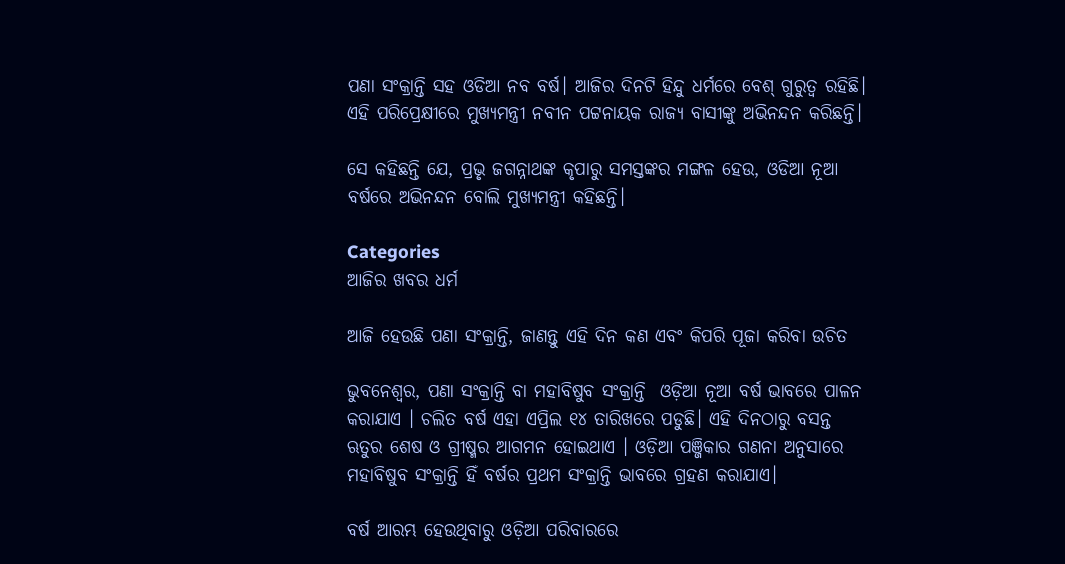ପଣା ସଂକ୍ରାନ୍ତି ସହ ଓଡିଆ ନବ ବର୍ଷ। ଆଜିର ଦିନଟି ହିନ୍ଦୁ ଧର୍ମରେ ବେଶ୍ ଗୁରୁତ୍ବ ରହିଛି। ଏହି ପରିପ୍ରେକ୍ଷୀରେ ମୁଖ୍ୟମନ୍ତ୍ରୀ ନବୀନ ପଟ୍ଟନାୟକ ରାଜ୍ୟ ବାସୀଙ୍କୁ ଅଭିନନ୍ଦନ କରିଛନ୍ତି।

ସେ କହିଛନ୍ତି ଯେ, ପ୍ରଭୃ ଜଗନ୍ନାଥଙ୍କ କୃପାରୁ ସମସ୍ତଙ୍କର ମଙ୍ଗଳ ହେଉ, ଓଡିଆ ନୂଆ ବର୍ଷରେ ଅଭିନନ୍ଦନ ବୋଲି ମୁଖ୍ୟମନ୍ତ୍ରୀ କହିଛନ୍ତି।

Categories
ଆଜିର ଖବର ଧର୍ମ

ଆଜି ହେଉଛି ପଣା ସଂକ୍ରାନ୍ତି, ଜାଣନ୍ତୁ ଏହି ଦିନ କଣ ଏବଂ କିପରି ପୂଜା କରିବା ଉଚିତ

ଭୁବନେଶ୍ବର, ପଣା ସଂକ୍ରାନ୍ତି ବା ମହାବିଷୁବ ସଂକ୍ରାନ୍ତି  ଓଡ଼ିଆ ନୂଆ ବର୍ଷ ଭାବରେ ପାଳନ କରାଯାଏ । ଚଲିତ ବର୍ଷ ଏହା ଏପ୍ରିଲ ୧୪ ତାରିଖରେ ପଡୁଛି। ଏହି ଦିନଠାରୁ ବସନ୍ତ ଋତୁର ଶେଷ ଓ ଗ୍ରୀଷ୍ମର ଆଗମନ ହୋଇଥାଏ । ଓଡ଼ିଆ ପଞ୍ଜିକାର ଗଣନା ଅନୁସାରେ ମହାବିଷୁବ ସଂକ୍ରାନ୍ତି ହିଁ ବର୍ଷର ପ୍ରଥମ ସଂକ୍ରାନ୍ତି ଭାବରେ ଗ୍ରହଣ କରାଯାଏ।

ବର୍ଷ ଆରମ୍ଭ ହେଉଥିବାରୁ ଓଡ଼ିଆ ପରିବାରରେ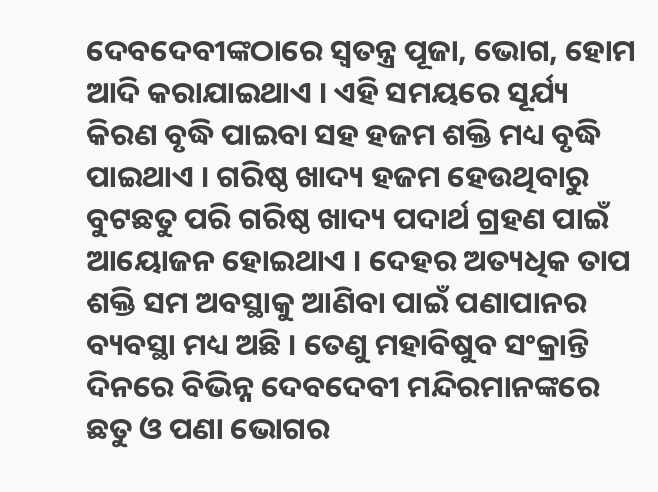ଦେବଦେବୀଙ୍କଠାରେ ସ୍ୱତନ୍ତ୍ର ପୂଜା, ଭୋଗ, ହୋମ ଆଦି କରାଯାଇଥାଏ । ଏହି ସମୟରେ ସୂର୍ଯ୍ୟ କିରଣ ବୃଦ୍ଧି ପାଇବା ସହ ହଜମ ଶକ୍ତି ମଧ୍ୟ ବୃଦ୍ଧି ପାଇଥାଏ । ଗରିଷ୍ଠ ଖାଦ୍ୟ ହଜମ ହେଉଥିବାରୁ ବୁଟଛତୁ ପରି ଗରିଷ୍ଠ ଖାଦ୍ୟ ପଦାର୍ଥ ଗ୍ରହଣ ପାଇଁ ଆୟୋଜନ ହୋଇଥାଏ । ଦେହର ଅତ୍ୟଧିକ ତାପ ଶକ୍ତି ସମ ଅବସ୍ଥାକୁ ଆଣିବା ପାଇଁ ପଣାପାନର ବ୍ୟବସ୍ଥା ମଧ୍ୟ ଅଛି । ତେଣୁ ମହାବିଷୁବ ସଂକ୍ରାନ୍ତି ଦିନରେ ବିଭିନ୍ନ ଦେବଦେବୀ ମନ୍ଦିରମାନଙ୍କରେ ଛତୁ ଓ ପଣା ଭୋଗର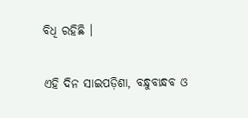ବିଧି ରହିଛି ।

ଏହି ଦିନ ସାଇପଡ଼ିଶା, ବନ୍ଧୁବାନ୍ଧବ ଓ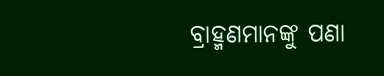ବ୍ରାହ୍ମଣମାନଙ୍କୁ ପଣା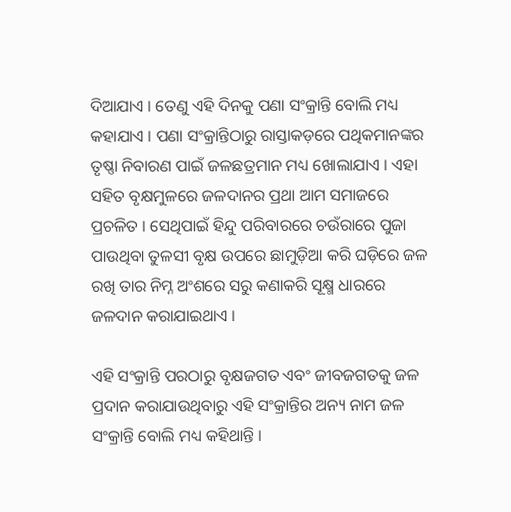ଦିଆଯାଏ । ତେଣୁ ଏହି ଦିନକୁ ପଣା ସଂକ୍ରାନ୍ତି ବୋଲି ମଧ୍ୟ କହାଯାଏ । ପଣା ସଂକ୍ରାନ୍ତିଠାରୁ ରାସ୍ତାକଡ଼ରେ ପଥିକମାନଙ୍କର ତୃଷ୍ଣା ନିବାରଣ ପାଇଁ ଜଳଛତ୍ରମାନ ମଧ୍ୟ ଖୋଲାଯାଏ । ଏହା ସହିତ ବୃକ୍ଷମୁଳରେ ଜଳଦାନର ପ୍ରଥା ଆମ ସମାଜରେ ପ୍ରଚଳିତ । ସେଥିପାଇଁ ହିନ୍ଦୁ ପରିବାରରେ ଚଉଁରାରେ ପୁଜା ପାଉଥିବା ତୁଳସୀ ବୃକ୍ଷ ଉପରେ ଛାମୁଡ଼ିଆ କରି ଘଡ଼ିରେ ଜଳ ରଖି ତାର ନିମ୍ନ ଅଂଶରେ ସରୁ କଣାକରି ସୂକ୍ଷ୍ମ ଧାରରେ ଜଳଦାନ କରାଯାଇଥାଏ ।

ଏହି ସଂକ୍ରାନ୍ତି ପରଠାରୁ ବୃକ୍ଷଜଗତ ଏବଂ ଜୀବଜଗତକୁ ଜଳ ପ୍ରଦାନ କରାଯାଉଥିବାରୁ ଏହି ସଂକ୍ରାନ୍ତିର ଅନ୍ୟ ନାମ ଜଳ ସଂକ୍ରାନ୍ତି ବୋଲି ମଧ୍ୟ କହିଥାନ୍ତି ।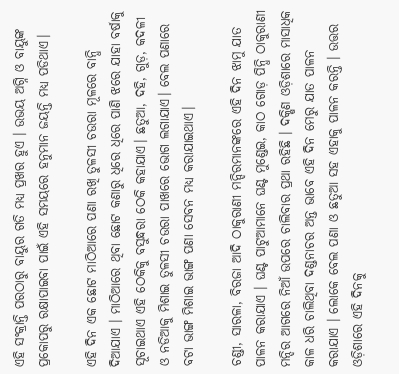ଏହି ସଂକ୍ରାନ୍ତି ପରଠାରୁ ବାୟୁର ଗତି ମଧ୍ୟ ପ୍ରଖର ହୁଏ । ଉଭୟ ଅଗ୍ନି ଓ ବାୟୁଙ୍କ ପ୍ରକୋପରୁ ରକ୍ଷାପାଇବା ପାଇଁ ଏହି ସମୟରେ ହନୁମାନ ଜୟନ୍ତି ମଧ୍ୟ ପଡିଥାଏ।

ଏହି ଦିନ ଏକ ଛୋଟ ମାଠିଆରେ ପଣା ରଖି ତୁଳସୀ ଚଉରା ମୂଳରେ ବାନ୍ଧି ଦିଆଯାଏ । ମାଠିଆରେ ଥିବା ଛୋଟ କଣାରୁ ଧିରେ ଧିରେ ପାଣି ଝରେ ଯାହା ବର୍ଷାକୁ ସୂଚାଇଥାଏ ଏହି ଠେକିକୁ ବସୁନ୍ଧରା ଠେକି କହାଯାଏ। ଛତୁଆ, ଦହି, ଗୁଡ଼, କଦଳୀ ଓ ନଡିଆକୁ ମିଶାଇ ତୁଳସୀ ଚଉରା ପାଖରେ ଭୋଗ ଲଗାଯାଏ। ବେଲ ପଣାରେ ବଟା ଭାଙ୍ଗ ମିଶାଇ ଭାଙ୍ଗ ପଣା ସେବନ ମଧ୍ୟ କରାଯାଇଥାଏ।

ଚଣ୍ଡୀ, ସାରଳା, ବିରଜା ଆଦି ଠାକୁରାଣୀ ମନ୍ଦିରମାନଙ୍କରେ ଏହି ଦିନ ଝାମୁ ଯାତ ପାଳନ କରାଯାଏ । ଘଣ୍ଟ ପାଟୁଆମାନେ ଘଣ୍ଟ ମୁଣ୍ଡେଇ, କାଠ ଗୋଡ଼ ପିନ୍ଧି ଠାକୁରାଣୀ ମନ୍ଦିର ଆଗରେ ନିଆଁ ଉପରେ ଚାଲିବାର ପ୍ରଥା ରହିଛି । ଦକ୍ଷିଣ ଓଡ଼ିଶାରେ ମାସାଧିକ କାଳ ଧରି ଚାଲିଥିବା ଦଣ୍ଡନାଚର ଅନ୍ତ ଭାବେ ଏହି ଦିନ ମେରୁ ଯାତ ପାଳନ କରାଯାଏ । ଲୋକେ ବେଲ ପଣା ଓ ଛତୁଆ ସହ ଏହାକୁ ପାଳନ କରନ୍ତି । ଉତ୍ତର ଓଡ଼ିଶାରେ ଏହି ଦିନକୁ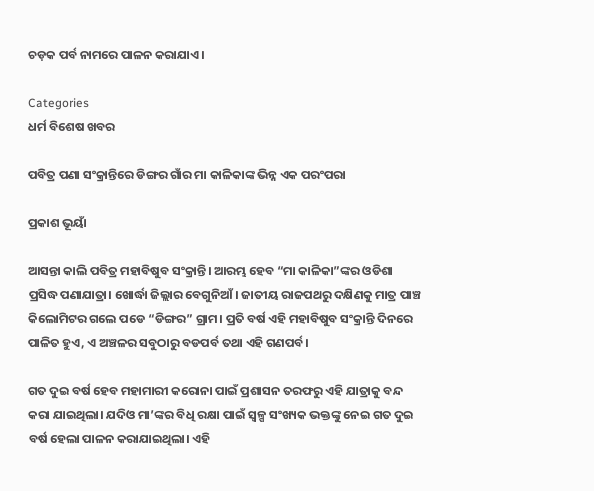ଚଡ଼କ ପର୍ବ ନାମରେ ପାଳନ କରାଯାଏ।

Categories
ଧର୍ମ ବିଶେଷ ଖବର

ପବିତ୍ର ପଣା ସଂକ୍ରାନ୍ତିରେ ଡିଙ୍ଗର ଗାଁର ମା କାଳିକାଙ୍କ ଭିନ୍ନ ଏକ ପରଂପରା

ପ୍ରକାଶ ଭୂୟାଁ

ଆସନ୍ତା କାଲି ପବିତ୍ର ମହାବିଷୁବ ସଂକ୍ରାନ୍ତି। ଆରମ୍ଭ ହେବ “ମା କାଳିକା”ଙ୍କର ଓଡିଶା ପ୍ରସିଦ୍ଧ ପଣାଯାତ୍ରା। ଖୋର୍ଦ୍ଧା ଜିଲ୍ଲାର ବେଗୁନିଆଁ। ଜାତୀୟ ରାଜପଥରୁ ଦକ୍ଷିଣକୁ ମାତ୍ର ପାଞ୍ଚ କିଲୋମିଟର ଗଲେ ପଡେ “ଡିଙ୍ଗର” ଗ୍ରାମ। ପ୍ରତି ବର୍ଷ ଏହି ମହାବିଷୁବ ସଂକ୍ରାନ୍ତି ଦିନରେ ପାଳିତ ହୁଏ, ଏ ଅଞ୍ଚଳର ସବୁଠାରୁ ବଡପର୍ବ ତଥା ଏହି ଗଣପର୍ବ।

ଗତ ଦୁଇ ବର୍ଷ ହେବ ମହାମାରୀ କରୋନା ପାଇଁ ପ୍ରଶାସନ ତରଫରୁ ଏହି ଯାତ୍ରାକୁ ବନ୍ଦ କରା ଯାଇଥିଲା। ଯଦିଓ ମା’ଙ୍କର ବିଧି ରକ୍ଷା ପାଇଁ ସ୍ବଳ୍ପ ସଂଖ୍ୟକ ଭକ୍ତଙ୍କୁ ନେଇ ଗତ ଦୁଇ ବର୍ଷ ହେଲା ପାଳନ କରାଯାଇଥିଲା। ଏହି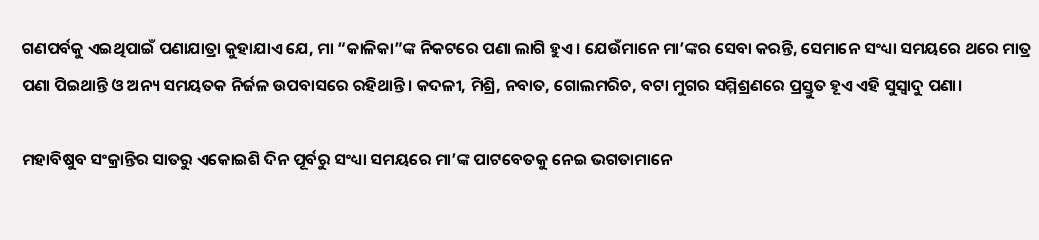ଗଣପର୍ବକୁ ଏଇଥିପାଇଁ ପଣାଯାତ୍ରା କୁହାଯାଏ ଯେ, ମା “କାଳିକା”ଙ୍କ ନିକଟରେ ପଣା ଲାଗି ହୁଏ। ଯେଉଁମାନେ ମା’ଙ୍କର ସେବା କରନ୍ତି, ସେମାନେ ସଂଧ୍ୟା ସମୟରେ ଥରେ ମାତ୍ର ପଣା ପିଇଥାନ୍ତି ଓ ଅନ୍ୟ ସମୟତକ ନିର୍ଜଳ ଉପବାସରେ ରହିଥାନ୍ତି। କଦଳୀ, ମିଶ୍ରି, ନବାତ, ଗୋଲମରିଚ, ବଟା ମୁଗର ସମ୍ମିଶ୍ରଣରେ ପ୍ରସ୍ତୁତ ହୂଏ ଏହି ସୁସ୍ୱାଦୁ ପଣା।

ମହାବିଷୁବ ସଂକ୍ରାନ୍ତିର ସାତରୁ ଏକୋଇଶି ଦିନ ପୂର୍ବରୁ ସଂଧ୍ୟା ସମୟରେ ମା’ଙ୍କ ପାଟବେତକୁ ନେଇ ଭଗତାମାନେ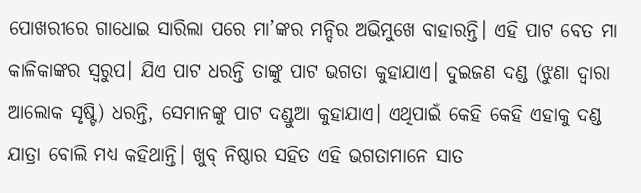ପୋଖରୀରେ ଗାଧୋଇ ସାରିଲା ପରେ ମା’ଙ୍କର ମନ୍ଦିର ଅଭିମୁଖେ ବାହାରନ୍ତି। ଏହି ପାଟ ବେତ ମା କାଳିକାଙ୍କର ସ୍ଵରୁପ। ଯିଏ ପାଟ ଧରନ୍ତି ତାଙ୍କୁ ପାଟ ଭଗତା କୁହାଯାଏ। ଦୁଇଜଣ ଦଣ୍ଡ (ଝୁଣା ଦ୍ୱାରା ଆଲୋକ ସୃଷ୍ଟି) ଧରନ୍ତି, ସେମାନଙ୍କୁ ପାଟ ଦଣ୍ଡୁଆ କୁହାଯାଏ। ଏଥିପାଇଁ କେହି କେହି ଏହାକୁ ଦଣ୍ଡ ଯାତ୍ରା ବୋଲି ମଧ୍ୟ କହିଥାନ୍ତି। ଖୁବ୍ ନିଷ୍ଠାର ସହିତ ଏହି ଭଗତାମାନେ ସାତ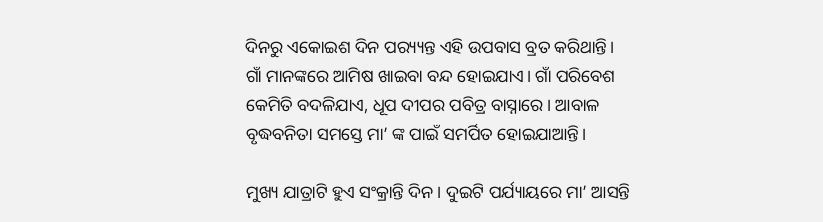ଦିନରୁ ଏକୋଇଶ ଦିନ ପର‌୍ୟ୍ୟନ୍ତ ଏହି ଉପବାସ ବ୍ରତ କରିଥାନ୍ତି। ଗାଁ ମାନଙ୍କରେ ଆମିଷ ଖାଇବା ବନ୍ଦ ହୋଇଯାଏ। ଗାଁ ପରିବେଶ କେମିତି ବଦଳିଯାଏ, ଧୂପ ଦୀପର ପବିତ୍ର ବାସ୍ନାରେ। ଆବାଳ ବୃଦ୍ଧବନିତା ସମସ୍ତେ ମା’ ଙ୍କ ପାଇଁ ସମର୍ପିତ ହୋଇଯାଆନ୍ତି।

ମୁଖ୍ୟ ଯାତ୍ରାଟି ହୁଏ ସଂକ୍ରାନ୍ତି ଦିନ। ଦୁଇଟି ପର୍ଯ୍ୟାୟରେ ମା’ ଆସନ୍ତି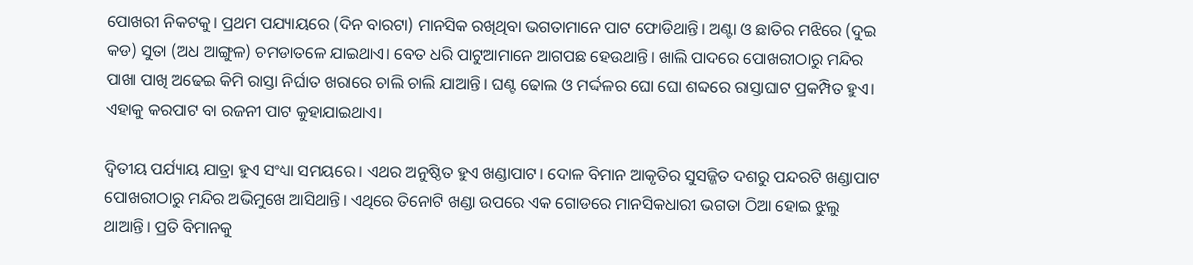ପୋଖରୀ ନିକଟକୁ। ପ୍ରଥମ ପଯ୍ୟାୟରେ (ଦିନ ବାରଟା) ମାନସିକ ରଖିଥିବା ଭଗତାମାନେ ପାଟ ଫୋଡିଥାନ୍ତି। ଅଣ୍ଟା ଓ ଛାତିର ମଝିରେ (ଦୁଇ କଡ) ସୁତା (ଅଧ ଆଙ୍ଗୁଳ) ଚମଡାତଳେ ଯାଇଥାଏ। ବେତ ଧରି ପାଟୁଆମାନେ ଆଗପଛ ହେଉଥାନ୍ତି। ଖାଲି ପାଦରେ ପୋଖରୀଠାରୁ ମନ୍ଦିର ପାଖା ପାଖି ଅଢେଇ କିମି ରାସ୍ତା ନିର୍ଘାତ ଖରାରେ ଚାଲି ଚାଲି ଯାଆନ୍ତି। ଘଣ୍ଟ ଢୋଲ ଓ ମର୍ଦ୍ଦଳର ଘୋ ଘୋ ଶବ୍ଦରେ ରାସ୍ତାଘାଟ ପ୍ରକମ୍ପିତ ହୁଏ। ଏହାକୁ କରପାଟ ବା ରଜନୀ ପାଟ କୁହାଯାଇଥାଏ।

ଦ୍ୱିତୀୟ ପର୍ଯ୍ୟାୟ ଯାତ୍ରା ହୁଏ ସଂଧ୍ୟା ସମୟରେ। ଏଥର ଅନୁଷ୍ଠିତ ହୁଏ ଖଣ୍ଡାପାଟ। ଦୋଳ ବିମାନ ଆକୃତିର ସୁସଜ୍ଜିତ ଦଶରୁ ପନ୍ଦରଟି ଖଣ୍ଡାପାଟ ପୋଖରୀଠାରୁ ମନ୍ଦିର ଅଭିମୁଖେ ଆସିଥାନ୍ତି। ଏଥିରେ ତିନୋଟି ଖଣ୍ଡା ଉପରେ ଏକ ଗୋଡରେ ମାନସିକଧାରୀ ଭଗତା ଠିଆ ହୋଇ ଝୁଲୁ ଥାଆନ୍ତି। ପ୍ରତି ବିମାନକୁ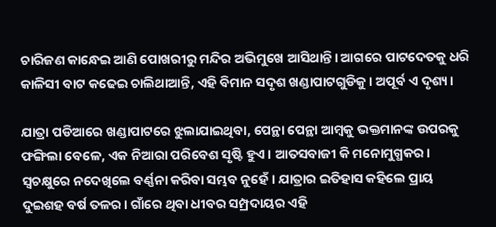ଚାରିଜଣ କାନ୍ଧେଇ ଆଣି ପୋଖରୀରୁ ମନ୍ଦିର ଅଭିମୁଖେ ଆସିଥାନ୍ତି। ଆଗରେ ପାଟଦେତକୁ ଧରି କାଳିସୀ ବାଟ କଢେଇ ଚାଲିଥାଆନ୍ତି, ଏହି ବିମାନ ସଦୃଶ ଖଣ୍ଡାପାଟଗୁଡିକୁ। ଅପୂର୍ବ ଏ ଦୃଶ୍ୟ।

ଯାତ୍ରା ପଡିଆରେ ଖଣ୍ଡାପାଟରେ ଝୁଲାଯାଇଥିବା, ପେନ୍ଥା ପେନ୍ଥା ଆମ୍ବକୁ ଭକ୍ତମାନଙ୍କ ଉପରକୁ ଫଙ୍ଗିଲା ବେଳେ, ଏକ ନିଆରା ପରିବେଶ ସୃଷ୍ଟି ହୁଏ। ଆତସବାଜୀ କି ମନୋମୁଗ୍ଧକର। ସ୍ୱଚକ୍ଷୁରେ ନଦେଖିଲେ ବର୍ଣ୍ଣନା କରିବା ସମ୍ଭବ ନୁହେଁ। ଯାତ୍ରାର ଇତିହାସ କହିଲେ ପ୍ରାୟ ଦୁଇଶହ ବର୍ଷ ତଳର। ଗାଁରେ ଥିବା ଧୀବର ସମ୍ପ୍ରଦାୟର ଏହି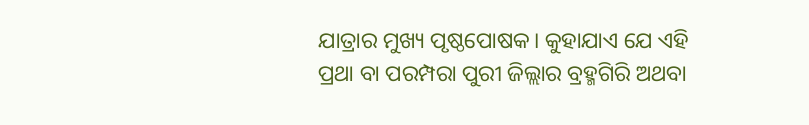ଯାତ୍ରାର ମୁଖ୍ୟ ପୃଷ୍ଠପୋଷକ। କୁହାଯାଏ ଯେ ଏହି ପ୍ରଥା ବା ପରମ୍ପରା ପୁରୀ ଜିଲ୍ଲାର ବ୍ରହ୍ମଗିରି ଅଥବା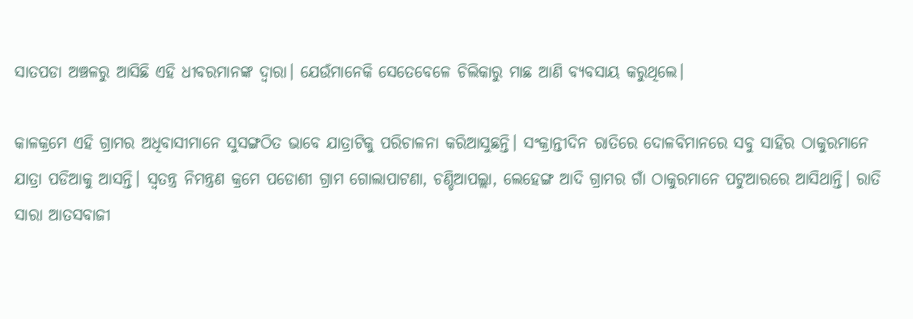ସାତପଡା ଅଞ୍ଚଳରୁ ଆସିଛି ଏହି ଧୀବରମାନଙ୍କ ଦ୍ୱାରା। ଯେଉଁମାନେକି ସେତେବେଳେ ଚିଲିକାରୁ ମାଛ ଆଣି ବ୍ୟବସାୟ କରୁଥିଲେ।

କାଳକ୍ରମେ ଏହି ଗ୍ରାମର ଅଧିବାସୀମାନେ ସୁସଙ୍ଗଠିତ ଭାବେ ଯାତ୍ରାଟିକୁ ପରିଚାଳନା କରିଆସୁଛନ୍ତି। ସଂକ୍ରାନ୍ତୀଦିନ ରାତିରେ ଦୋଳବିମାନରେ ସବୁ ସାହିର ଠାକୁରମାନେ ଯାତ୍ରା ପଡିଆକୁ ଆସନ୍ତି। ସ୍ୱତନ୍ତ୍ର ନିମନ୍ତ୍ରଣ କ୍ରମେ ପଡୋଶୀ ଗ୍ରାମ ଗୋଲାପାଟଣା, ଚଣ୍ଡିଆପଲ୍ଲା, ଲେହେଙ୍ଗ ଆଦି ଗ୍ରାମର ଗାଁ ଠାକୁରମାନେ ପଟୁଆରରେ ଆସିଥାନ୍ତି। ରାତି ସାରା ଆତସବାଜୀ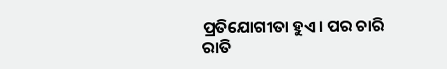ପ୍ରତିଯୋଗୀତା ହୁଏ। ପର ଚାରି ରାତି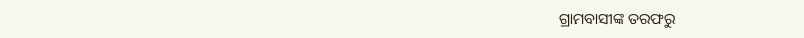ଗ୍ରାମବାସୀଙ୍କ ତରଫରୁ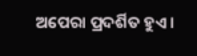ଅପେରା ପ୍ରଦର୍ଶିତ ହୁଏ।